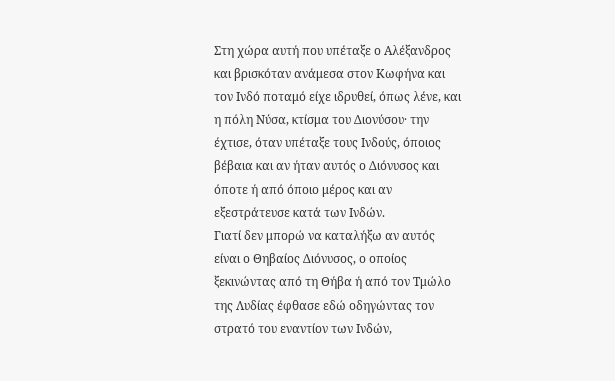Στη χώρα αυτή που υπέταξε ο Αλέξανδρος και βρισκόταν ανάμεσα στον Κωφήνα και τον Ινδό ποταμό είχε ιδρυθεί, όπως λένε, και η πόλη Νύσα, κτίσμα του Διονύσου· την έχτισε, όταν υπέταξε τους Ινδούς, όποιος βέβαια και αν ήταν αυτός ο Διόνυσος και όποτε ή από όποιο μέρος και αν εξεστράτευσε κατά των Ινδών.
Γιατί δεν μπορώ να καταλήξω αν αυτός είναι ο Θηβαίος Διόνυσος, ο οποίος ξεκινώντας από τη Θήβα ή από τον Τμώλο της Λυδίας έφθασε εδώ οδηγώντας τον στρατό του εναντίον των Ινδών,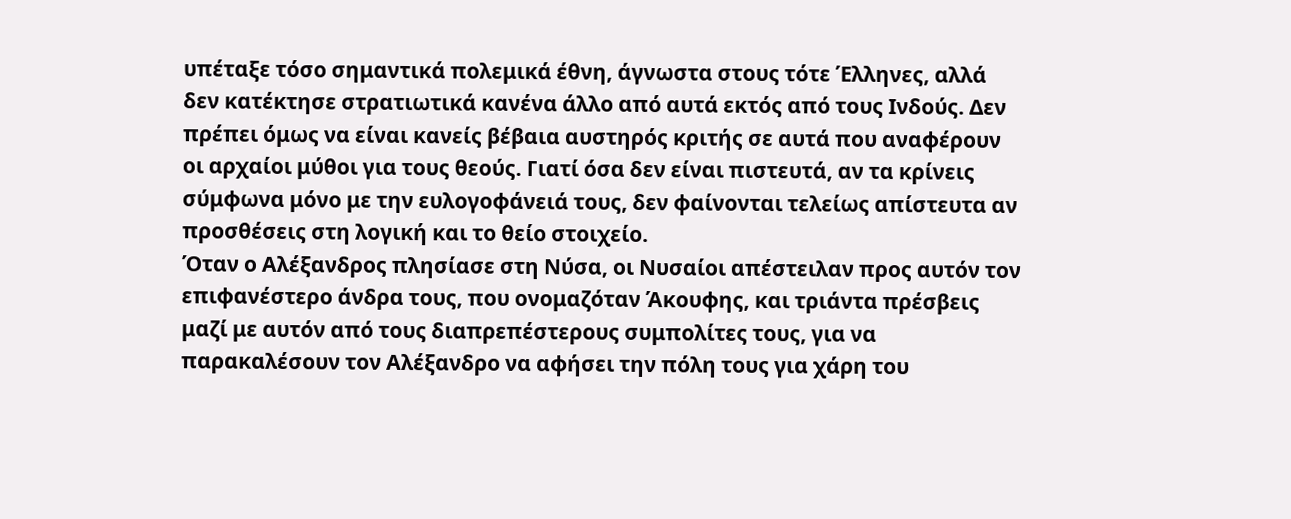υπέταξε τόσο σημαντικά πολεμικά έθνη, άγνωστα στους τότε Έλληνες, αλλά δεν κατέκτησε στρατιωτικά κανένα άλλο από αυτά εκτός από τους Ινδούς. Δεν πρέπει όμως να είναι κανείς βέβαια αυστηρός κριτής σε αυτά που αναφέρουν οι αρχαίοι μύθοι για τους θεούς. Γιατί όσα δεν είναι πιστευτά, αν τα κρίνεις σύμφωνα μόνο με την ευλογοφάνειά τους, δεν φαίνονται τελείως απίστευτα αν προσθέσεις στη λογική και το θείο στοιχείο.
Όταν ο Αλέξανδρος πλησίασε στη Νύσα, οι Νυσαίοι απέστειλαν προς αυτόν τον επιφανέστερο άνδρα τους, που ονομαζόταν Άκουφης, και τριάντα πρέσβεις μαζί με αυτόν από τους διαπρεπέστερους συμπολίτες τους, για να παρακαλέσουν τον Αλέξανδρο να αφήσει την πόλη τους για χάρη του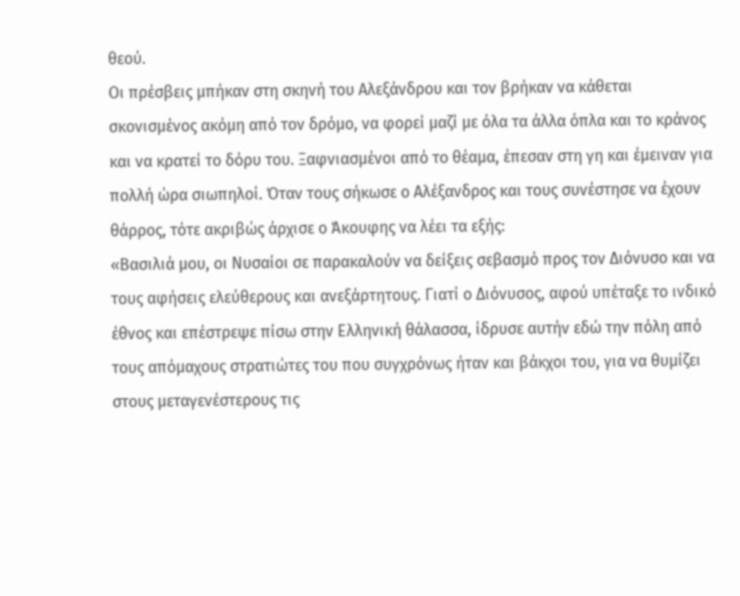θεού.
Οι πρέσβεις μπήκαν στη σκηνή του Αλεξάνδρου και τον βρήκαν να κάθεται σκονισμένος ακόμη από τον δρόμο, να φορεί μαζί με όλα τα άλλα όπλα και το κράνος και να κρατεί το δόρυ του. Ξαφνιασμένοι από το θέαμα, έπεσαν στη γη και έμειναν για πολλή ώρα σιωπηλοί. Όταν τους σήκωσε ο Αλέξανδρος και τους συνέστησε να έχουν θάρρος, τότε ακριβώς άρχισε ο Άκουφης να λέει τα εξής:
«Βασιλιά μου, οι Νυσαίοι σε παρακαλούν να δείξεις σεβασμό προς τον Διόνυσο και να τους αφήσεις ελεύθερους και ανεξάρτητους. Γιατί ο Διόνυσος, αφού υπέταξε το ινδικό έθνος και επέστρεψε πίσω στην Ελληνική θάλασσα, ίδρυσε αυτήν εδώ την πόλη από τους απόμαχους στρατιώτες του που συγχρόνως ήταν και βάκχοι του, για να θυμίζει στους μεταγενέστερους τις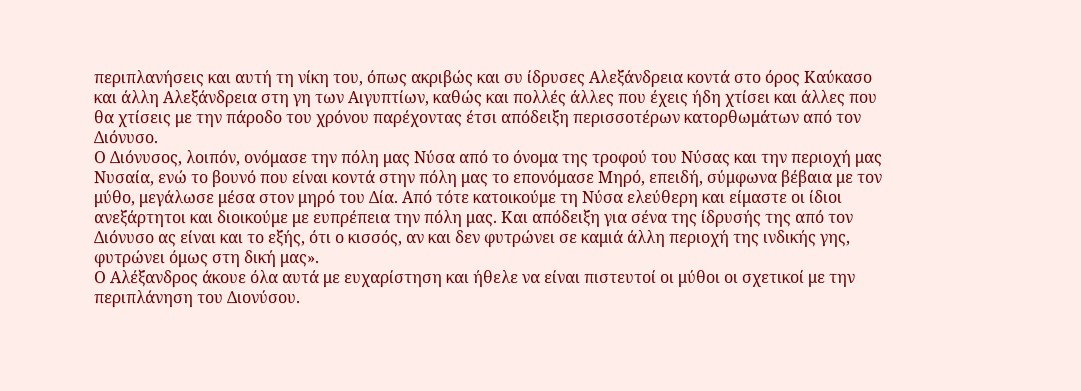περιπλανήσεις και αυτή τη νίκη του, όπως ακριβώς και συ ίδρυσες Αλεξάνδρεια κοντά στο όρος Καύκασο και άλλη Αλεξάνδρεια στη γη των Αιγυπτίων, καθώς και πολλές άλλες που έχεις ήδη χτίσει και άλλες που θα χτίσεις με την πάροδο του χρόνου παρέχοντας έτσι απόδειξη περισσοτέρων κατορθωμάτων από τον Διόνυσο.
Ο Διόνυσος, λοιπόν, ονόμασε την πόλη μας Νύσα από το όνομα της τροφού του Νύσας και την περιοχή μας Νυσαία, ενώ το βουνό που είναι κοντά στην πόλη μας το επονόμασε Μηρό, επειδή, σύμφωνα βέβαια με τον μύθο, μεγάλωσε μέσα στον μηρό του Δία. Από τότε κατοικούμε τη Νύσα ελεύθερη και είμαστε οι ίδιοι ανεξάρτητοι και διοικούμε με ευπρέπεια την πόλη μας. Και απόδειξη για σένα της ίδρυσής της από τον Διόνυσο ας είναι και το εξής, ότι ο κισσός, αν και δεν φυτρώνει σε καμιά άλλη περιοχή της ινδικής γης, φυτρώνει όμως στη δική μας».
Ο Αλέξανδρος άκουε όλα αυτά με ευχαρίστηση και ήθελε να είναι πιστευτοί οι μύθοι οι σχετικοί με την περιπλάνηση του Διονύσου.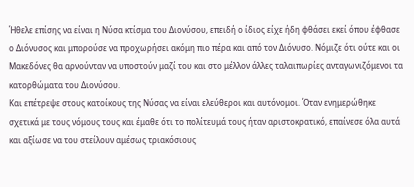Ήθελε επίσης να είναι η Νύσα κτίσμα του Διονύσου, επειδή ο ίδιος είχε ήδη φθάσει εκεί όπου έφθασε ο Διόνυσος και μπορούσε να προχωρήσει ακόμη πιο πέρα και από τον Διόνυσο. Νόμιζε ότι ούτε και οι Μακεδόνες θα αρνούνταν να υποστούν μαζί του και στο μέλλον άλλες ταλαιπωρίες ανταγωνιζόμενοι τα κατορθώματα του Διονύσου.
Και επέτρεψε στους κατοίκους της Νύσας να είναι ελεύθεροι και αυτόνομοι. Όταν ενημερώθηκε σχετικά με τους νόμους τους και έμαθε ότι το πολίτευμά τους ήταν αριστοκρατικό, επαίνεσε όλα αυτά και αξίωσε να του στείλουν αμέσως τριακόσιους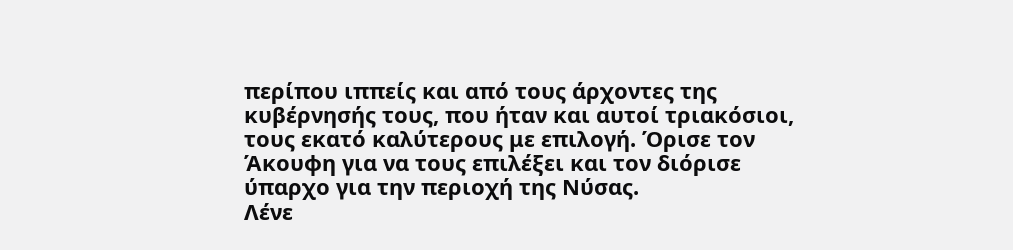περίπου ιππείς και από τους άρχοντες της κυβέρνησής τους, που ήταν και αυτοί τριακόσιοι, τους εκατό καλύτερους με επιλογή. Όρισε τον Άκουφη για να τους επιλέξει και τον διόρισε ύπαρχο για την περιοχή της Νύσας.
Λένε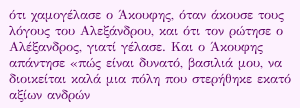ότι χαμογέλασε ο Άκουφης, όταν άκουσε τους λόγους του Αλεξάνδρου, και ότι τον ρώτησε ο Αλέξανδρος, γιατί γέλασε. Και ο Άκουφης απάντησε «πώς είναι δυνατό, βασιλιά μου, να διοικείται καλά μια πόλη που στερήθηκε εκατό αξίων ανδρών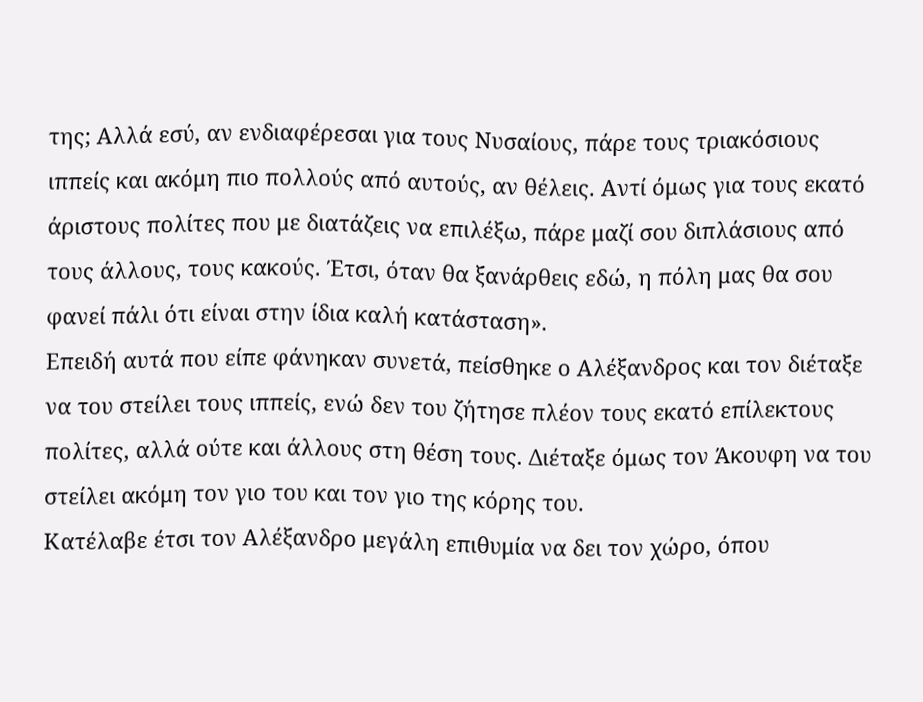της; Αλλά εσύ, αν ενδιαφέρεσαι για τους Νυσαίους, πάρε τους τριακόσιους ιππείς και ακόμη πιο πολλούς από αυτούς, αν θέλεις. Αντί όμως για τους εκατό άριστους πολίτες που με διατάζεις να επιλέξω, πάρε μαζί σου διπλάσιους από τους άλλους, τους κακούς. Έτσι, όταν θα ξανάρθεις εδώ, η πόλη μας θα σου φανεί πάλι ότι είναι στην ίδια καλή κατάσταση».
Επειδή αυτά που είπε φάνηκαν συνετά, πείσθηκε ο Αλέξανδρος και τον διέταξε να του στείλει τους ιππείς, ενώ δεν του ζήτησε πλέον τους εκατό επίλεκτους πολίτες, αλλά ούτε και άλλους στη θέση τους. Διέταξε όμως τον Άκουφη να του στείλει ακόμη τον γιο του και τον γιο της κόρης του.
Κατέλαβε έτσι τον Αλέξανδρο μεγάλη επιθυμία να δει τον χώρο, όπου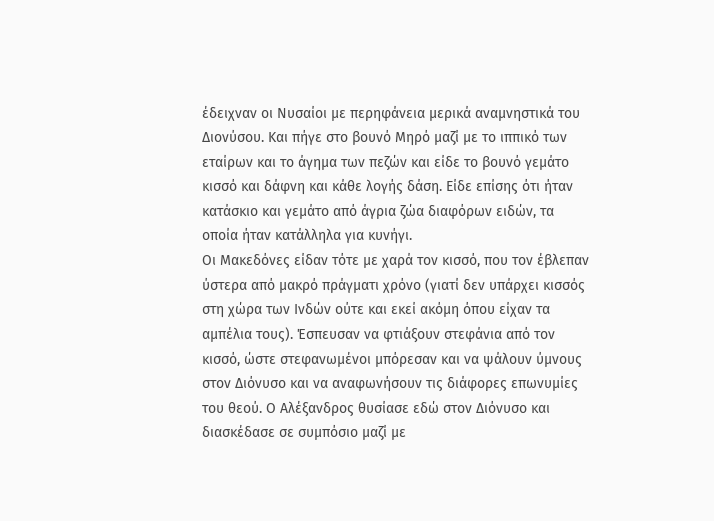έδειχναν οι Νυσαίοι με περηφάνεια μερικά αναμνηστικά του Διονύσου. Και πήγε στο βουνό Μηρό μαζί με το ιππικό των εταίρων και το άγημα των πεζών και είδε το βουνό γεμάτο κισσό και δάφνη και κάθε λογής δάση. Είδε επίσης ότι ήταν κατάσκιο και γεμάτο από άγρια ζώα διαφόρων ειδών, τα οποία ήταν κατάλληλα για κυνήγι.
Οι Μακεδόνες είδαν τότε με χαρά τον κισσό, που τον έβλεπαν ύστερα από μακρό πράγματι χρόνο (γιατί δεν υπάρχει κισσός στη χώρα των Ινδών ούτε και εκεί ακόμη όπου είχαν τα αμπέλια τους). Έσπευσαν να φτιάξουν στεφάνια από τον κισσό, ώστε στεφανωμένοι μπόρεσαν και να ψάλουν ύμνους στον Διόνυσο και να αναφωνήσουν τις διάφορες επωνυμίες του θεού. Ο Αλέξανδρος θυσίασε εδώ στον Διόνυσο και διασκέδασε σε συμπόσιο μαζί με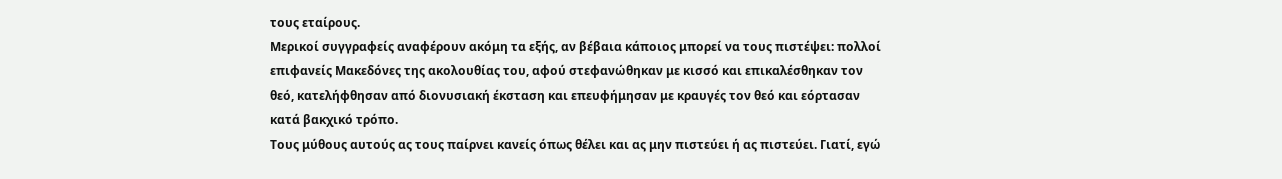τους εταίρους.
Μερικοί συγγραφείς αναφέρουν ακόμη τα εξής, αν βέβαια κάποιος μπορεί να τους πιστέψει: πολλοί επιφανείς Μακεδόνες της ακολουθίας του, αφού στεφανώθηκαν με κισσό και επικαλέσθηκαν τον θεό, κατελήφθησαν από διονυσιακή έκσταση και επευφήμησαν με κραυγές τον θεό και εόρτασαν κατά βακχικό τρόπο.
Τους μύθους αυτούς ας τους παίρνει κανείς όπως θέλει και ας μην πιστεύει ή ας πιστεύει. Γιατί, εγώ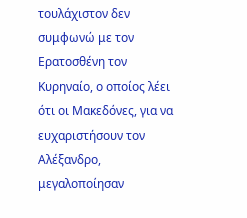τουλάχιστον δεν συμφωνώ με τον Ερατοσθένη τον Κυρηναίο, ο οποίος λέει ότι οι Μακεδόνες, για να ευχαριστήσουν τον Αλέξανδρο, μεγαλοποίησαν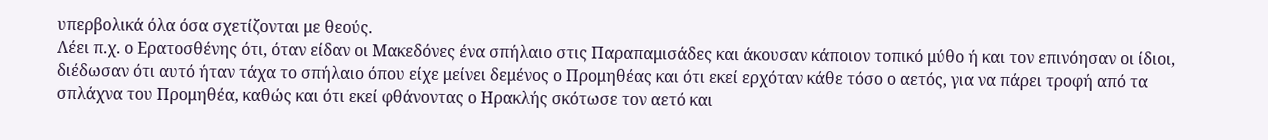υπερβολικά όλα όσα σχετίζονται με θεούς.
Λέει π.χ. ο Ερατοσθένης ότι, όταν είδαν οι Μακεδόνες ένα σπήλαιο στις Παραπαμισάδες και άκουσαν κάποιον τοπικό μύθο ή και τον επινόησαν οι ίδιοι, διέδωσαν ότι αυτό ήταν τάχα το σπήλαιο όπου είχε μείνει δεμένος ο Προμηθέας και ότι εκεί ερχόταν κάθε τόσο ο αετός, για να πάρει τροφή από τα σπλάχνα του Προμηθέα, καθώς και ότι εκεί φθάνοντας ο Ηρακλής σκότωσε τον αετό και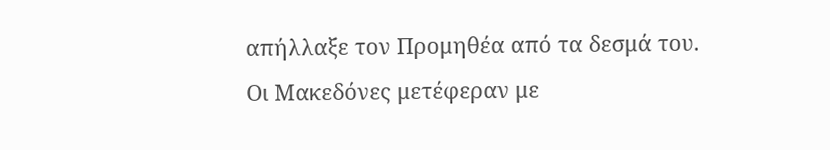απήλλαξε τον Προμηθέα από τα δεσμά του.
Οι Μακεδόνες μετέφεραν με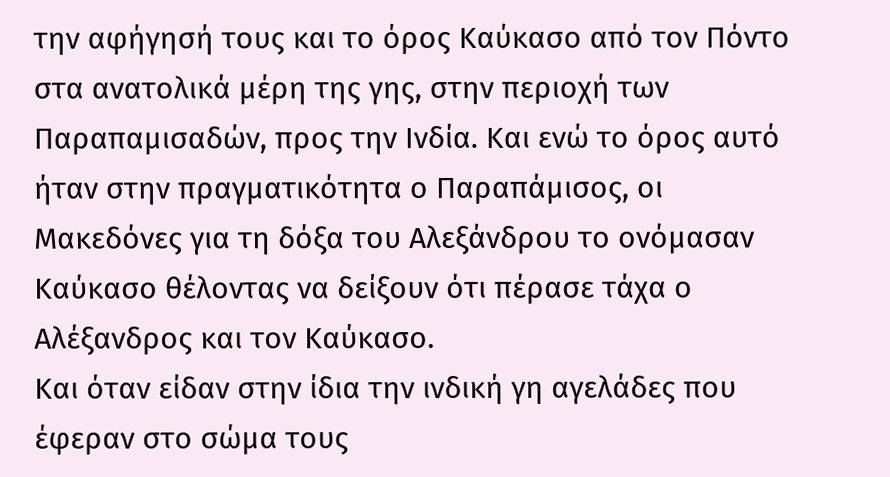την αφήγησή τους και το όρος Καύκασο από τον Πόντο στα ανατολικά μέρη της γης, στην περιοχή των Παραπαμισαδών, προς την Ινδία. Και ενώ το όρος αυτό ήταν στην πραγματικότητα ο Παραπάμισος, οι Μακεδόνες για τη δόξα του Αλεξάνδρου το ονόμασαν Καύκασο θέλοντας να δείξουν ότι πέρασε τάχα ο Αλέξανδρος και τον Καύκασο.
Και όταν είδαν στην ίδια την ινδική γη αγελάδες που έφεραν στο σώμα τους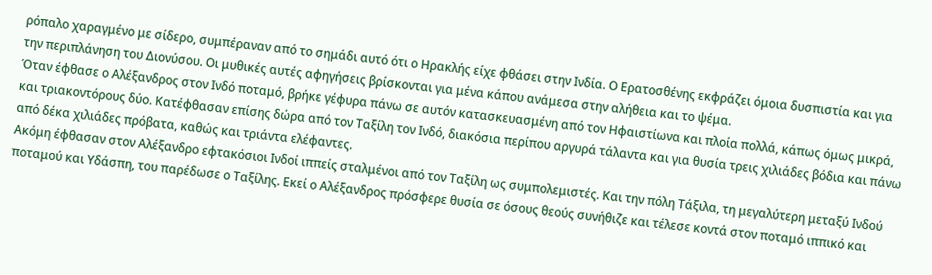ρόπαλο χαραγμένο με σίδερο, συμπέραναν από το σημάδι αυτό ότι ο Ηρακλής είχε φθάσει στην Ινδία. Ο Ερατοσθένης εκφράζει όμοια δυσπιστία και για την περιπλάνηση του Διονύσου. Οι μυθικές αυτές αφηγήσεις βρίσκονται για μένα κάπου ανάμεσα στην αλήθεια και το ψέμα.
Όταν έφθασε ο Αλέξανδρος στον Ινδό ποταμό, βρήκε γέφυρα πάνω σε αυτόν κατασκευασμένη από τον Ηφαιστίωνα και πλοία πολλά, κάπως όμως μικρά, και τριακοντόρους δύο. Κατέφθασαν επίσης δώρα από τον Ταξίλη τον Ινδό, διακόσια περίπου αργυρά τάλαντα και για θυσία τρεις χιλιάδες βόδια και πάνω από δέκα χιλιάδες πρόβατα, καθώς και τριάντα ελέφαντες.
Ακόμη έφθασαν στον Αλέξανδρο εφτακόσιοι Ινδοί ιππείς σταλμένοι από τον Ταξίλη ως συμπολεμιστές. Και την πόλη Τάξιλα, τη μεγαλύτερη μεταξύ Ινδού ποταμού και Υδάσπη, του παρέδωσε ο Ταξίλης. Εκεί ο Αλέξανδρος πρόσφερε θυσία σε όσους θεούς συνήθιζε και τέλεσε κοντά στον ποταμό ιππικό και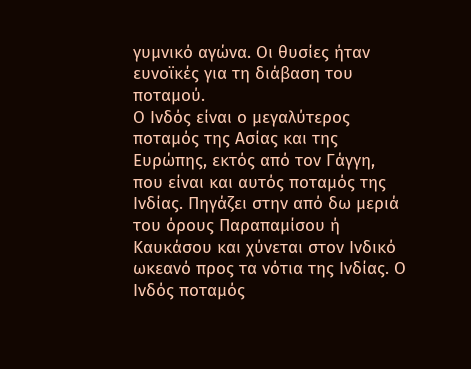γυμνικό αγώνα. Οι θυσίες ήταν ευνοϊκές για τη διάβαση του ποταμού.
Ο Ινδός είναι ο μεγαλύτερος ποταμός της Ασίας και της Ευρώπης, εκτός από τον Γάγγη, που είναι και αυτός ποταμός της Ινδίας. Πηγάζει στην από δω μεριά του όρους Παραπαμίσου ή Καυκάσου και χύνεται στον Ινδικό ωκεανό προς τα νότια της Ινδίας. Ο Ινδός ποταμός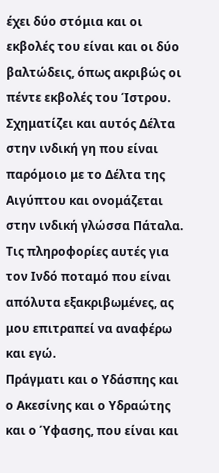έχει δύο στόμια και οι εκβολές του είναι και οι δύο βαλτώδεις, όπως ακριβώς οι πέντε εκβολές του Ίστρου. Σχηματίζει και αυτός Δέλτα στην ινδική γη που είναι παρόμοιο με το Δέλτα της Αιγύπτου και ονομάζεται στην ινδική γλώσσα Πάταλα. Τις πληροφορίες αυτές για τον Ινδό ποταμό που είναι απόλυτα εξακριβωμένες, ας μου επιτραπεί να αναφέρω και εγώ.
Πράγματι και ο Υδάσπης και ο Ακεσίνης και ο Υδραώτης και ο Ύφασης, που είναι και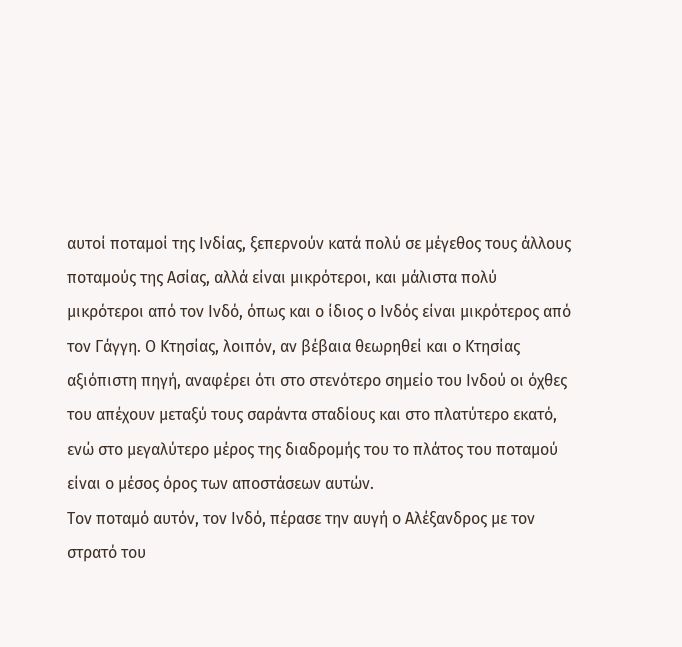αυτοί ποταμοί της Ινδίας, ξεπερνούν κατά πολύ σε μέγεθος τους άλλους ποταμούς της Ασίας, αλλά είναι μικρότεροι, και μάλιστα πολύ μικρότεροι από τον Ινδό, όπως και ο ίδιος ο Ινδός είναι μικρότερος από τον Γάγγη. Ο Κτησίας, λοιπόν, αν βέβαια θεωρηθεί και ο Κτησίας αξιόπιστη πηγή, αναφέρει ότι στο στενότερο σημείο του Ινδού οι όχθες του απέχουν μεταξύ τους σαράντα σταδίους και στο πλατύτερο εκατό, ενώ στο μεγαλύτερο μέρος της διαδρομής του το πλάτος του ποταμού είναι ο μέσος όρος των αποστάσεων αυτών.
Τον ποταμό αυτόν, τον Ινδό, πέρασε την αυγή ο Αλέξανδρος με τον στρατό του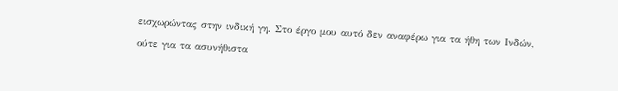εισχωρώντας στην ινδική γη. Στο έργο μου αυτό δεν αναφέρω για τα ήθη των Ινδών, ούτε για τα ασυνήθιστα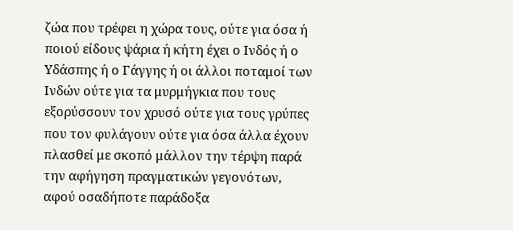ζώα που τρέφει η χώρα τους, ούτε για όσα ή ποιού είδους ψάρια ή κήτη έχει ο Ινδός ή ο Υδάσπης ή ο Γάγγης ή οι άλλοι ποταμοί των Ινδών ούτε για τα μυρμήγκια που τους εξορύσσουν τον χρυσό ούτε για τους γρύπες που τον φυλάγουν ούτε για όσα άλλα έχουν πλασθεί με σκοπό μάλλον την τέρψη παρά την αφήγηση πραγματικών γεγονότων, αφού οσαδήποτε παράδοξα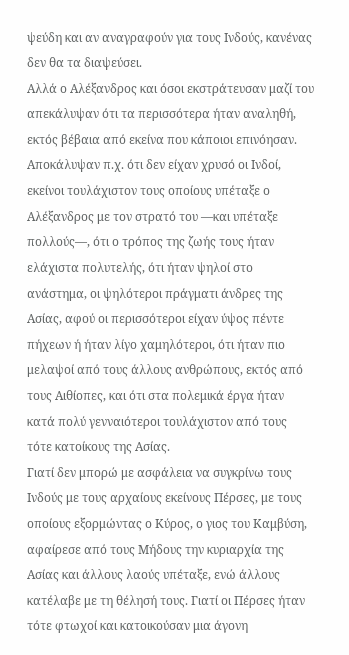ψεύδη και αν αναγραφούν για τους Ινδούς, κανένας δεν θα τα διαψεύσει.
Αλλά ο Αλέξανδρος και όσοι εκστράτευσαν μαζί του απεκάλυψαν ότι τα περισσότερα ήταν αναληθή, εκτός βέβαια από εκείνα που κάποιοι επινόησαν. Αποκάλυψαν π.χ. ότι δεν είχαν χρυσό οι Ινδοί, εκείνοι τουλάχιστον τους οποίους υπέταξε ο Αλέξανδρος με τον στρατό του —και υπέταξε πολλούς—, ότι ο τρόπος της ζωής τους ήταν ελάχιστα πολυτελής, ότι ήταν ψηλοί στο ανάστημα, οι ψηλότεροι πράγματι άνδρες της Ασίας, αφού οι περισσότεροι είχαν ύψος πέντε πήχεων ή ήταν λίγο χαμηλότεροι, ότι ήταν πιο μελαψοί από τους άλλους ανθρώπους, εκτός από τους Αιθίοπες, και ότι στα πολεμικά έργα ήταν κατά πολύ γενναιότεροι τουλάχιστον από τους τότε κατοίκους της Ασίας.
Γιατί δεν μπορώ με ασφάλεια να συγκρίνω τους Ινδούς με τους αρχαίους εκείνους Πέρσες, με τους οποίους εξορμώντας ο Κύρος, ο γιος του Καμβύση, αφαίρεσε από τους Μήδους την κυριαρχία της Ασίας και άλλους λαούς υπέταξε, ενώ άλλους κατέλαβε με τη θέλησή τους. Γιατί οι Πέρσες ήταν τότε φτωχοί και κατοικούσαν μια άγονη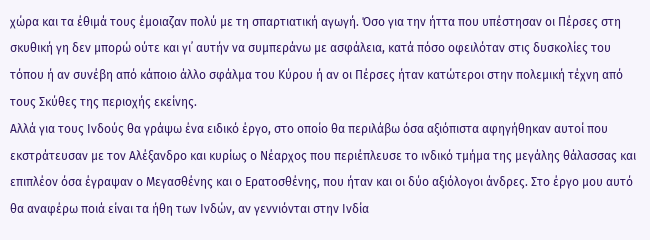χώρα και τα έθιμά τους έμοιαζαν πολύ με τη σπαρτιατική αγωγή. Όσο για την ήττα που υπέστησαν οι Πέρσες στη σκυθική γη δεν μπορώ ούτε και γι᾽ αυτήν να συμπεράνω με ασφάλεια, κατά πόσο οφειλόταν στις δυσκολίες του τόπου ή αν συνέβη από κάποιο άλλο σφάλμα του Κύρου ή αν οι Πέρσες ήταν κατώτεροι στην πολεμική τέχνη από τους Σκύθες της περιοχής εκείνης.
Αλλά για τους Ινδούς θα γράψω ένα ειδικό έργο, στο οποίο θα περιλάβω όσα αξιόπιστα αφηγήθηκαν αυτοί που εκστράτευσαν με τον Αλέξανδρο και κυρίως ο Νέαρχος που περιέπλευσε το ινδικό τμήμα της μεγάλης θάλασσας και επιπλέον όσα έγραψαν ο Μεγασθένης και ο Ερατοσθένης, που ήταν και οι δύο αξιόλογοι άνδρες. Στο έργο μου αυτό θα αναφέρω ποιά είναι τα ήθη των Ινδών, αν γεννιόνται στην Ινδία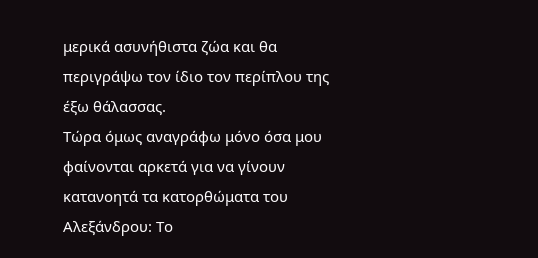μερικά ασυνήθιστα ζώα και θα περιγράψω τον ίδιο τον περίπλου της έξω θάλασσας.
Τώρα όμως αναγράφω μόνο όσα μου φαίνονται αρκετά για να γίνουν κατανοητά τα κατορθώματα του Αλεξάνδρου: Το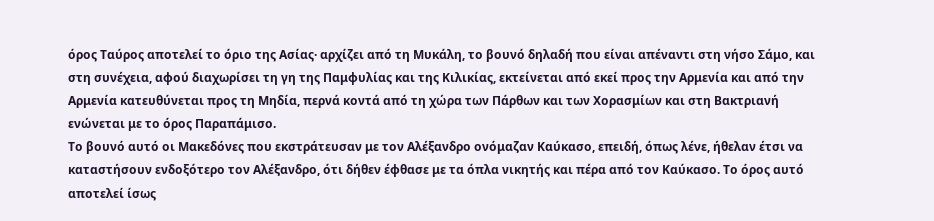όρος Ταύρος αποτελεί το όριο της Ασίας· αρχίζει από τη Μυκάλη, το βουνό δηλαδή που είναι απέναντι στη νήσο Σάμο, και στη συνέχεια, αφού διαχωρίσει τη γη της Παμφυλίας και της Κιλικίας, εκτείνεται από εκεί προς την Αρμενία και από την Αρμενία κατευθύνεται προς τη Μηδία, περνά κοντά από τη χώρα των Πάρθων και των Χορασμίων και στη Βακτριανή ενώνεται με το όρος Παραπάμισο.
Το βουνό αυτό οι Μακεδόνες που εκστράτευσαν με τον Αλέξανδρο ονόμαζαν Καύκασο, επειδή, όπως λένε, ήθελαν έτσι να καταστήσουν ενδοξότερο τον Αλέξανδρο, ότι δήθεν έφθασε με τα όπλα νικητής και πέρα από τον Καύκασο. Το όρος αυτό αποτελεί ίσως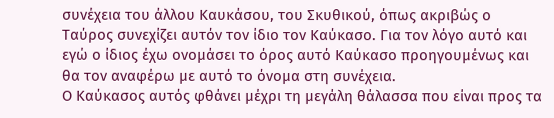συνέχεια του άλλου Καυκάσου, του Σκυθικού, όπως ακριβώς ο Ταύρος συνεχίζει αυτόν τον ίδιο τον Καύκασο. Για τον λόγο αυτό και εγώ ο ίδιος έχω ονομάσει το όρος αυτό Καύκασο προηγουμένως και θα τον αναφέρω με αυτό το όνομα στη συνέχεια.
Ο Καύκασος αυτός φθάνει μέχρι τη μεγάλη θάλασσα που είναι προς τα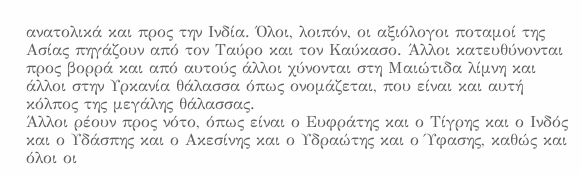ανατολικά και προς την Ινδία. Όλοι, λοιπόν, οι αξιόλογοι ποταμοί της Ασίας πηγάζουν από τον Ταύρο και τον Καύκασο. Άλλοι κατευθύνονται προς βορρά και από αυτούς άλλοι χύνονται στη Μαιώτιδα λίμνη και άλλοι στην Υρκανία θάλασσα όπως ονομάζεται, που είναι και αυτή κόλπος της μεγάλης θάλασσας.
Άλλοι ρέουν προς νότο, όπως είναι ο Ευφράτης και ο Τίγρης και ο Ινδός και ο Υδάσπης και ο Ακεσίνης και ο Υδραώτης και ο Ύφασης, καθώς και όλοι οι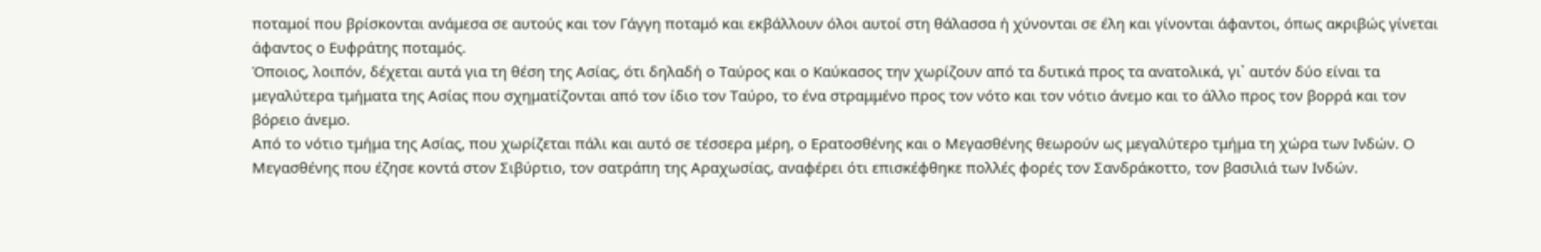ποταμοί που βρίσκονται ανάμεσα σε αυτούς και τον Γάγγη ποταμό και εκβάλλουν όλοι αυτοί στη θάλασσα ή χύνονται σε έλη και γίνονται άφαντοι, όπως ακριβώς γίνεται άφαντος ο Ευφράτης ποταμός.
Όποιος, λοιπόν, δέχεται αυτά για τη θέση της Ασίας, ότι δηλαδή ο Ταύρος και ο Καύκασος την χωρίζουν από τα δυτικά προς τα ανατολικά, γι᾽ αυτόν δύο είναι τα μεγαλύτερα τμήματα της Ασίας που σχηματίζονται από τον ίδιο τον Ταύρο, το ένα στραμμένο προς τον νότο και τον νότιο άνεμο και το άλλο προς τον βορρά και τον βόρειο άνεμο.
Από το νότιο τμήμα της Ασίας, που χωρίζεται πάλι και αυτό σε τέσσερα μέρη, ο Ερατοσθένης και ο Μεγασθένης θεωρούν ως μεγαλύτερο τμήμα τη χώρα των Ινδών. Ο Μεγασθένης που έζησε κοντά στον Σιβύρτιο, τον σατράπη της Αραχωσίας, αναφέρει ότι επισκέφθηκε πολλές φορές τον Σανδράκοττο, τον βασιλιά των Ινδών.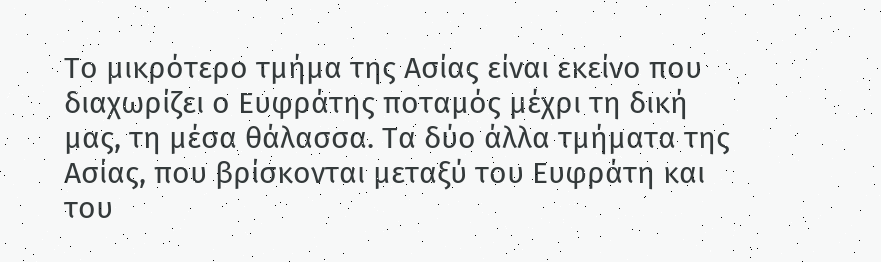Το μικρότερο τμήμα της Ασίας είναι εκείνο που διαχωρίζει ο Ευφράτης ποταμός μέχρι τη δική μας, τη μέσα θάλασσα. Τα δύο άλλα τμήματα της Ασίας, που βρίσκονται μεταξύ του Ευφράτη και του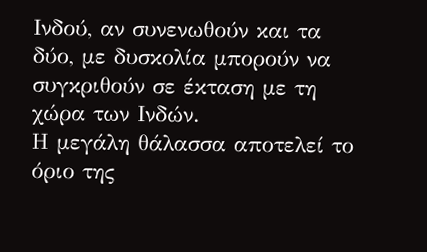Ινδού, αν συνενωθούν και τα δύο, με δυσκολία μπορούν να συγκριθούν σε έκταση με τη χώρα των Ινδών.
Η μεγάλη θάλασσα αποτελεί το όριο της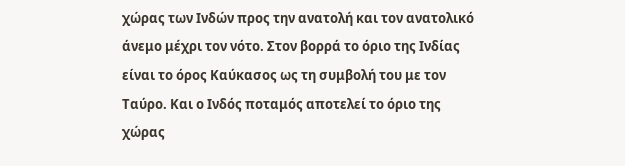χώρας των Ινδών προς την ανατολή και τον ανατολικό άνεμο μέχρι τον νότο. Στον βορρά το όριο της Ινδίας είναι το όρος Καύκασος ως τη συμβολή του με τον Ταύρο. Και ο Ινδός ποταμός αποτελεί το όριο της χώρας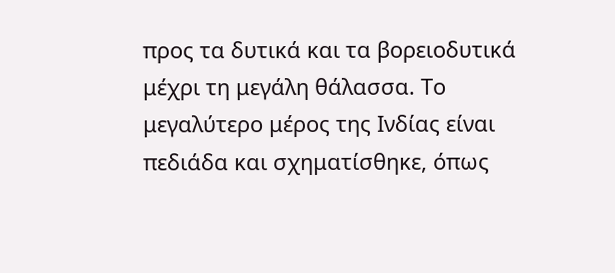προς τα δυτικά και τα βορειοδυτικά μέχρι τη μεγάλη θάλασσα. Το μεγαλύτερο μέρος της Ινδίας είναι πεδιάδα και σχηματίσθηκε, όπως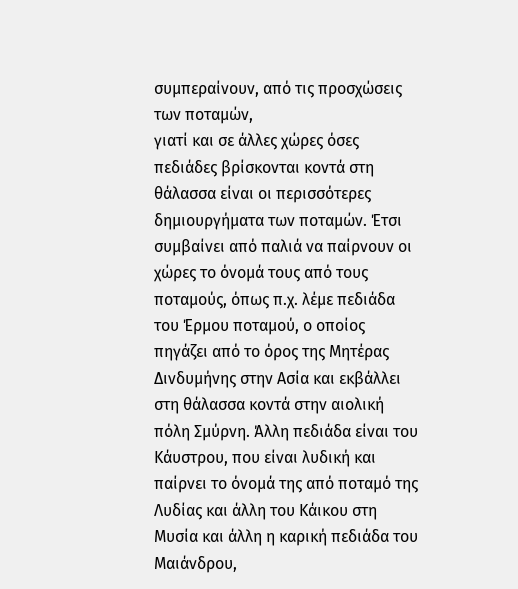συμπεραίνουν, από τις προσχώσεις των ποταμών,
γιατί και σε άλλες χώρες όσες πεδιάδες βρίσκονται κοντά στη θάλασσα είναι οι περισσότερες δημιουργήματα των ποταμών. Έτσι συμβαίνει από παλιά να παίρνουν οι χώρες το όνομά τους από τους ποταμούς, όπως π.χ. λέμε πεδιάδα του Έρμου ποταμού, ο οποίος πηγάζει από το όρος της Μητέρας Δινδυμήνης στην Ασία και εκβάλλει στη θάλασσα κοντά στην αιολική πόλη Σμύρνη. Άλλη πεδιάδα είναι του Κάυστρου, που είναι λυδική και παίρνει το όνομά της από ποταμό της Λυδίας και άλλη του Κάικου στη Μυσία και άλλη η καρική πεδιάδα του Μαιάνδρου,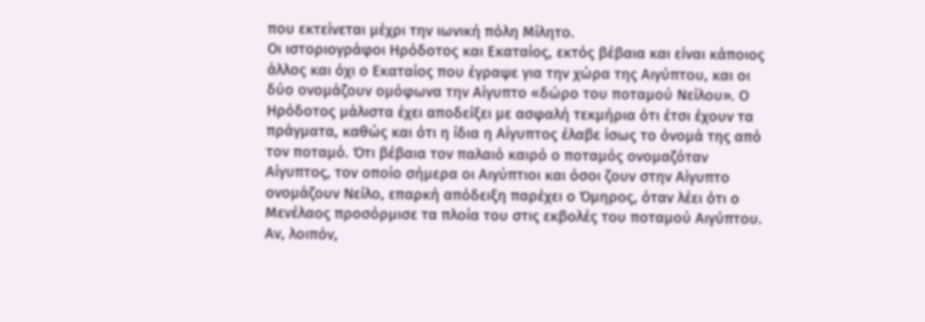που εκτείνεται μέχρι την ιωνική πόλη Μίλητο.
Οι ιστοριογράφοι Ηρόδοτος και Εκαταίος, εκτός βέβαια και είναι κάποιος άλλος και όχι ο Εκαταίος που έγραψε για την χώρα της Αιγύπτου, και οι δύο ονομάζουν ομόφωνα την Αίγυπτο «δώρο του ποταμού Νείλου». Ο Ηρόδοτος μάλιστα έχει αποδείξει με ασφαλή τεκμήρια ότι έτσι έχουν τα πράγματα, καθώς και ότι η ίδια η Αίγυπτος έλαβε ίσως το όνομά της από τον ποταμό. Ότι βέβαια τον παλαιό καιρό ο ποταμός ονομαζόταν Αίγυπτος, τον οποίο σήμερα οι Αιγύπτιοι και όσοι ζουν στην Αίγυπτο ονομάζουν Νείλο, επαρκή απόδειξη παρέχει ο Όμηρος, όταν λέει ότι ο Μενέλαος προσόρμισε τα πλοία του στις εκβολές του ποταμού Αιγύπτου.
Αν, λοιπόν,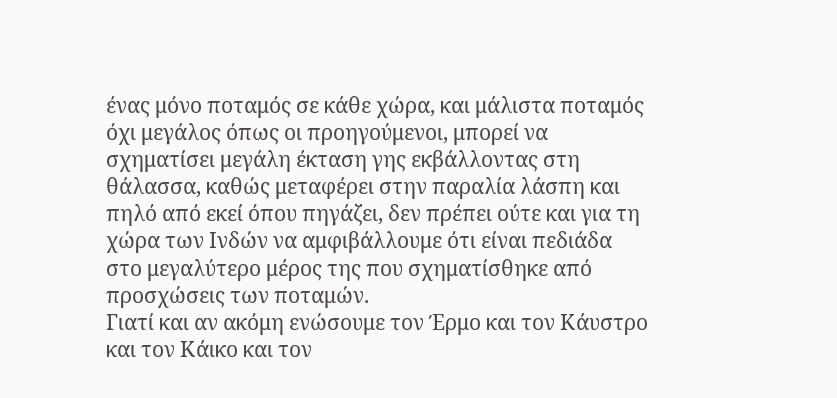ένας μόνο ποταμός σε κάθε χώρα, και μάλιστα ποταμός όχι μεγάλος όπως οι προηγούμενοι, μπορεί να σχηματίσει μεγάλη έκταση γης εκβάλλοντας στη θάλασσα, καθώς μεταφέρει στην παραλία λάσπη και πηλό από εκεί όπου πηγάζει, δεν πρέπει ούτε και για τη χώρα των Ινδών να αμφιβάλλουμε ότι είναι πεδιάδα στο μεγαλύτερο μέρος της που σχηματίσθηκε από προσχώσεις των ποταμών.
Γιατί και αν ακόμη ενώσουμε τον Έρμο και τον Κάυστρο και τον Κάικο και τον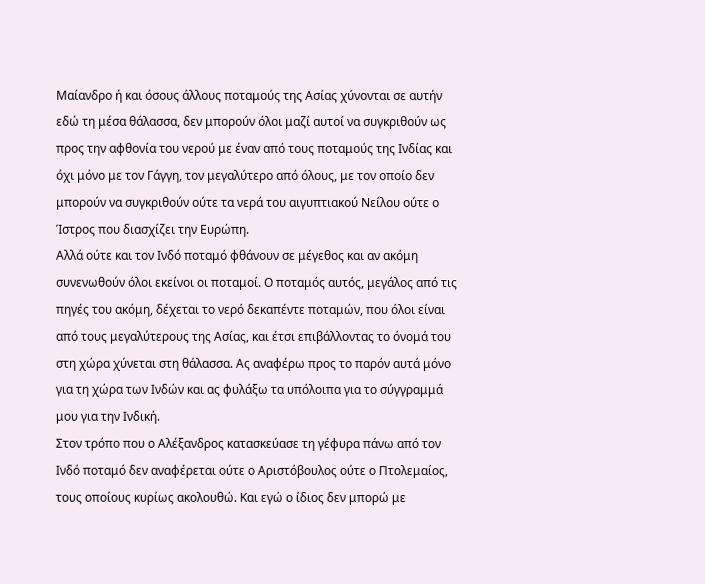Μαίανδρο ή και όσους άλλους ποταμούς της Ασίας χύνονται σε αυτήν εδώ τη μέσα θάλασσα, δεν μπορούν όλοι μαζί αυτοί να συγκριθούν ως προς την αφθονία του νερού με έναν από τους ποταμούς της Ινδίας και όχι μόνο με τον Γάγγη, τον μεγαλύτερο από όλους, με τον οποίο δεν μπορούν να συγκριθούν ούτε τα νερά του αιγυπτιακού Νείλου ούτε ο Ίστρος που διασχίζει την Ευρώπη.
Αλλά ούτε και τον Ινδό ποταμό φθάνουν σε μέγεθος και αν ακόμη συνενωθούν όλοι εκείνοι οι ποταμοί. Ο ποταμός αυτός, μεγάλος από τις πηγές του ακόμη, δέχεται το νερό δεκαπέντε ποταμών, που όλοι είναι από τους μεγαλύτερους της Ασίας, και έτσι επιβάλλοντας το όνομά του στη χώρα χύνεται στη θάλασσα. Ας αναφέρω προς το παρόν αυτά μόνο για τη χώρα των Ινδών και ας φυλάξω τα υπόλοιπα για το σύγγραμμά μου για την Ινδική.
Στον τρόπο που ο Αλέξανδρος κατασκεύασε τη γέφυρα πάνω από τον Ινδό ποταμό δεν αναφέρεται ούτε ο Αριστόβουλος ούτε ο Πτολεμαίος, τους οποίους κυρίως ακολουθώ. Και εγώ ο ίδιος δεν μπορώ με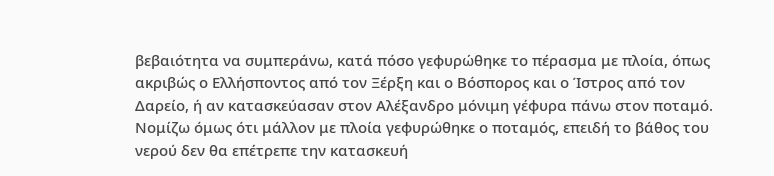βεβαιότητα να συμπεράνω, κατά πόσο γεφυρώθηκε το πέρασμα με πλοία, όπως ακριβώς ο Ελλήσποντος από τον Ξέρξη και ο Βόσπορος και ο Ίστρος από τον Δαρείο, ή αν κατασκεύασαν στον Αλέξανδρο μόνιμη γέφυρα πάνω στον ποταμό. Νομίζω όμως ότι μάλλον με πλοία γεφυρώθηκε ο ποταμός, επειδή το βάθος του νερού δεν θα επέτρεπε την κατασκευή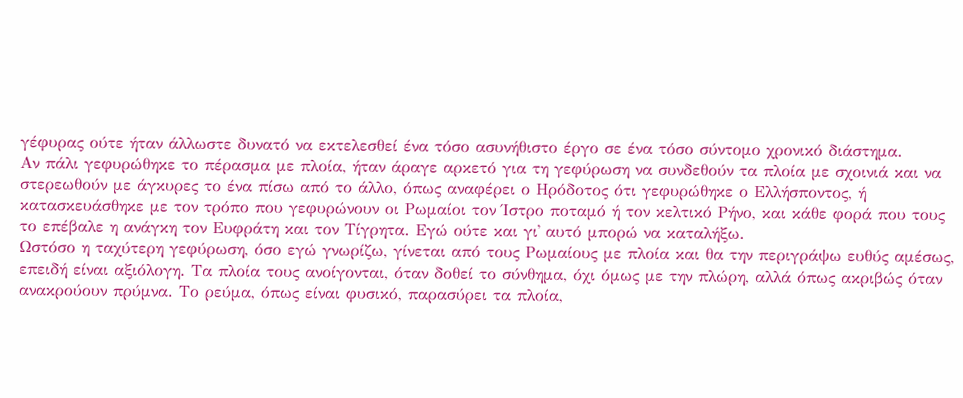γέφυρας ούτε ήταν άλλωστε δυνατό να εκτελεσθεί ένα τόσο ασυνήθιστο έργο σε ένα τόσο σύντομο χρονικό διάστημα.
Αν πάλι γεφυρώθηκε το πέρασμα με πλοία, ήταν άραγε αρκετό για τη γεφύρωση να συνδεθούν τα πλοία με σχοινιά και να στερεωθούν με άγκυρες το ένα πίσω από το άλλο, όπως αναφέρει ο Ηρόδοτος ότι γεφυρώθηκε ο Ελλήσποντος, ή κατασκευάσθηκε με τον τρόπο που γεφυρώνουν οι Ρωμαίοι τον Ίστρο ποταμό ή τον κελτικό Ρήνο, και κάθε φορά που τους το επέβαλε η ανάγκη τον Ευφράτη και τον Τίγρητα. Εγώ ούτε και γι᾽ αυτό μπορώ να καταλήξω.
Ωστόσο η ταχύτερη γεφύρωση, όσο εγώ γνωρίζω, γίνεται από τους Ρωμαίους με πλοία και θα την περιγράψω ευθύς αμέσως, επειδή είναι αξιόλογη. Τα πλοία τους ανοίγονται, όταν δοθεί το σύνθημα, όχι όμως με την πλώρη, αλλά όπως ακριβώς όταν ανακρούουν πρύμνα. Το ρεύμα, όπως είναι φυσικό, παρασύρει τα πλοία,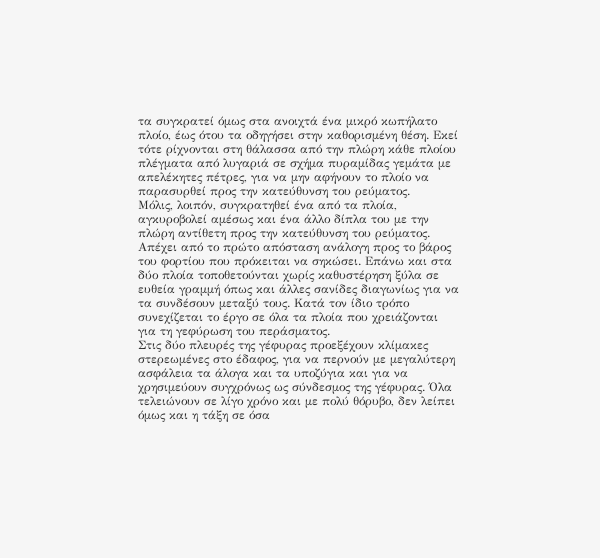τα συγκρατεί όμως στα ανοιχτά ένα μικρό κωπήλατο πλοίο, έως ότου τα οδηγήσει στην καθορισμένη θέση. Εκεί τότε ρίχνονται στη θάλασσα από την πλώρη κάθε πλοίου πλέγματα από λυγαριά σε σχήμα πυραμίδας γεμάτα με απελέκητες πέτρες, για να μην αφήνουν το πλοίο να παρασυρθεί προς την κατεύθυνση του ρεύματος.
Μόλις, λοιπόν, συγκρατηθεί ένα από τα πλοία, αγκυροβολεί αμέσως και ένα άλλο δίπλα του με την πλώρη αντίθετη προς την κατεύθυνση του ρεύματος. Απέχει από το πρώτο απόσταση ανάλογη προς το βάρος του φορτίου που πρόκειται να σηκώσει. Επάνω και στα δύο πλοία τοποθετούνται χωρίς καθυστέρηση ξύλα σε ευθεία γραμμή όπως και άλλες σανίδες διαγωνίως για να τα συνδέσουν μεταξύ τους. Κατά τον ίδιο τρόπο συνεχίζεται το έργο σε όλα τα πλοία που χρειάζονται για τη γεφύρωση του περάσματος.
Στις δύο πλευρές της γέφυρας προεξέχουν κλίμακες στερεωμένες στο έδαφος, για να περνούν με μεγαλύτερη ασφάλεια τα άλογα και τα υποζύγια και για να χρησιμεύουν συγχρόνως ως σύνδεσμος της γέφυρας. Όλα τελειώνουν σε λίγο χρόνο και με πολύ θόρυβο, δεν λείπει όμως και η τάξη σε όσα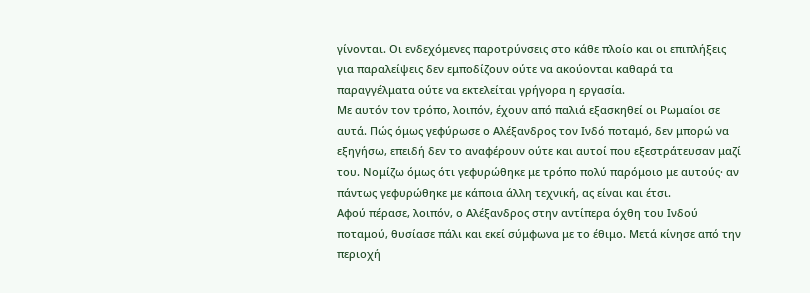γίνονται. Οι ενδεχόμενες παροτρύνσεις στο κάθε πλοίο και οι επιπλήξεις για παραλείψεις δεν εμποδίζουν ούτε να ακούονται καθαρά τα παραγγέλματα ούτε να εκτελείται γρήγορα η εργασία.
Με αυτόν τον τρόπο, λοιπόν, έχουν από παλιά εξασκηθεί οι Ρωμαίοι σε αυτά. Πώς όμως γεφύρωσε ο Αλέξανδρος τον Ινδό ποταμό, δεν μπορώ να εξηγήσω, επειδή δεν το αναφέρουν ούτε και αυτοί που εξεστράτευσαν μαζί του. Νομίζω όμως ότι γεφυρώθηκε με τρόπο πολύ παρόμοιο με αυτούς· αν πάντως γεφυρώθηκε με κάποια άλλη τεχνική, ας είναι και έτσι.
Αφού πέρασε, λοιπόν, ο Αλέξανδρος στην αντίπερα όχθη του Ινδού ποταμού, θυσίασε πάλι και εκεί σύμφωνα με το έθιμο. Μετά κίνησε από την περιοχή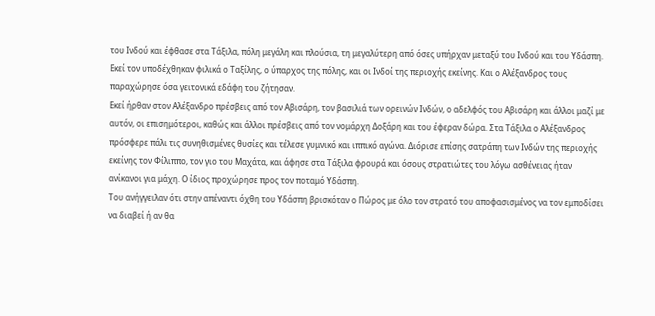του Ινδού και έφθασε στα Τάξιλα, πόλη μεγάλη και πλούσια, τη μεγαλύτερη από όσες υπήρχαν μεταξύ του Ινδού και του Υδάσπη. Εκεί τον υποδέχθηκαν φιλικά ο Ταξίλης, ο ύπαρχος της πόλης, και οι Ινδοί της περιοχής εκείνης. Και ο Αλέξανδρος τους παραχώρησε όσα γειτονικά εδάφη του ζήτησαν.
Εκεί ήρθαν στον Αλέξανδρο πρέσβεις από τον Αβισάρη, τον βασιλιά των ορεινών Ινδών, ο αδελφός του Αβισάρη και άλλοι μαζί με αυτόν, οι επισημότεροι, καθώς και άλλοι πρέσβεις από τον νομάρχη Δοξάρη και του έφεραν δώρα. Στα Τάξιλα ο Αλέξανδρος πρόσφερε πάλι τις συνηθισμένες θυσίες και τέλεσε γυμνικό και ιππικό αγώνα. Διόρισε επίσης σατράπη των Ινδών της περιοχής εκείνης τον Φίλιππο, τον γιο του Μαχάτα, και άφησε στα Τάξιλα φρουρά και όσους στρατιώτες του λόγω ασθένειας ήταν ανίκανοι για μάχη. Ο ίδιος προχώρησε προς τον ποταμό Υδάσπη.
Του ανήγγειλαν ότι στην απέναντι όχθη του Υδάσπη βρισκόταν ο Πώρος με όλο τον στρατό του αποφασισμένος να τον εμποδίσει να διαβεί ή αν θα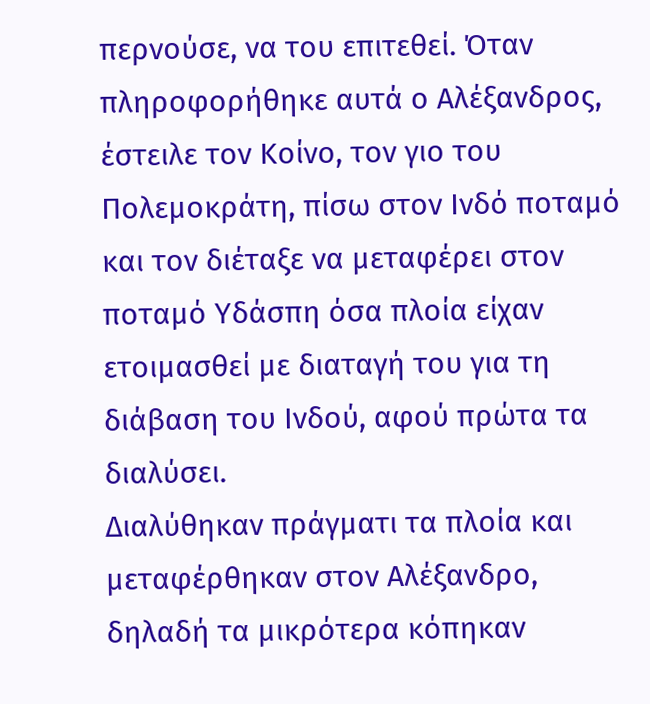περνούσε, να του επιτεθεί. Όταν πληροφορήθηκε αυτά ο Αλέξανδρος, έστειλε τον Κοίνο, τον γιο του Πολεμοκράτη, πίσω στον Ινδό ποταμό και τον διέταξε να μεταφέρει στον ποταμό Υδάσπη όσα πλοία είχαν ετοιμασθεί με διαταγή του για τη διάβαση του Ινδού, αφού πρώτα τα διαλύσει.
Διαλύθηκαν πράγματι τα πλοία και μεταφέρθηκαν στον Αλέξανδρο, δηλαδή τα μικρότερα κόπηκαν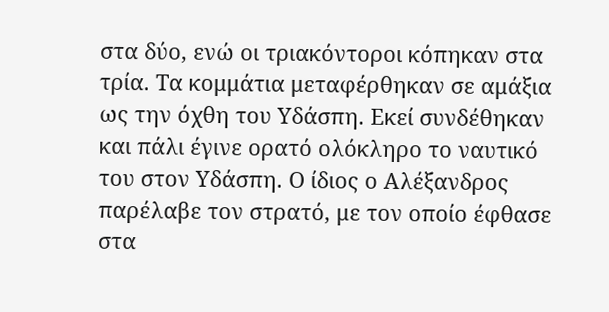στα δύο, ενώ οι τριακόντοροι κόπηκαν στα τρία. Τα κομμάτια μεταφέρθηκαν σε αμάξια ως την όχθη του Υδάσπη. Εκεί συνδέθηκαν και πάλι έγινε ορατό ολόκληρο το ναυτικό του στον Υδάσπη. Ο ίδιος ο Αλέξανδρος παρέλαβε τον στρατό, με τον οποίο έφθασε στα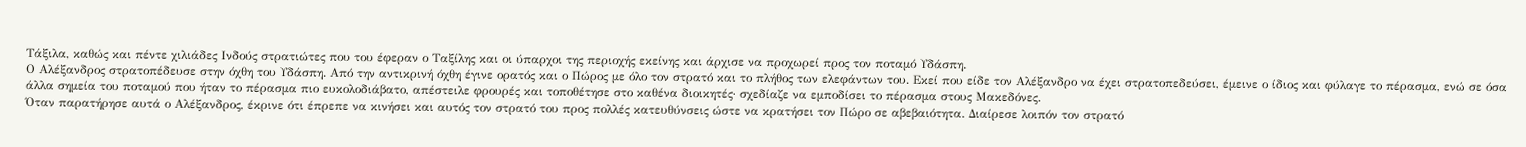Τάξιλα, καθώς και πέντε χιλιάδες Ινδούς στρατιώτες που του έφεραν ο Ταξίλης και οι ύπαρχοι της περιοχής εκείνης και άρχισε να προχωρεί προς τον ποταμό Υδάσπη.
Ο Αλέξανδρος στρατοπέδευσε στην όχθη του Υδάσπη. Από την αντικρινή όχθη έγινε ορατός και ο Πώρος με όλο τον στρατό και το πλήθος των ελεφάντων του. Εκεί που είδε τον Αλέξανδρο να έχει στρατοπεδεύσει, έμεινε ο ίδιος και φύλαγε το πέρασμα, ενώ σε όσα άλλα σημεία του ποταμού που ήταν το πέρασμα πιο ευκολοδιάβατο, απέστειλε φρουρές και τοποθέτησε στο καθένα διοικητές· σχεδίαζε να εμποδίσει το πέρασμα στους Μακεδόνες.
Όταν παρατήρησε αυτά ο Αλέξανδρος, έκρινε ότι έπρεπε να κινήσει και αυτός τον στρατό του προς πολλές κατευθύνσεις ώστε να κρατήσει τον Πώρο σε αβεβαιότητα. Διαίρεσε λοιπόν τον στρατό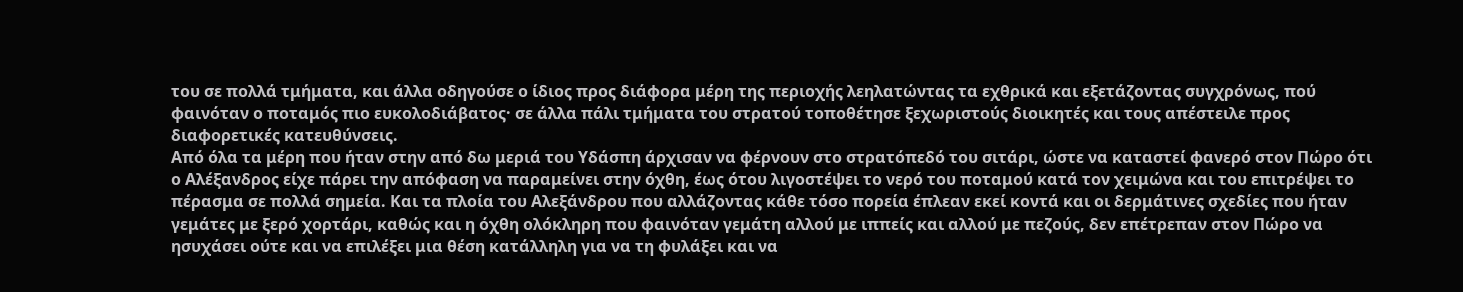του σε πολλά τμήματα, και άλλα οδηγούσε ο ίδιος προς διάφορα μέρη της περιοχής λεηλατώντας τα εχθρικά και εξετάζοντας συγχρόνως, πού φαινόταν ο ποταμός πιο ευκολοδιάβατος· σε άλλα πάλι τμήματα του στρατού τοποθέτησε ξεχωριστούς διοικητές και τους απέστειλε προς διαφορετικές κατευθύνσεις.
Από όλα τα μέρη που ήταν στην από δω μεριά του Υδάσπη άρχισαν να φέρνουν στο στρατόπεδό του σιτάρι, ώστε να καταστεί φανερό στον Πώρο ότι ο Αλέξανδρος είχε πάρει την απόφαση να παραμείνει στην όχθη, έως ότου λιγοστέψει το νερό του ποταμού κατά τον χειμώνα και του επιτρέψει το πέρασμα σε πολλά σημεία. Και τα πλοία του Αλεξάνδρου που αλλάζοντας κάθε τόσο πορεία έπλεαν εκεί κοντά και οι δερμάτινες σχεδίες που ήταν γεμάτες με ξερό χορτάρι, καθώς και η όχθη ολόκληρη που φαινόταν γεμάτη αλλού με ιππείς και αλλού με πεζούς, δεν επέτρεπαν στον Πώρο να ησυχάσει ούτε και να επιλέξει μια θέση κατάλληλη για να τη φυλάξει και να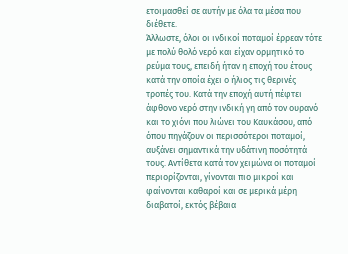ετοιμασθεί σε αυτήν με όλα τα μέσα που διέθετε.
Άλλωστε, όλοι οι ινδικοί ποταμοί έρρεαν τότε με πολύ θολό νερό και είχαν ορμητικό το ρεύμα τους, επειδή ήταν η εποχή του έτους κατά την οποία έχει ο ήλιος τις θερινές τροπές του. Κατά την εποχή αυτή πέφτει άφθονο νερό στην ινδική γη από τον ουρανό και το χιόνι που λιώνει του Καυκάσου, από όπου πηγάζουν οι περισσότεροι ποταμοί, αυξάνει σημαντικά την υδάτινη ποσότητά τους. Αντίθετα κατά τον χειμώνα οι ποταμοί περιορίζονται, γίνονται πιο μικροί και φαίνονται καθαροί και σε μερικά μέρη διαβατοί, εκτός βέβαια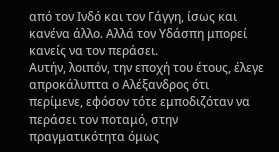από τον Ινδό και τον Γάγγη, ίσως και κανένα άλλο. Αλλά τον Υδάσπη μπορεί κανείς να τον περάσει.
Αυτήν, λοιπόν, την εποχή του έτους, έλεγε απροκάλυπτα ο Αλέξανδρος ότι περίμενε, εφόσον τότε εμποδιζόταν να περάσει τον ποταμό, στην πραγματικότητα όμως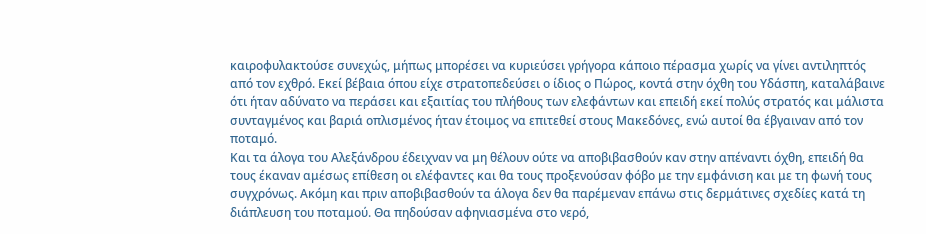καιροφυλακτούσε συνεχώς, μήπως μπορέσει να κυριεύσει γρήγορα κάποιο πέρασμα χωρίς να γίνει αντιληπτός από τον εχθρό. Εκεί βέβαια όπου είχε στρατοπεδεύσει ο ίδιος ο Πώρος, κοντά στην όχθη του Υδάσπη, καταλάβαινε ότι ήταν αδύνατο να περάσει και εξαιτίας του πλήθους των ελεφάντων και επειδή εκεί πολύς στρατός και μάλιστα συνταγμένος και βαριά οπλισμένος ήταν έτοιμος να επιτεθεί στους Μακεδόνες, ενώ αυτοί θα έβγαιναν από τον ποταμό.
Και τα άλογα του Αλεξάνδρου έδειχναν να μη θέλουν ούτε να αποβιβασθούν καν στην απέναντι όχθη, επειδή θα τους έκαναν αμέσως επίθεση οι ελέφαντες και θα τους προξενούσαν φόβο με την εμφάνιση και με τη φωνή τους συγχρόνως. Ακόμη και πριν αποβιβασθούν τα άλογα δεν θα παρέμεναν επάνω στις δερμάτινες σχεδίες κατά τη διάπλευση του ποταμού. Θα πηδούσαν αφηνιασμένα στο νερό,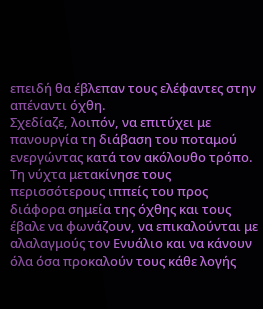επειδή θα έβλεπαν τους ελέφαντες στην απέναντι όχθη.
Σχεδίαζε, λοιπόν, να επιτύχει με πανουργία τη διάβαση του ποταμού ενεργώντας κατά τον ακόλουθο τρόπο. Τη νύχτα μετακίνησε τους περισσότερους ιππείς του προς διάφορα σημεία της όχθης και τους έβαλε να φωνάζουν, να επικαλούνται με αλαλαγμούς τον Ενυάλιο και να κάνουν όλα όσα προκαλούν τους κάθε λογής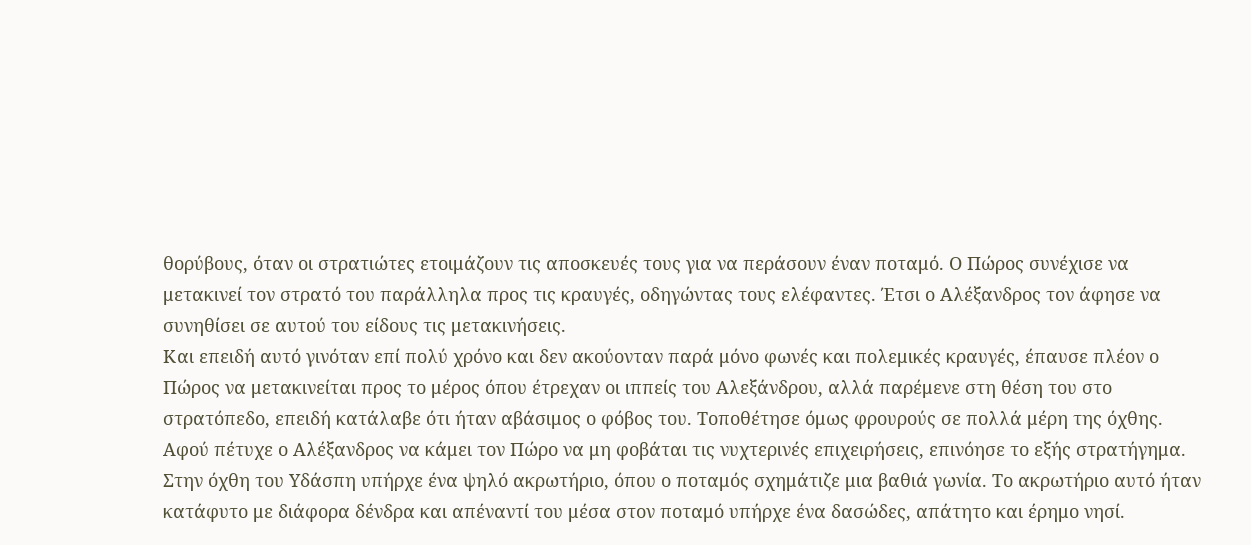θορύβους, όταν οι στρατιώτες ετοιμάζουν τις αποσκευές τους για να περάσουν έναν ποταμό. Ο Πώρος συνέχισε να μετακινεί τον στρατό του παράλληλα προς τις κραυγές, οδηγώντας τους ελέφαντες. Έτσι ο Αλέξανδρος τον άφησε να συνηθίσει σε αυτού του είδους τις μετακινήσεις.
Και επειδή αυτό γινόταν επί πολύ χρόνο και δεν ακούονταν παρά μόνο φωνές και πολεμικές κραυγές, έπαυσε πλέον ο Πώρος να μετακινείται προς το μέρος όπου έτρεχαν οι ιππείς του Αλεξάνδρου, αλλά παρέμενε στη θέση του στο στρατόπεδο, επειδή κατάλαβε ότι ήταν αβάσιμος ο φόβος του. Τοποθέτησε όμως φρουρούς σε πολλά μέρη της όχθης. Αφού πέτυχε ο Αλέξανδρος να κάμει τον Πώρο να μη φοβάται τις νυχτερινές επιχειρήσεις, επινόησε το εξής στρατήγημα.
Στην όχθη του Υδάσπη υπήρχε ένα ψηλό ακρωτήριο, όπου ο ποταμός σχημάτιζε μια βαθιά γωνία. Το ακρωτήριο αυτό ήταν κατάφυτο με διάφορα δένδρα και απέναντί του μέσα στον ποταμό υπήρχε ένα δασώδες, απάτητο και έρημο νησί.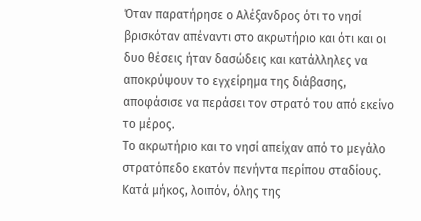Όταν παρατήρησε ο Αλέξανδρος ότι το νησί βρισκόταν απέναντι στο ακρωτήριο και ότι και οι δυο θέσεις ήταν δασώδεις και κατάλληλες να αποκρύψουν το εγχείρημα της διάβασης, αποφάσισε να περάσει τον στρατό του από εκείνο το μέρος.
Το ακρωτήριο και το νησί απείχαν από το μεγάλο στρατόπεδο εκατόν πενήντα περίπου σταδίους. Κατά μήκος, λοιπόν, όλης της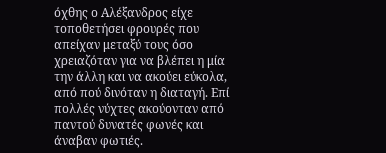όχθης ο Αλέξανδρος είχε τοποθετήσει φρουρές που απείχαν μεταξύ τους όσο χρειαζόταν για να βλέπει η μία την άλλη και να ακούει εύκολα, από πού δινόταν η διαταγή. Επί πολλές νύχτες ακούονταν από παντού δυνατές φωνές και άναβαν φωτιές.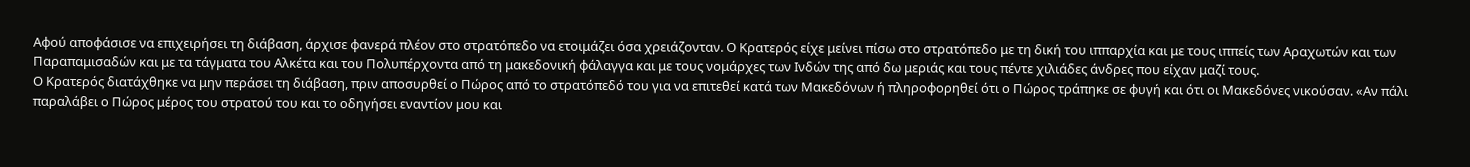Αφού αποφάσισε να επιχειρήσει τη διάβαση, άρχισε φανερά πλέον στο στρατόπεδο να ετοιμάζει όσα χρειάζονταν. Ο Κρατερός είχε μείνει πίσω στο στρατόπεδο με τη δική του ιππαρχία και με τους ιππείς των Αραχωτών και των Παραπαμισαδών και με τα τάγματα του Αλκέτα και του Πολυπέρχοντα από τη μακεδονική φάλαγγα και με τους νομάρχες των Ινδών της από δω μεριάς και τους πέντε χιλιάδες άνδρες που είχαν μαζί τους.
Ο Κρατερός διατάχθηκε να μην περάσει τη διάβαση, πριν αποσυρθεί ο Πώρος από το στρατόπεδό του για να επιτεθεί κατά των Μακεδόνων ή πληροφορηθεί ότι ο Πώρος τράπηκε σε φυγή και ότι οι Μακεδόνες νικούσαν. «Αν πάλι παραλάβει ο Πώρος μέρος του στρατού του και το οδηγήσει εναντίον μου και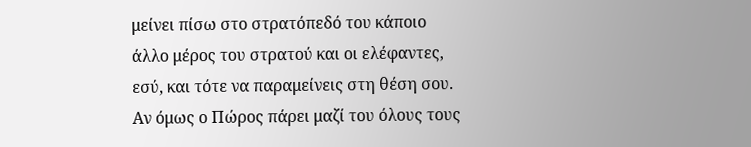μείνει πίσω στο στρατόπεδό του κάποιο άλλο μέρος του στρατού και οι ελέφαντες, εσύ, και τότε να παραμείνεις στη θέση σου. Αν όμως ο Πώρος πάρει μαζί του όλους τους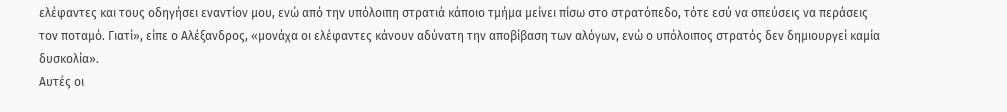ελέφαντες και τους οδηγήσει εναντίον μου, ενώ από την υπόλοιπη στρατιά κάποιο τμήμα μείνει πίσω στο στρατόπεδο, τότε εσύ να σπεύσεις να περάσεις τον ποταμό. Γιατί», είπε ο Αλέξανδρος, «μονάχα οι ελέφαντες κάνουν αδύνατη την αποβίβαση των αλόγων, ενώ ο υπόλοιπος στρατός δεν δημιουργεί καμία δυσκολία».
Αυτές οι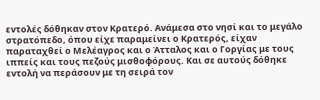εντολές δόθηκαν στον Κρατερό. Ανάμεσα στο νησί και το μεγάλο στρατόπεδο, όπου είχε παραμείνει ο Κρατερός, είχαν παραταχθεί ο Μελέαγρος και ο Άτταλος και ο Γοργίας με τους ιππείς και τους πεζούς μισθοφόρους. Και σε αυτούς δόθηκε εντολή να περάσουν με τη σειρά τον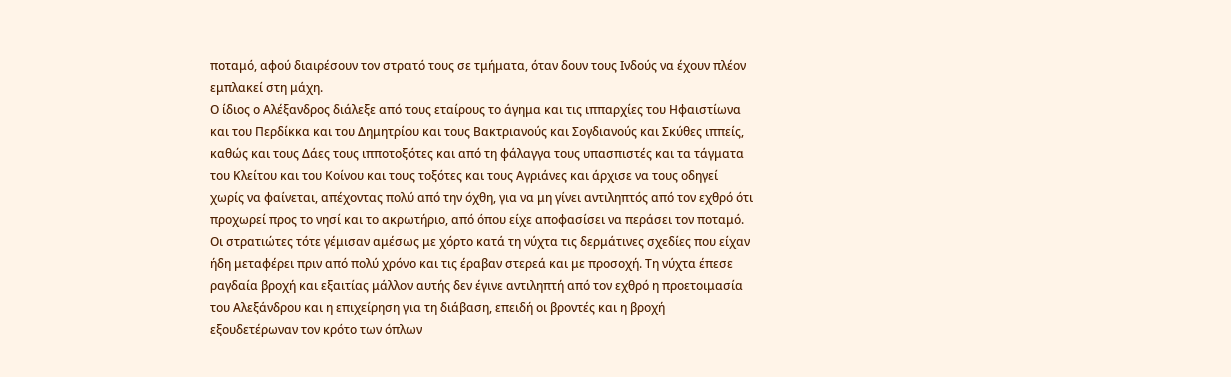ποταμό, αφού διαιρέσουν τον στρατό τους σε τμήματα, όταν δουν τους Ινδούς να έχουν πλέον εμπλακεί στη μάχη.
Ο ίδιος ο Αλέξανδρος διάλεξε από τους εταίρους το άγημα και τις ιππαρχίες του Ηφαιστίωνα και του Περδίκκα και του Δημητρίου και τους Βακτριανούς και Σογδιανούς και Σκύθες ιππείς, καθώς και τους Δάες τους ιπποτοξότες και από τη φάλαγγα τους υπασπιστές και τα τάγματα του Κλείτου και του Κοίνου και τους τοξότες και τους Αγριάνες και άρχισε να τους οδηγεί χωρίς να φαίνεται, απέχοντας πολύ από την όχθη, για να μη γίνει αντιληπτός από τον εχθρό ότι προχωρεί προς το νησί και το ακρωτήριο, από όπου είχε αποφασίσει να περάσει τον ποταμό.
Οι στρατιώτες τότε γέμισαν αμέσως με χόρτο κατά τη νύχτα τις δερμάτινες σχεδίες που είχαν ήδη μεταφέρει πριν από πολύ χρόνο και τις έραβαν στερεά και με προσοχή. Τη νύχτα έπεσε ραγδαία βροχή και εξαιτίας μάλλον αυτής δεν έγινε αντιληπτή από τον εχθρό η προετοιμασία του Αλεξάνδρου και η επιχείρηση για τη διάβαση, επειδή οι βροντές και η βροχή εξουδετέρωναν τον κρότο των όπλων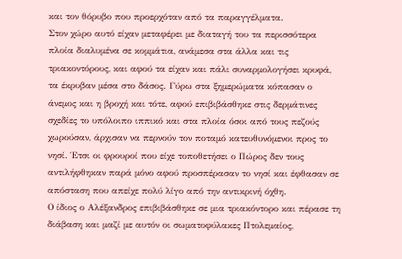και τον θόρυβο που προερχόταν από τα παραγγέλματα.
Στον χώρο αυτό είχαν μεταφέρει με διαταγή του τα περισσότερα πλοία διαλυμένα σε κομμάτια, ανάμεσα στα άλλα και τις τριακοντόρους, και αφού τα είχαν και πάλι συναρμολογήσει κρυφά, τα έκρυβαν μέσα στο δάσος. Γύρω στα ξημερώματα κόπασαν ο άνεμος και η βροχή και τότε, αφού επιβιβάσθηκε στις δερμάτινες σχεδίες το υπόλοιπο ιππικό και στα πλοία όσοι από τους πεζούς χωρούσαν, άρχισαν να περνούν τον ποταμό κατευθυνόμενοι προς το νησί. Έτσι οι φρουροί που είχε τοποθετήσει ο Πώρος δεν τους αντιλήφθηκαν παρά μόνο αφού προσπέρασαν το νησί και έφθασαν σε απόσταση που απείχε πολύ λίγο από την αντικρινή όχθη.
Ο ίδιος ο Αλέξανδρος επιβιβάσθηκε σε μια τριακόντορο και πέρασε τη διάβαση και μαζί με αυτόν οι σωματοφύλακες Πτολεμαίος,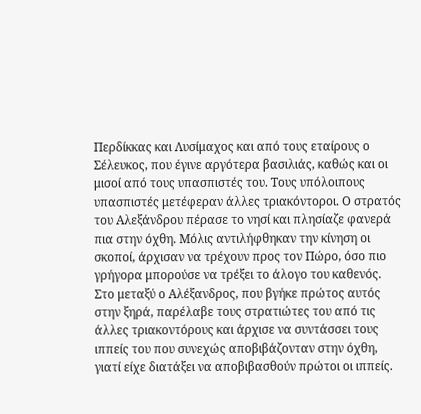Περδίκκας και Λυσίμαχος και από τους εταίρους ο Σέλευκος, που έγινε αργότερα βασιλιάς, καθώς και οι μισοί από τους υπασπιστές του. Τους υπόλοιπους υπασπιστές μετέφεραν άλλες τριακόντοροι. Ο στρατός του Αλεξάνδρου πέρασε το νησί και πλησίαζε φανερά πια στην όχθη. Μόλις αντιλήφθηκαν την κίνηση οι σκοποί, άρχισαν να τρέχουν προς τον Πώρο, όσο πιο γρήγορα μπορούσε να τρέξει το άλογο του καθενός.
Στο μεταξύ ο Αλέξανδρος, που βγήκε πρώτος αυτός στην ξηρά, παρέλαβε τους στρατιώτες του από τις άλλες τριακοντόρους και άρχισε να συντάσσει τους ιππείς του που συνεχώς αποβιβάζονταν στην όχθη, γιατί είχε διατάξει να αποβιβασθούν πρώτοι οι ιππείς.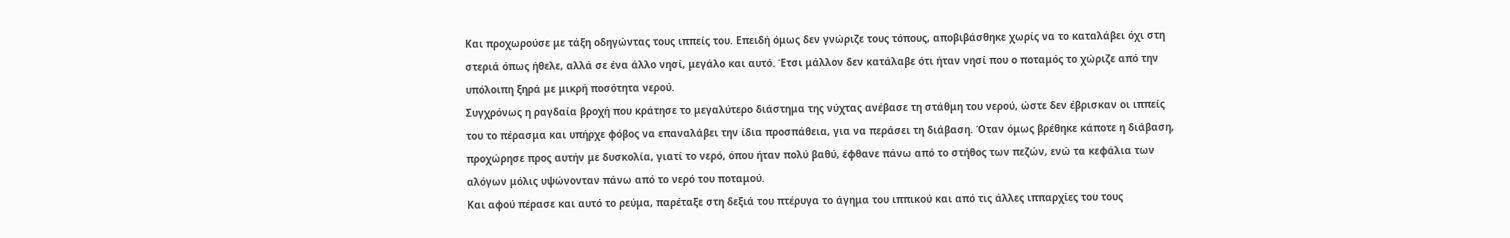Και προχωρούσε με τάξη οδηγώντας τους ιππείς του. Επειδή όμως δεν γνώριζε τους τόπους, αποβιβάσθηκε χωρίς να το καταλάβει όχι στη στεριά όπως ήθελε, αλλά σε ένα άλλο νησί, μεγάλο και αυτό. Έτσι μάλλον δεν κατάλαβε ότι ήταν νησί που ο ποταμός το χώριζε από την υπόλοιπη ξηρά με μικρή ποσότητα νερού.
Συγχρόνως η ραγδαία βροχή που κράτησε το μεγαλύτερο διάστημα της νύχτας ανέβασε τη στάθμη του νερού, ώστε δεν έβρισκαν οι ιππείς του το πέρασμα και υπήρχε φόβος να επαναλάβει την ίδια προσπάθεια, για να περάσει τη διάβαση. Όταν όμως βρέθηκε κάποτε η διάβαση, προχώρησε προς αυτήν με δυσκολία, γιατί το νερό, όπου ήταν πολύ βαθύ, έφθανε πάνω από το στήθος των πεζών, ενώ τα κεφάλια των αλόγων μόλις υψώνονταν πάνω από το νερό του ποταμού.
Και αφού πέρασε και αυτό το ρεύμα, παρέταξε στη δεξιά του πτέρυγα το άγημα του ιππικού και από τις άλλες ιππαρχίες του τους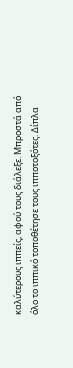καλύτερους ιππείς, αφού τους διάλεξε. Μπροστά από όλο το ιππικό τοποθέτησε τους ιπποτοξότες. Δίπλα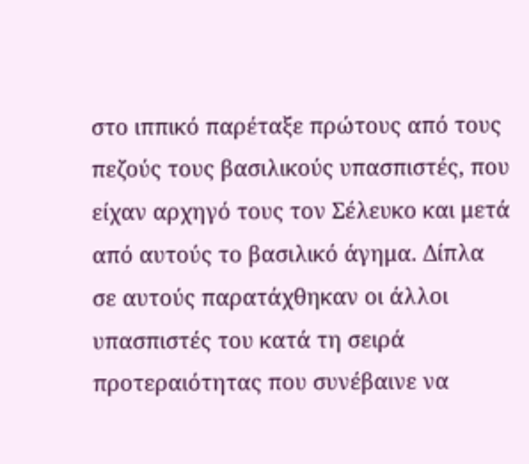στο ιππικό παρέταξε πρώτους από τους πεζούς τους βασιλικούς υπασπιστές, που είχαν αρχηγό τους τον Σέλευκο και μετά από αυτούς το βασιλικό άγημα. Δίπλα σε αυτούς παρατάχθηκαν οι άλλοι υπασπιστές του κατά τη σειρά προτεραιότητας που συνέβαινε να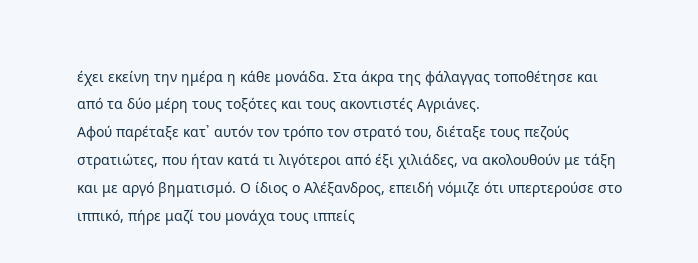έχει εκείνη την ημέρα η κάθε μονάδα. Στα άκρα της φάλαγγας τοποθέτησε και από τα δύο μέρη τους τοξότες και τους ακοντιστές Αγριάνες.
Αφού παρέταξε κατ᾽ αυτόν τον τρόπο τον στρατό του, διέταξε τους πεζούς στρατιώτες, που ήταν κατά τι λιγότεροι από έξι χιλιάδες, να ακολουθούν με τάξη και με αργό βηματισμό. Ο ίδιος ο Αλέξανδρος, επειδή νόμιζε ότι υπερτερούσε στο ιππικό, πήρε μαζί του μονάχα τους ιππείς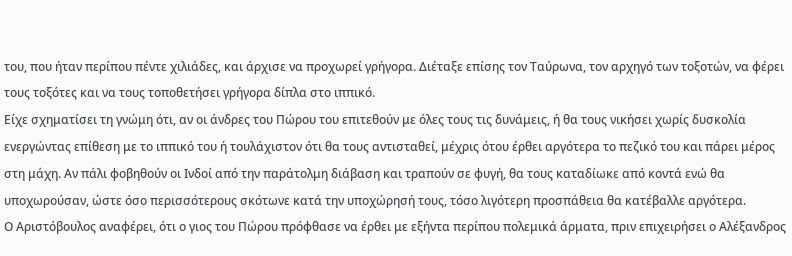του, που ήταν περίπου πέντε χιλιάδες, και άρχισε να προχωρεί γρήγορα. Διέταξε επίσης τον Ταύρωνα, τον αρχηγό των τοξοτών, να φέρει τους τοξότες και να τους τοποθετήσει γρήγορα δίπλα στο ιππικό.
Είχε σχηματίσει τη γνώμη ότι, αν οι άνδρες του Πώρου του επιτεθούν με όλες τους τις δυνάμεις, ή θα τους νικήσει χωρίς δυσκολία ενεργώντας επίθεση με το ιππικό του ή τουλάχιστον ότι θα τους αντισταθεί, μέχρις ότου έρθει αργότερα το πεζικό του και πάρει μέρος στη μάχη. Αν πάλι φοβηθούν οι Ινδοί από την παράτολμη διάβαση και τραπούν σε φυγή, θα τους καταδίωκε από κοντά ενώ θα υποχωρούσαν, ώστε όσο περισσότερους σκότωνε κατά την υποχώρησή τους, τόσο λιγότερη προσπάθεια θα κατέβαλλε αργότερα.
Ο Αριστόβουλος αναφέρει, ότι ο γιος του Πώρου πρόφθασε να έρθει με εξήντα περίπου πολεμικά άρματα, πριν επιχειρήσει ο Αλέξανδρος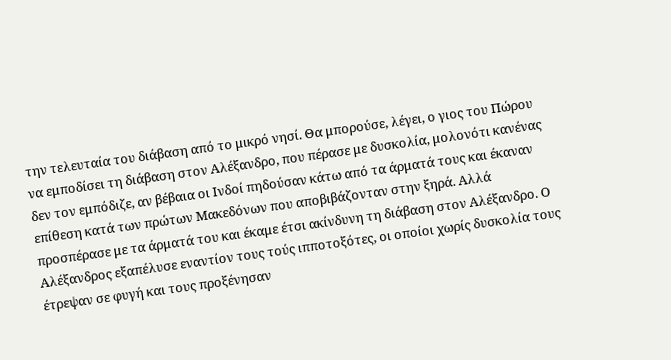την τελευταία του διάβαση από το μικρό νησί. Θα μπορούσε, λέγει, ο γιος του Πώρου να εμποδίσει τη διάβαση στον Αλέξανδρο, που πέρασε με δυσκολία, μολονότι κανένας δεν τον εμπόδιζε, αν βέβαια οι Ινδοί πηδούσαν κάτω από τα άρματά τους και έκαναν επίθεση κατά των πρώτων Μακεδόνων που αποβιβάζονταν στην ξηρά. Αλλά προσπέρασε με τα άρματά του και έκαμε έτσι ακίνδυνη τη διάβαση στον Αλέξανδρο. Ο Αλέξανδρος εξαπέλυσε εναντίον τους τούς ιπποτοξότες, οι οποίοι χωρίς δυσκολία τους έτρεψαν σε φυγή και τους προξένησαν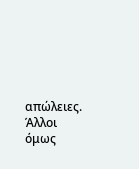απώλειες.
Άλλοι όμως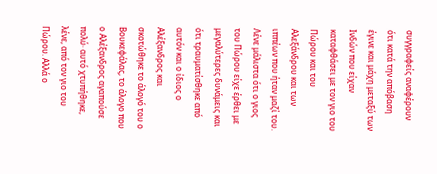συγγραφείς αναφέρουν ότι κατά την απόβαση έγινε και μάχη μεταξύ των Ινδών που είχαν καταφθάσει με τον γιο του Πώρου και του Αλεξάνδρου και των ιππέων που ήταν μαζί του. Λένε μάλιστα ότι ο γιος του Πώρου είχε έρθει με μεγαλύτερες δυνάμεις και ότι τραυματίσθηκε από αυτόν και ο ίδιος ο Αλέξανδρος και σκοτώθηκε το άλογό του ο Βουκεφάλας, το άλογο που ο Αλέξανδρος αγαπούσε πολύ· αυτό χτυπήθηκε, λένε, από τον γιο του Πώρου. Αλλά ο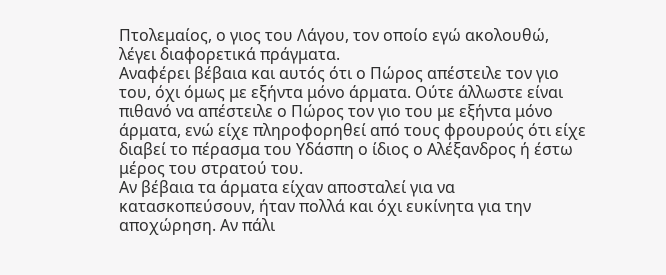Πτολεμαίος, ο γιος του Λάγου, τον οποίο εγώ ακολουθώ, λέγει διαφορετικά πράγματα.
Αναφέρει βέβαια και αυτός ότι ο Πώρος απέστειλε τον γιο του, όχι όμως με εξήντα μόνο άρματα. Ούτε άλλωστε είναι πιθανό να απέστειλε ο Πώρος τον γιο του με εξήντα μόνο άρματα, ενώ είχε πληροφορηθεί από τους φρουρούς ότι είχε διαβεί το πέρασμα του Υδάσπη ο ίδιος ο Αλέξανδρος ή έστω μέρος του στρατού του.
Αν βέβαια τα άρματα είχαν αποσταλεί για να κατασκοπεύσουν, ήταν πολλά και όχι ευκίνητα για την αποχώρηση. Αν πάλι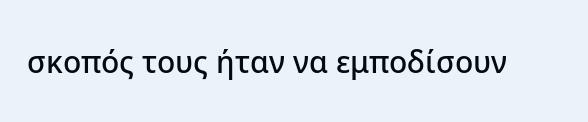σκοπός τους ήταν να εμποδίσουν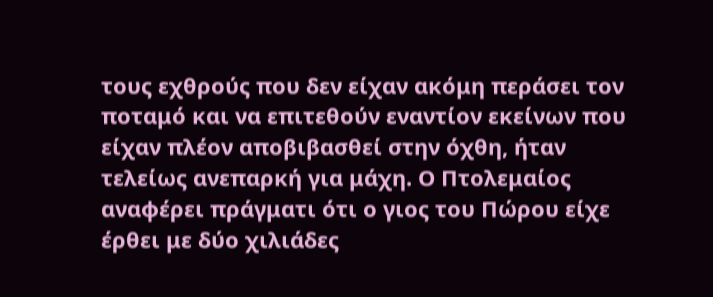τους εχθρούς που δεν είχαν ακόμη περάσει τον ποταμό και να επιτεθούν εναντίον εκείνων που είχαν πλέον αποβιβασθεί στην όχθη, ήταν τελείως ανεπαρκή για μάχη. Ο Πτολεμαίος αναφέρει πράγματι ότι ο γιος του Πώρου είχε έρθει με δύο χιλιάδες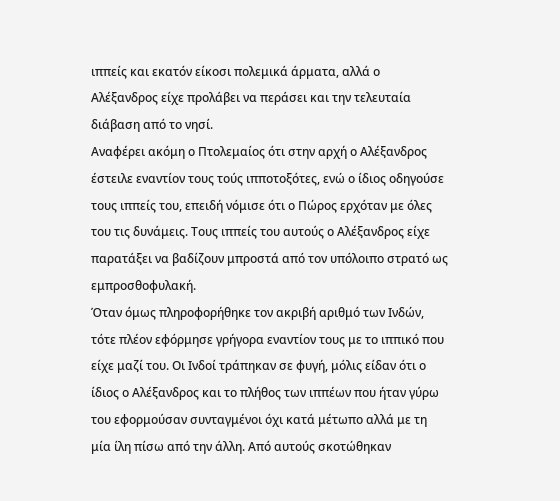ιππείς και εκατόν είκοσι πολεμικά άρματα, αλλά ο Αλέξανδρος είχε προλάβει να περάσει και την τελευταία διάβαση από το νησί.
Αναφέρει ακόμη ο Πτολεμαίος ότι στην αρχή ο Αλέξανδρος έστειλε εναντίον τους τούς ιπποτοξότες, ενώ ο ίδιος οδηγούσε τους ιππείς του, επειδή νόμισε ότι ο Πώρος ερχόταν με όλες του τις δυνάμεις. Τους ιππείς του αυτούς ο Αλέξανδρος είχε παρατάξει να βαδίζουν μπροστά από τον υπόλοιπο στρατό ως εμπροσθοφυλακή.
Όταν όμως πληροφορήθηκε τον ακριβή αριθμό των Ινδών, τότε πλέον εφόρμησε γρήγορα εναντίον τους με το ιππικό που είχε μαζί του. Οι Ινδοί τράπηκαν σε φυγή, μόλις είδαν ότι ο ίδιος ο Αλέξανδρος και το πλήθος των ιππέων που ήταν γύρω του εφορμούσαν συνταγμένοι όχι κατά μέτωπο αλλά με τη μία ίλη πίσω από την άλλη. Από αυτούς σκοτώθηκαν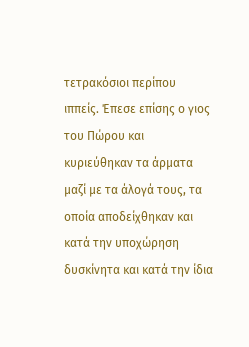τετρακόσιοι περίπου ιππείς. Έπεσε επίσης ο γιος του Πώρου και κυριεύθηκαν τα άρματα μαζί με τα άλογά τους, τα οποία αποδείχθηκαν και κατά την υποχώρηση δυσκίνητα και κατά την ίδια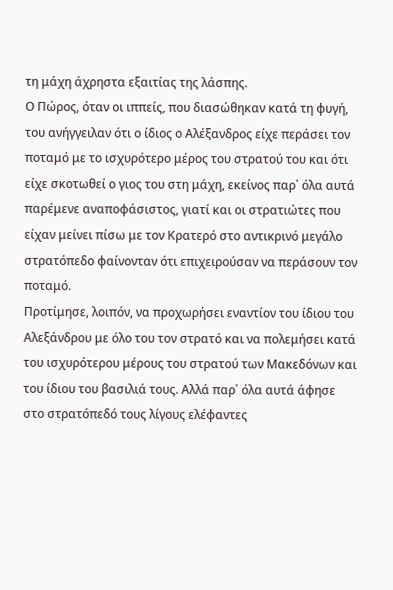τη μάχη άχρηστα εξαιτίας της λάσπης.
Ο Πώρος, όταν οι ιππείς, που διασώθηκαν κατά τη φυγή, του ανήγγειλαν ότι ο ίδιος ο Αλέξανδρος είχε περάσει τον ποταμό με το ισχυρότερο μέρος του στρατού του και ότι είχε σκοτωθεί ο γιος του στη μάχη, εκείνος παρ᾽ όλα αυτά παρέμενε αναποφάσιστος, γιατί και οι στρατιώτες που είχαν μείνει πίσω με τον Κρατερό στο αντικρινό μεγάλο στρατόπεδο φαίνονταν ότι επιχειρούσαν να περάσουν τον ποταμό.
Προτίμησε, λοιπόν, να προχωρήσει εναντίον του ίδιου του Αλεξάνδρου με όλο του τον στρατό και να πολεμήσει κατά του ισχυρότερου μέρους του στρατού των Μακεδόνων και του ίδιου του βασιλιά τους. Αλλά παρ᾽ όλα αυτά άφησε στο στρατόπεδό τους λίγους ελέφαντες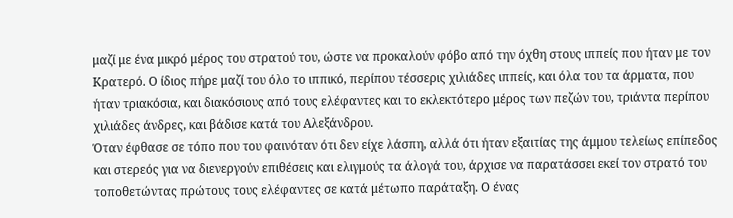μαζί με ένα μικρό μέρος του στρατού του, ώστε να προκαλούν φόβο από την όχθη στους ιππείς που ήταν με τον Κρατερό. Ο ίδιος πήρε μαζί του όλο το ιππικό, περίπου τέσσερις χιλιάδες ιππείς, και όλα του τα άρματα, που ήταν τριακόσια, και διακόσιους από τους ελέφαντες και το εκλεκτότερο μέρος των πεζών του, τριάντα περίπου χιλιάδες άνδρες, και βάδισε κατά του Αλεξάνδρου.
Όταν έφθασε σε τόπο που του φαινόταν ότι δεν είχε λάσπη, αλλά ότι ήταν εξαιτίας της άμμου τελείως επίπεδος και στερεός για να διενεργούν επιθέσεις και ελιγμούς τα άλογά του, άρχισε να παρατάσσει εκεί τον στρατό του τοποθετώντας πρώτους τους ελέφαντες σε κατά μέτωπο παράταξη. Ο ένας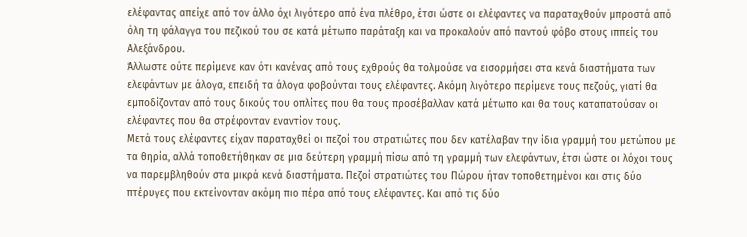ελέφαντας απείχε από τον άλλο όχι λιγότερο από ένα πλέθρο, έτσι ώστε οι ελέφαντες να παραταχθούν μπροστά από όλη τη φάλαγγα του πεζικού του σε κατά μέτωπο παράταξη και να προκαλούν από παντού φόβο στους ιππείς του Αλεξάνδρου.
Άλλωστε ούτε περίμενε καν ότι κανένας από τους εχθρούς θα τολμούσε να εισορμήσει στα κενά διαστήματα των ελεφάντων με άλογα, επειδή τα άλογα φοβούνται τους ελέφαντες. Ακόμη λιγότερο περίμενε τους πεζούς, γιατί θα εμποδίζονταν από τους δικούς του οπλίτες που θα τους προσέβαλλαν κατά μέτωπο και θα τους καταπατούσαν οι ελέφαντες που θα στρέφονταν εναντίον τους.
Μετά τους ελέφαντες είχαν παραταχθεί οι πεζοί του στρατιώτες που δεν κατέλαβαν την ίδια γραμμή του μετώπου με τα θηρία, αλλά τοποθετήθηκαν σε μια δεύτερη γραμμή πίσω από τη γραμμή των ελεφάντων, έτσι ώστε οι λόχοι τους να παρεμβληθούν στα μικρά κενά διαστήματα. Πεζοί στρατιώτες του Πώρου ήταν τοποθετημένοι και στις δύο πτέρυγες που εκτείνονταν ακόμη πιο πέρα από τους ελέφαντες. Και από τις δύο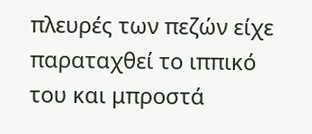πλευρές των πεζών είχε παραταχθεί το ιππικό του και μπροστά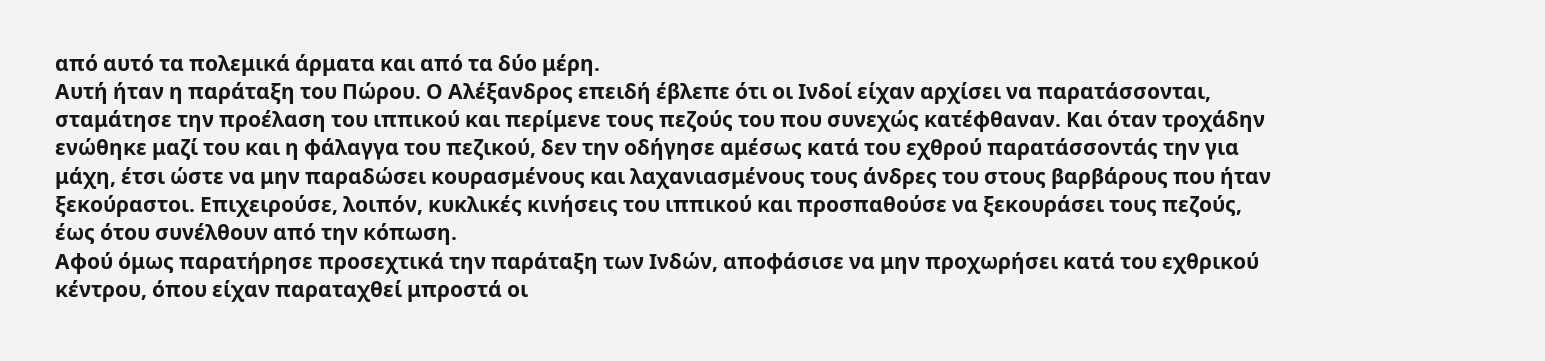από αυτό τα πολεμικά άρματα και από τα δύο μέρη.
Αυτή ήταν η παράταξη του Πώρου. Ο Αλέξανδρος επειδή έβλεπε ότι οι Ινδοί είχαν αρχίσει να παρατάσσονται, σταμάτησε την προέλαση του ιππικού και περίμενε τους πεζούς του που συνεχώς κατέφθαναν. Και όταν τροχάδην ενώθηκε μαζί του και η φάλαγγα του πεζικού, δεν την οδήγησε αμέσως κατά του εχθρού παρατάσσοντάς την για μάχη, έτσι ώστε να μην παραδώσει κουρασμένους και λαχανιασμένους τους άνδρες του στους βαρβάρους που ήταν ξεκούραστοι. Επιχειρούσε, λοιπόν, κυκλικές κινήσεις του ιππικού και προσπαθούσε να ξεκουράσει τους πεζούς, έως ότου συνέλθουν από την κόπωση.
Αφού όμως παρατήρησε προσεχτικά την παράταξη των Ινδών, αποφάσισε να μην προχωρήσει κατά του εχθρικού κέντρου, όπου είχαν παραταχθεί μπροστά οι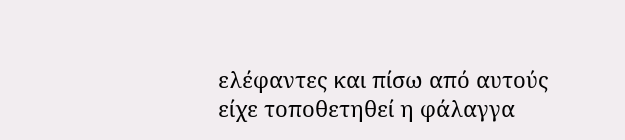ελέφαντες και πίσω από αυτούς είχε τοποθετηθεί η φάλαγγα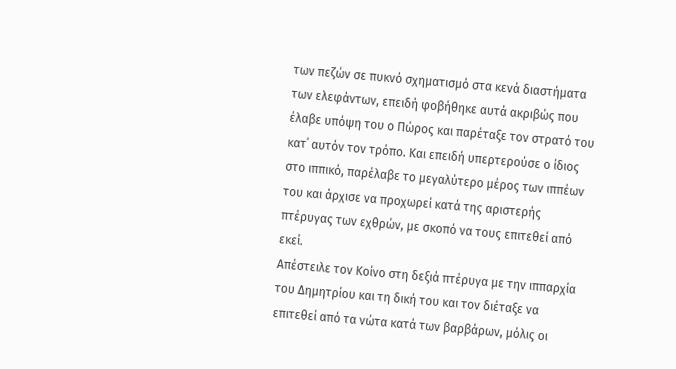των πεζών σε πυκνό σχηματισμό στα κενά διαστήματα των ελεφάντων, επειδή φοβήθηκε αυτά ακριβώς που έλαβε υπόψη του ο Πώρος και παρέταξε τον στρατό του κατ᾽ αυτόν τον τρόπο. Και επειδή υπερτερούσε ο ίδιος στο ιππικό, παρέλαβε το μεγαλύτερο μέρος των ιππέων του και άρχισε να προχωρεί κατά της αριστερής πτέρυγας των εχθρών, με σκοπό να τους επιτεθεί από εκεί.
Απέστειλε τον Κοίνο στη δεξιά πτέρυγα με την ιππαρχία του Δημητρίου και τη δική του και τον διέταξε να επιτεθεί από τα νώτα κατά των βαρβάρων, μόλις οι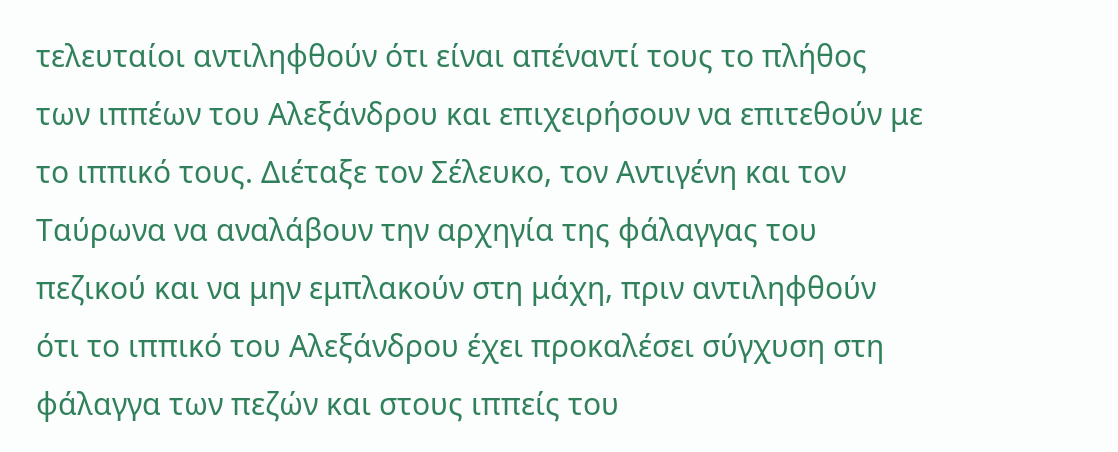τελευταίοι αντιληφθούν ότι είναι απέναντί τους το πλήθος των ιππέων του Αλεξάνδρου και επιχειρήσουν να επιτεθούν με το ιππικό τους. Διέταξε τον Σέλευκο, τον Αντιγένη και τον Ταύρωνα να αναλάβουν την αρχηγία της φάλαγγας του πεζικού και να μην εμπλακούν στη μάχη, πριν αντιληφθούν ότι το ιππικό του Αλεξάνδρου έχει προκαλέσει σύγχυση στη φάλαγγα των πεζών και στους ιππείς του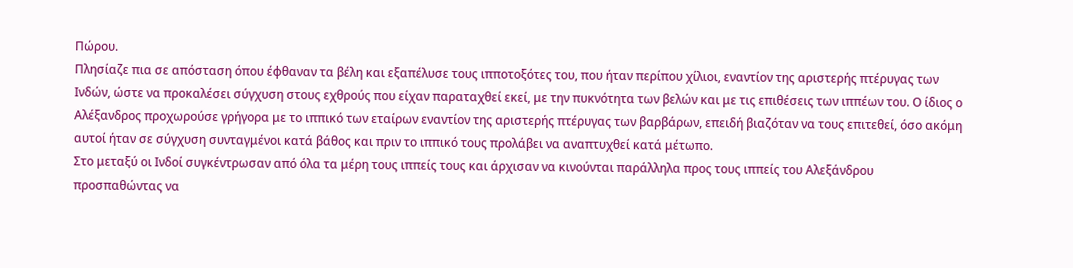Πώρου.
Πλησίαζε πια σε απόσταση όπου έφθαναν τα βέλη και εξαπέλυσε τους ιπποτοξότες του, που ήταν περίπου χίλιοι, εναντίον της αριστερής πτέρυγας των Ινδών, ώστε να προκαλέσει σύγχυση στους εχθρούς που είχαν παραταχθεί εκεί, με την πυκνότητα των βελών και με τις επιθέσεις των ιππέων του. Ο ίδιος ο Αλέξανδρος προχωρούσε γρήγορα με το ιππικό των εταίρων εναντίον της αριστερής πτέρυγας των βαρβάρων, επειδή βιαζόταν να τους επιτεθεί, όσο ακόμη αυτοί ήταν σε σύγχυση συνταγμένοι κατά βάθος και πριν το ιππικό τους προλάβει να αναπτυχθεί κατά μέτωπο.
Στο μεταξύ οι Ινδοί συγκέντρωσαν από όλα τα μέρη τους ιππείς τους και άρχισαν να κινούνται παράλληλα προς τους ιππείς του Αλεξάνδρου προσπαθώντας να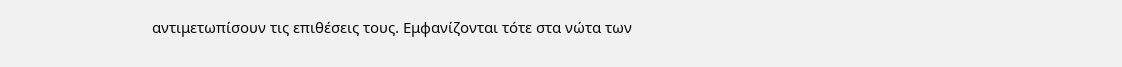αντιμετωπίσουν τις επιθέσεις τους. Εμφανίζονται τότε στα νώτα των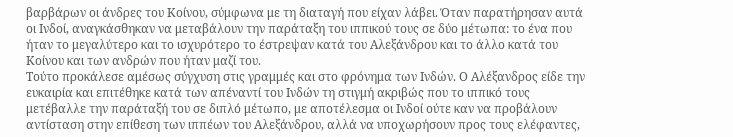βαρβάρων οι άνδρες του Κοίνου, σύμφωνα με τη διαταγή που είχαν λάβει. Όταν παρατήρησαν αυτά οι Ινδοί, αναγκάσθηκαν να μεταβάλουν την παράταξη του ιππικού τους σε δύο μέτωπα: το ένα που ήταν το μεγαλύτερο και το ισχυρότερο το έστρεψαν κατά του Αλεξάνδρου και το άλλο κατά του Κοίνου και των ανδρών που ήταν μαζί του.
Τούτο προκάλεσε αμέσως σύγχυση στις γραμμές και στο φρόνημα των Ινδών. Ο Αλέξανδρος είδε την ευκαιρία και επιτέθηκε κατά των απέναντί του Ινδών τη στιγμή ακριβώς που το ιππικό τους μετέβαλλε την παράταξή του σε διπλό μέτωπο, με αποτέλεσμα οι Ινδοί ούτε καν να προβάλουν αντίσταση στην επίθεση των ιππέων του Αλεξάνδρου, αλλά να υποχωρήσουν προς τους ελέφαντες,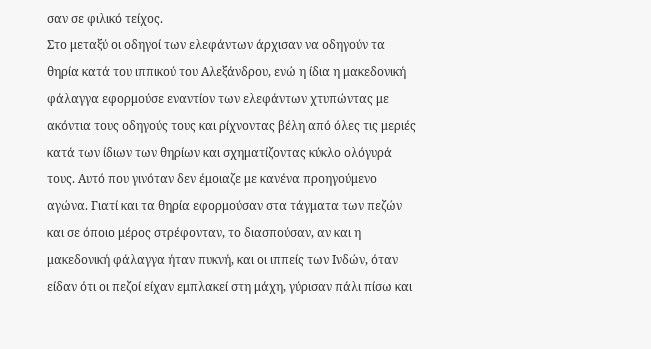σαν σε φιλικό τείχος.
Στο μεταξύ οι οδηγοί των ελεφάντων άρχισαν να οδηγούν τα θηρία κατά του ιππικού του Αλεξάνδρου, ενώ η ίδια η μακεδονική φάλαγγα εφορμούσε εναντίον των ελεφάντων χτυπώντας με ακόντια τους οδηγούς τους και ρίχνοντας βέλη από όλες τις μεριές κατά των ίδιων των θηρίων και σχηματίζοντας κύκλο ολόγυρά τους. Αυτό που γινόταν δεν έμοιαζε με κανένα προηγούμενο αγώνα. Γιατί και τα θηρία εφορμούσαν στα τάγματα των πεζών και σε όποιο μέρος στρέφονταν, το διασπούσαν, αν και η μακεδονική φάλαγγα ήταν πυκνή, και οι ιππείς των Ινδών, όταν είδαν ότι οι πεζοί είχαν εμπλακεί στη μάχη, γύρισαν πάλι πίσω και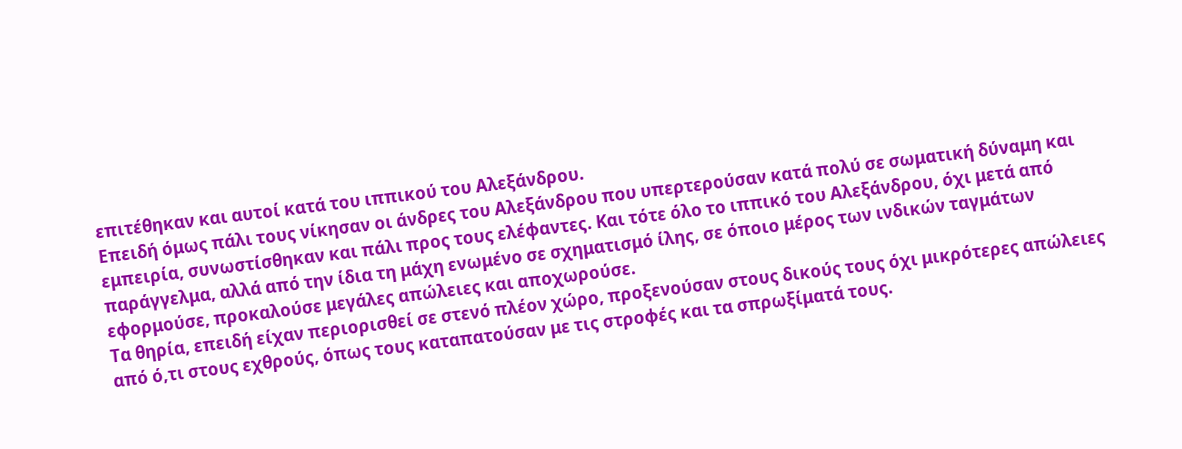επιτέθηκαν και αυτοί κατά του ιππικού του Αλεξάνδρου.
Επειδή όμως πάλι τους νίκησαν οι άνδρες του Αλεξάνδρου που υπερτερούσαν κατά πολύ σε σωματική δύναμη και εμπειρία, συνωστίσθηκαν και πάλι προς τους ελέφαντες. Και τότε όλο το ιππικό του Αλεξάνδρου, όχι μετά από παράγγελμα, αλλά από την ίδια τη μάχη ενωμένο σε σχηματισμό ίλης, σε όποιο μέρος των ινδικών ταγμάτων εφορμούσε, προκαλούσε μεγάλες απώλειες και αποχωρούσε.
Τα θηρία, επειδή είχαν περιορισθεί σε στενό πλέον χώρο, προξενούσαν στους δικούς τους όχι μικρότερες απώλειες από ό,τι στους εχθρούς, όπως τους καταπατούσαν με τις στροφές και τα σπρωξίματά τους.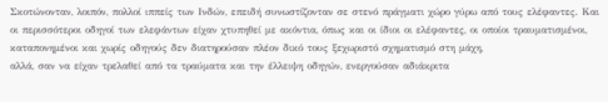Σκοτώνονταν, λοιπόν, πολλοί ιππείς των Ινδών, επειδή συνωστίζονταν σε στενό πράγματι χώρο γύρω από τους ελέφαντες. Και οι περισσότεροι οδηγοί των ελεφάντων είχαν χτυπηθεί με ακόντια, όπως και οι ίδιοι οι ελέφαντες, οι οποίοι τραυματισμένοι, καταπονημένοι και χωρίς οδηγούς δεν διατηρούσαν πλέον δικό τους ξεχωριστό σχηματισμό στη μάχη,
αλλά, σαν να είχαν τρελαθεί από τα τραύματα και την έλλειψη οδηγών, ενεργούσαν αδιάκριτα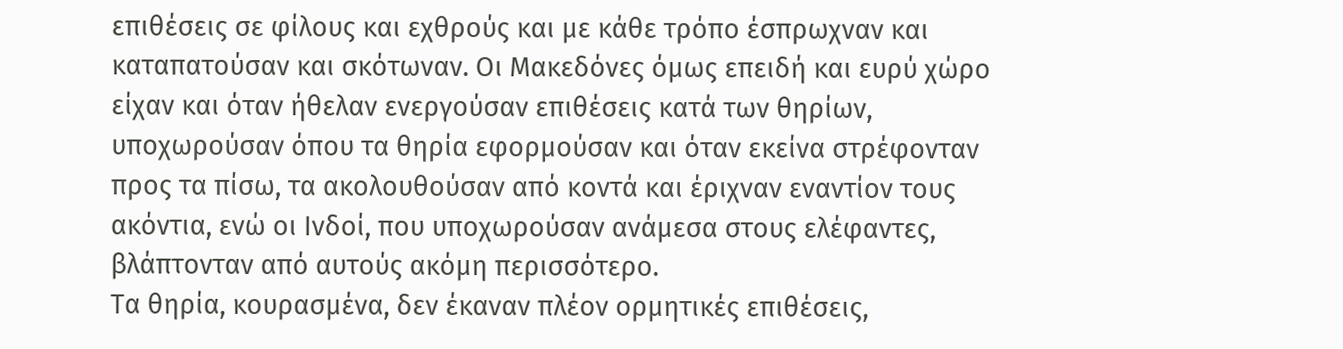επιθέσεις σε φίλους και εχθρούς και με κάθε τρόπο έσπρωχναν και καταπατούσαν και σκότωναν. Οι Μακεδόνες όμως επειδή και ευρύ χώρο είχαν και όταν ήθελαν ενεργούσαν επιθέσεις κατά των θηρίων, υποχωρούσαν όπου τα θηρία εφορμούσαν και όταν εκείνα στρέφονταν προς τα πίσω, τα ακολουθούσαν από κοντά και έριχναν εναντίον τους ακόντια, ενώ οι Ινδοί, που υποχωρούσαν ανάμεσα στους ελέφαντες, βλάπτονταν από αυτούς ακόμη περισσότερο.
Τα θηρία, κουρασμένα, δεν έκαναν πλέον ορμητικές επιθέσεις,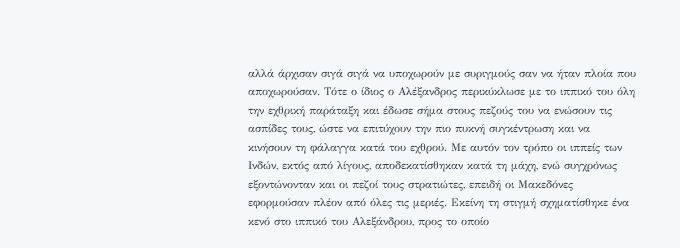αλλά άρχισαν σιγά σιγά να υποχωρούν με συριγμούς σαν να ήταν πλοία που αποχωρούσαν. Τότε ο ίδιος ο Αλέξανδρος περικύκλωσε με το ιππικό του όλη την εχθρική παράταξη και έδωσε σήμα στους πεζούς του να ενώσουν τις ασπίδες τους, ώστε να επιτύχουν την πιο πυκνή συγκέντρωση και να κινήσουν τη φάλαγγα κατά του εχθρού. Με αυτόν τον τρόπο οι ιππείς των Ινδών, εκτός από λίγους, αποδεκατίσθηκαν κατά τη μάχη, ενώ συγχρόνως εξοντώνονταν και οι πεζοί τους στρατιώτες, επειδή οι Μακεδόνες εφορμούσαν πλέον από όλες τις μεριές. Εκείνη τη στιγμή σχηματίσθηκε ένα κενό στο ιππικό του Αλεξάνδρου, προς το οποίο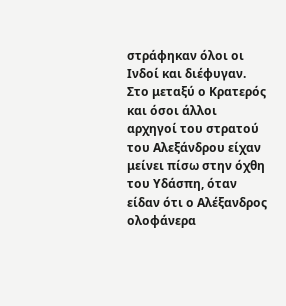στράφηκαν όλοι οι Ινδοί και διέφυγαν.
Στο μεταξύ ο Κρατερός και όσοι άλλοι αρχηγοί του στρατού του Αλεξάνδρου είχαν μείνει πίσω στην όχθη του Υδάσπη, όταν είδαν ότι ο Αλέξανδρος ολοφάνερα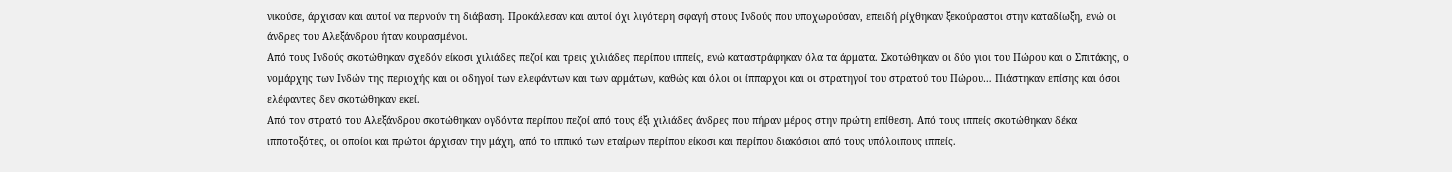νικούσε, άρχισαν και αυτοί να περνούν τη διάβαση. Προκάλεσαν και αυτοί όχι λιγότερη σφαγή στους Ινδούς που υποχωρούσαν, επειδή ρίχθηκαν ξεκούραστοι στην καταδίωξη, ενώ οι άνδρες του Αλεξάνδρου ήταν κουρασμένοι.
Από τους Ινδούς σκοτώθηκαν σχεδόν είκοσι χιλιάδες πεζοί και τρεις χιλιάδες περίπου ιππείς, ενώ καταστράφηκαν όλα τα άρματα. Σκοτώθηκαν οι δύο γιοι του Πώρου και ο Σπιτάκης, ο νομάρχης των Ινδών της περιοχής και οι οδηγοί των ελεφάντων και των αρμάτων, καθώς και όλοι οι ίππαρχοι και οι στρατηγοί του στρατού του Πώρου… Πιάστηκαν επίσης και όσοι ελέφαντες δεν σκοτώθηκαν εκεί.
Από τον στρατό του Αλεξάνδρου σκοτώθηκαν ογδόντα περίπου πεζοί από τους έξι χιλιάδες άνδρες που πήραν μέρος στην πρώτη επίθεση. Από τους ιππείς σκοτώθηκαν δέκα ιπποτοξότες, οι οποίοι και πρώτοι άρχισαν την μάχη, από το ιππικό των εταίρων περίπου είκοσι και περίπου διακόσιοι από τους υπόλοιπους ιππείς.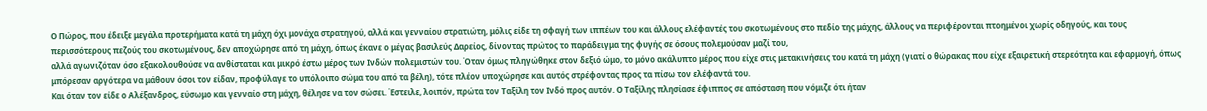Ο Πώρος, που έδειξε μεγάλα προτερήματα κατά τη μάχη όχι μονάχα στρατηγού, αλλά και γενναίου στρατιώτη, μόλις είδε τη σφαγή των ιππέων του και άλλους ελέφαντές του σκοτωμένους στο πεδίο της μάχης, άλλους να περιφέρονται πτοημένοι χωρίς οδηγούς, και τους περισσότερους πεζούς του σκοτωμένους, δεν αποχώρησε από τη μάχη, όπως έκανε ο μέγας βασιλεύς Δαρείος, δίνοντας πρώτος το παράδειγμα της φυγής σε όσους πολεμούσαν μαζί του,
αλλά αγωνιζόταν όσο εξακολουθούσε να ανθίσταται και μικρό έστω μέρος των Ινδών πολεμιστών του. Όταν όμως πληγώθηκε στον δεξιό ώμο, το μόνο ακάλυπτο μέρος που είχε στις μετακινήσεις του κατά τη μάχη (γιατί ο θώρακας που είχε εξαιρετική στερεότητα και εφαρμογή, όπως μπόρεσαν αργότερα να μάθουν όσοι τον είδαν, προφύλαγε το υπόλοιπο σώμα του από τα βέλη), τότε πλέον υποχώρησε και αυτός στρέφοντας προς τα πίσω τον ελέφαντά του.
Και όταν τον είδε ο Αλέξανδρος, εύσωμο και γενναίο στη μάχη, θέλησε να τον σώσει. Έστειλε, λοιπόν, πρώτα τον Ταξίλη τον Ινδό προς αυτόν. Ο Ταξίλης πλησίασε έφιππος σε απόσταση που νόμιζε ότι ήταν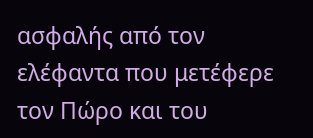ασφαλής από τον ελέφαντα που μετέφερε τον Πώρο και του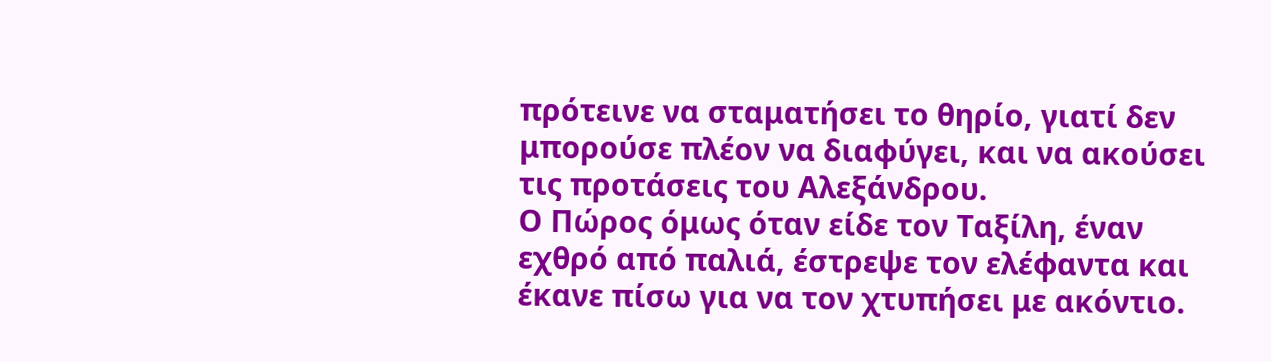πρότεινε να σταματήσει το θηρίο, γιατί δεν μπορούσε πλέον να διαφύγει, και να ακούσει τις προτάσεις του Αλεξάνδρου.
Ο Πώρος όμως όταν είδε τον Ταξίλη, έναν εχθρό από παλιά, έστρεψε τον ελέφαντα και έκανε πίσω για να τον χτυπήσει με ακόντιο.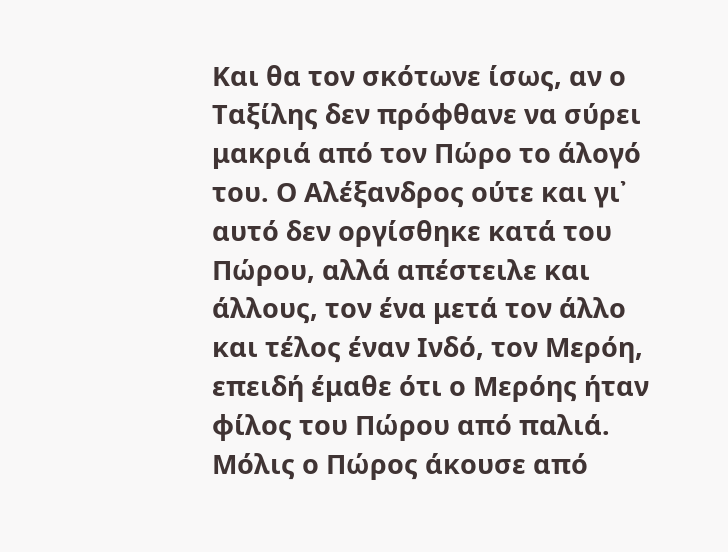Και θα τον σκότωνε ίσως, αν ο Ταξίλης δεν πρόφθανε να σύρει μακριά από τον Πώρο το άλογό του. Ο Αλέξανδρος ούτε και γι᾽ αυτό δεν οργίσθηκε κατά του Πώρου, αλλά απέστειλε και άλλους, τον ένα μετά τον άλλο και τέλος έναν Ινδό, τον Μερόη, επειδή έμαθε ότι ο Μερόης ήταν φίλος του Πώρου από παλιά.
Μόλις ο Πώρος άκουσε από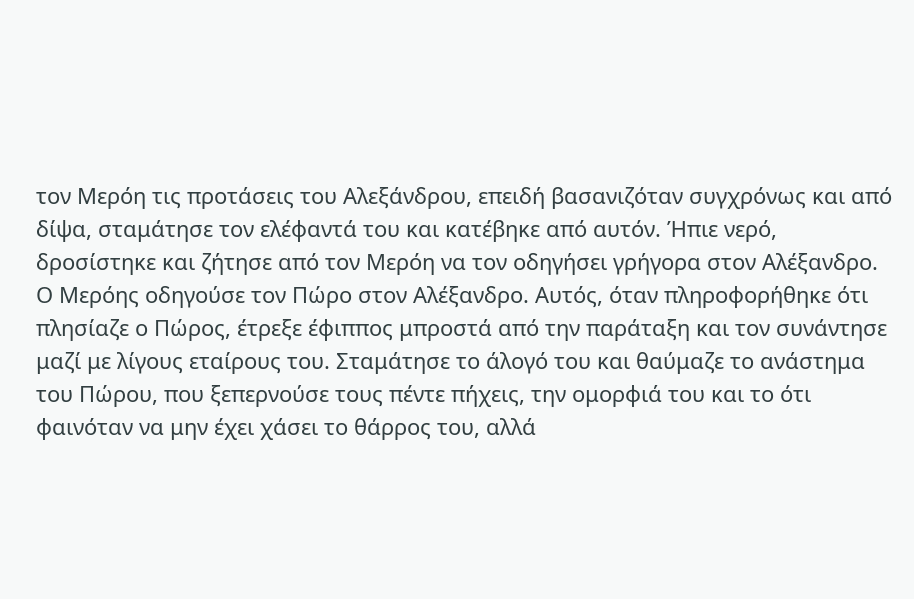τον Μερόη τις προτάσεις του Αλεξάνδρου, επειδή βασανιζόταν συγχρόνως και από δίψα, σταμάτησε τον ελέφαντά του και κατέβηκε από αυτόν. Ήπιε νερό, δροσίστηκε και ζήτησε από τον Μερόη να τον οδηγήσει γρήγορα στον Αλέξανδρο.
Ο Μερόης οδηγούσε τον Πώρο στον Αλέξανδρο. Αυτός, όταν πληροφορήθηκε ότι πλησίαζε ο Πώρος, έτρεξε έφιππος μπροστά από την παράταξη και τον συνάντησε μαζί με λίγους εταίρους του. Σταμάτησε το άλογό του και θαύμαζε το ανάστημα του Πώρου, που ξεπερνούσε τους πέντε πήχεις, την ομορφιά του και το ότι φαινόταν να μην έχει χάσει το θάρρος του, αλλά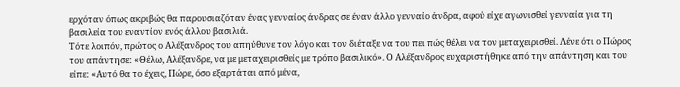ερχόταν όπως ακριβώς θα παρουσιαζόταν ένας γενναίος άνδρας σε έναν άλλο γενναίο άνδρα, αφού είχε αγωνισθεί γενναία για τη βασιλεία του εναντίον ενός άλλου βασιλιά.
Τότε λοιπόν, πρώτος ο Αλέξανδρος του απηύθυνε τον λόγο και τον διέταξε να του πει πώς θέλει να τον μεταχειρισθεί. Λένε ότι ο Πώρος του απάντησε: «Θέλω, Αλέξανδρε, να με μεταχειρισθείς με τρόπο βασιλικό». Ο Αλέξανδρος ευχαριστήθηκε από την απάντηση και του είπε: «Αυτό θα το έχεις, Πώρε, όσο εξαρτάται από μένα,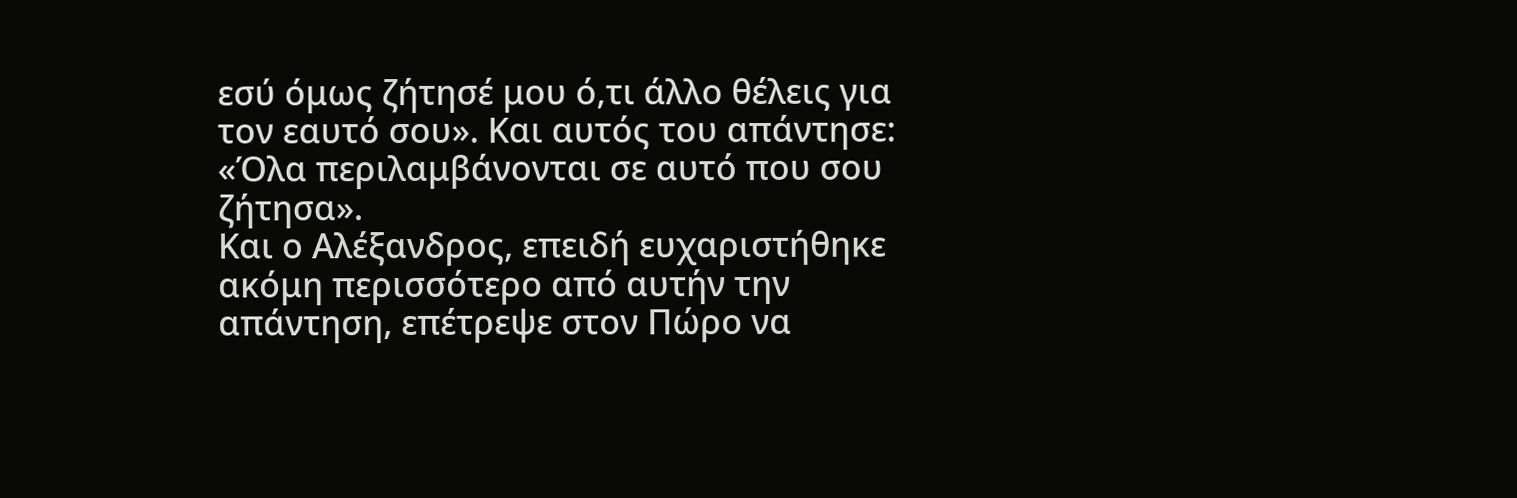εσύ όμως ζήτησέ μου ό,τι άλλο θέλεις για τον εαυτό σου». Και αυτός του απάντησε: «Όλα περιλαμβάνονται σε αυτό που σου ζήτησα».
Και ο Αλέξανδρος, επειδή ευχαριστήθηκε ακόμη περισσότερο από αυτήν την απάντηση, επέτρεψε στον Πώρο να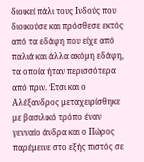διοικεί πάλι τους Ινδούς που διοικούσε και πρόσθεσε εκτός από τα εδάφη που είχε από παλιά και άλλα ακόμη εδάφη, τα οποία ήταν περισσότερα από πριν. Έτσι και ο Αλέξανδρος μεταχειρίσθηκε με βασιλικό τρόπο έναν γενναίο άνδρα και ο Πώρος παρέμεινε στο εξής πιστός σε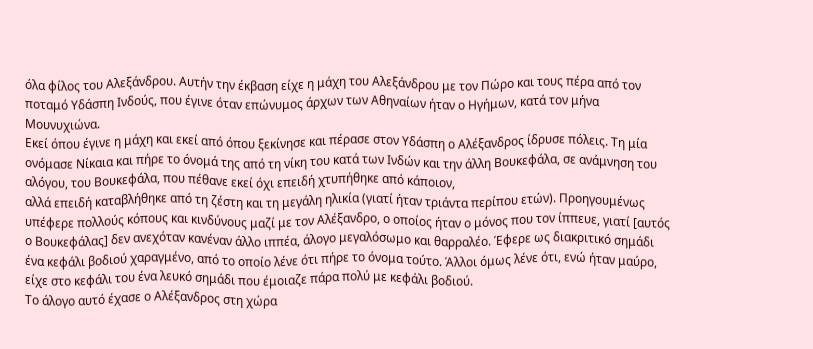όλα φίλος του Αλεξάνδρου. Αυτήν την έκβαση είχε η μάχη του Αλεξάνδρου με τον Πώρο και τους πέρα από τον ποταμό Υδάσπη Ινδούς, που έγινε όταν επώνυμος άρχων των Αθηναίων ήταν ο Ηγήμων, κατά τον μήνα Μουνυχιώνα.
Εκεί όπου έγινε η μάχη και εκεί από όπου ξεκίνησε και πέρασε στον Υδάσπη ο Αλέξανδρος ίδρυσε πόλεις. Τη μία ονόμασε Νίκαια και πήρε το όνομά της από τη νίκη του κατά των Ινδών και την άλλη Βουκεφάλα, σε ανάμνηση του αλόγου, του Βουκεφάλα, που πέθανε εκεί όχι επειδή χτυπήθηκε από κάποιον,
αλλά επειδή καταβλήθηκε από τη ζέστη και τη μεγάλη ηλικία (γιατί ήταν τριάντα περίπου ετών). Προηγουμένως υπέφερε πολλούς κόπους και κινδύνους μαζί με τον Αλέξανδρο, ο οποίος ήταν ο μόνος που τον ίππευε, γιατί [αυτός ο Βουκεφάλας] δεν ανεχόταν κανέναν άλλο ιππέα, άλογο μεγαλόσωμο και θαρραλέο. Έφερε ως διακριτικό σημάδι ένα κεφάλι βοδιού χαραγμένο, από το οποίο λένε ότι πήρε το όνομα τούτο. Άλλοι όμως λένε ότι, ενώ ήταν μαύρο, είχε στο κεφάλι του ένα λευκό σημάδι που έμοιαζε πάρα πολύ με κεφάλι βοδιού.
Το άλογο αυτό έχασε ο Αλέξανδρος στη χώρα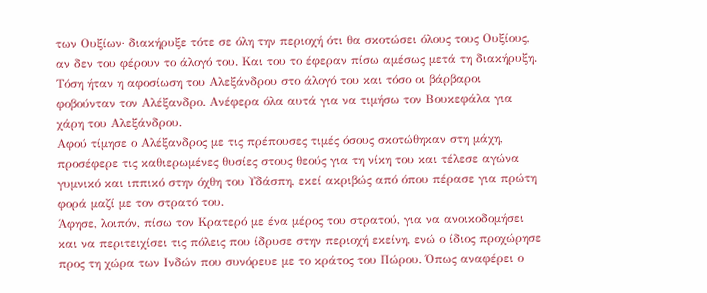των Ουξίων· διακήρυξε τότε σε όλη την περιοχή ότι θα σκοτώσει όλους τους Ουξίους, αν δεν του φέρουν το άλογό του. Και του το έφεραν πίσω αμέσως μετά τη διακήρυξη. Τόση ήταν η αφοσίωση του Αλεξάνδρου στο άλογό του και τόσο οι βάρβαροι φοβούνταν τον Αλέξανδρο. Ανέφερα όλα αυτά για να τιμήσω τον Βουκεφάλα για χάρη του Αλεξάνδρου.
Αφού τίμησε ο Αλέξανδρος με τις πρέπουσες τιμές όσους σκοτώθηκαν στη μάχη, προσέφερε τις καθιερωμένες θυσίες στους θεούς για τη νίκη του και τέλεσε αγώνα γυμνικό και ιππικό στην όχθη του Υδάσπη, εκεί ακριβώς από όπου πέρασε για πρώτη φορά μαζί με τον στρατό του.
Άφησε, λοιπόν, πίσω τον Κρατερό με ένα μέρος του στρατού, για να ανοικοδομήσει και να περιτειχίσει τις πόλεις που ίδρυσε στην περιοχή εκείνη, ενώ ο ίδιος προχώρησε προς τη χώρα των Ινδών που συνόρευε με το κράτος του Πώρου. Όπως αναφέρει ο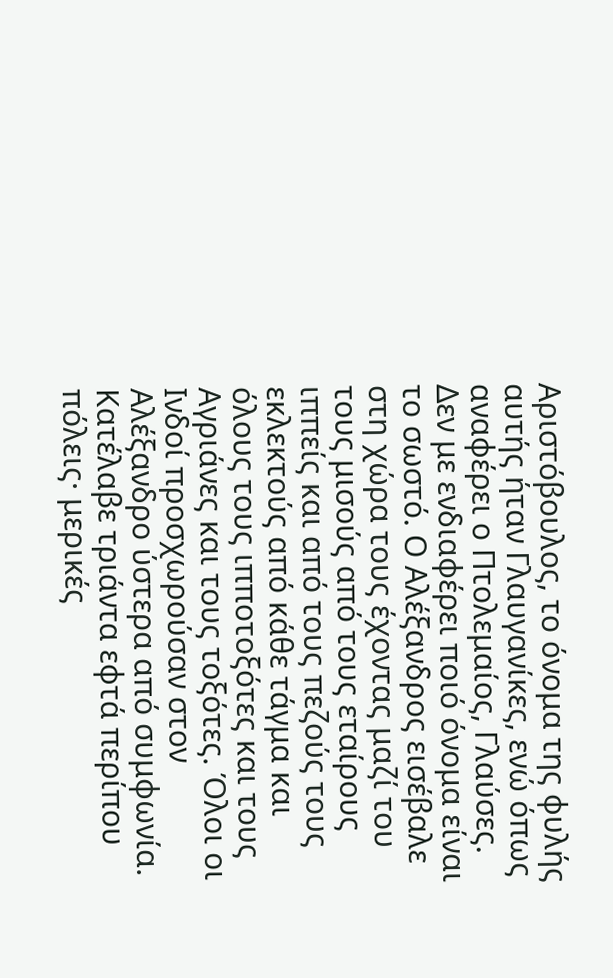Αριστόβουλος, το όνομα της φυλής αυτής ήταν Γλαυγανίκες, ενώ όπως αναφέρει ο Πτολεμαίος, Γλαύσες.
Δεν με ενδιαφέρει ποιό όνομα είναι το σωστό. Ο Αλέξανδρος εισέβαλε στη χώρα τους έχοντας μαζί του τους μισούς από τους εταίρους ιππείς και από τους πεζούς τους εκλεκτούς από κάθε τάγμα και όλους τους ιπποτοξότες και τους Αγριάνες και τους τοξότες. Όλοι οι Ινδοί προσχωρούσαν στον Αλέξανδρο ύστερα από συμφωνία.
Κατέλαβε τριάντα εφτά περίπου πόλεις· μερικές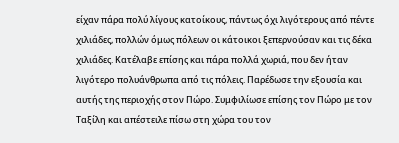είχαν πάρα πολύ λίγους κατοίκους, πάντως όχι λιγότερους από πέντε χιλιάδες, πολλών όμως πόλεων οι κάτοικοι ξεπερνούσαν και τις δέκα χιλιάδες. Κατέλαβε επίσης και πάρα πολλά χωριά, που δεν ήταν λιγότερο πολυάνθρωπα από τις πόλεις. Παρέδωσε την εξουσία και αυτής της περιοχής στον Πώρο. Συμφιλίωσε επίσης τον Πώρο με τον Ταξίλη και απέστειλε πίσω στη χώρα του τον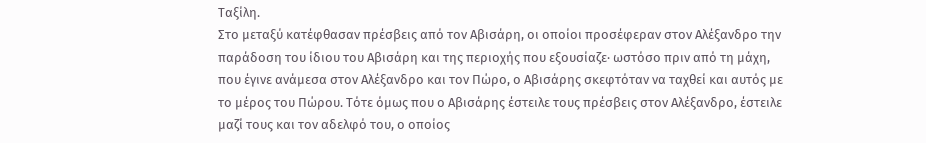Ταξίλη.
Στο μεταξύ κατέφθασαν πρέσβεις από τον Αβισάρη, οι οποίοι προσέφεραν στον Αλέξανδρο την παράδοση του ίδιου του Αβισάρη και της περιοχής που εξουσίαζε· ωστόσο πριν από τη μάχη, που έγινε ανάμεσα στον Αλέξανδρο και τον Πώρο, ο Αβισάρης σκεφτόταν να ταχθεί και αυτός με το μέρος του Πώρου. Τότε όμως που ο Αβισάρης έστειλε τους πρέσβεις στον Αλέξανδρο, έστειλε μαζί τους και τον αδελφό του, ο οποίος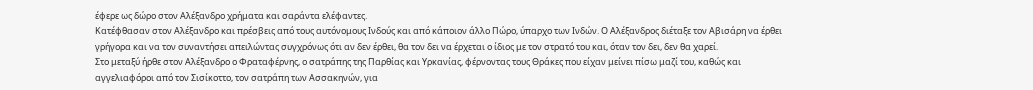έφερε ως δώρο στον Αλέξανδρο χρήματα και σαράντα ελέφαντες.
Κατέφθασαν στον Αλέξανδρο και πρέσβεις από τους αυτόνομους Ινδούς και από κάποιον άλλο Πώρο, ύπαρχο των Ινδών. Ο Αλέξανδρος διέταξε τον Αβισάρη να έρθει γρήγορα και να τον συναντήσει απειλώντας συγχρόνως ότι αν δεν έρθει, θα τον δει να έρχεται ο ίδιος με τον στρατό του και, όταν τον δει, δεν θα χαρεί.
Στο μεταξύ ήρθε στον Αλέξανδρο ο Φραταφέρνης, ο σατράπης της Παρθίας και Υρκανίας, φέρνοντας τους Θράκες που είχαν μείνει πίσω μαζί του, καθώς και αγγελιαφόροι από τον Σισίκοττο, τον σατράπη των Ασσακηνών, για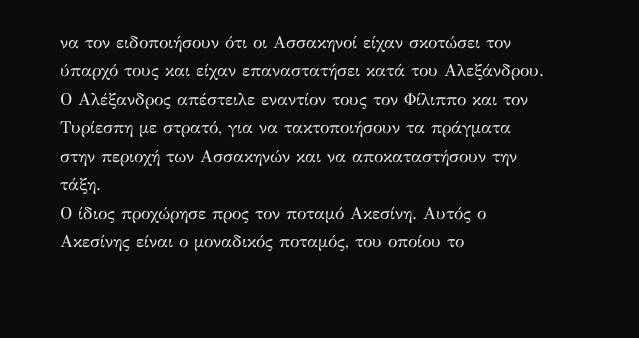να τον ειδοποιήσουν ότι οι Ασσακηνοί είχαν σκοτώσει τον ύπαρχό τους και είχαν επαναστατήσει κατά του Αλεξάνδρου. Ο Αλέξανδρος απέστειλε εναντίον τους τον Φίλιππο και τον Τυρίεσπη με στρατό, για να τακτοποιήσουν τα πράγματα στην περιοχή των Ασσακηνών και να αποκαταστήσουν την τάξη.
Ο ίδιος προχώρησε προς τον ποταμό Ακεσίνη. Αυτός ο Ακεσίνης είναι ο μοναδικός ποταμός, του οποίου το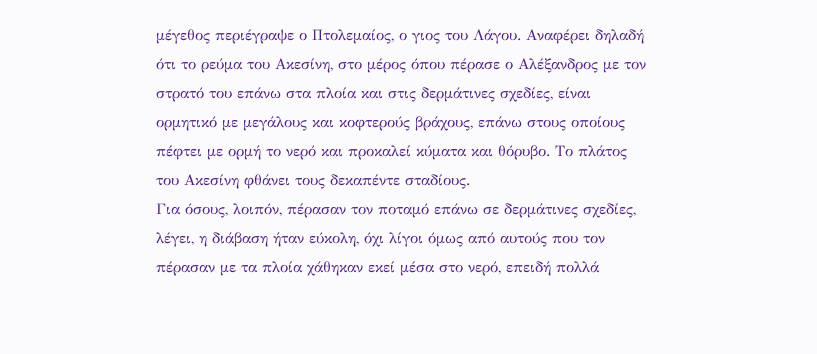μέγεθος περιέγραψε ο Πτολεμαίος, ο γιος του Λάγου. Αναφέρει δηλαδή ότι το ρεύμα του Ακεσίνη, στο μέρος όπου πέρασε ο Αλέξανδρος με τον στρατό του επάνω στα πλοία και στις δερμάτινες σχεδίες, είναι ορμητικό με μεγάλους και κοφτερούς βράχους, επάνω στους οποίους πέφτει με ορμή το νερό και προκαλεί κύματα και θόρυβο. Το πλάτος του Ακεσίνη φθάνει τους δεκαπέντε σταδίους.
Για όσους, λοιπόν, πέρασαν τον ποταμό επάνω σε δερμάτινες σχεδίες, λέγει, η διάβαση ήταν εύκολη, όχι λίγοι όμως από αυτούς που τον πέρασαν με τα πλοία χάθηκαν εκεί μέσα στο νερό, επειδή πολλά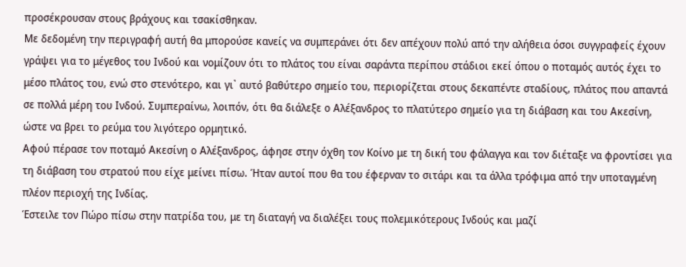προσέκρουσαν στους βράχους και τσακίσθηκαν.
Με δεδομένη την περιγραφή αυτή θα μπορούσε κανείς να συμπεράνει ότι δεν απέχουν πολύ από την αλήθεια όσοι συγγραφείς έχουν γράψει για το μέγεθος του Ινδού και νομίζουν ότι το πλάτος του είναι σαράντα περίπου στάδιοι εκεί όπου ο ποταμός αυτός έχει το μέσο πλάτος του, ενώ στο στενότερο, και γι᾽ αυτό βαθύτερο σημείο του, περιορίζεται στους δεκαπέντε σταδίους, πλάτος που απαντά σε πολλά μέρη του Ινδού. Συμπεραίνω, λοιπόν, ότι θα διάλεξε ο Αλέξανδρος το πλατύτερο σημείο για τη διάβαση και του Ακεσίνη, ώστε να βρει το ρεύμα του λιγότερο ορμητικό.
Αφού πέρασε τον ποταμό Ακεσίνη ο Αλέξανδρος, άφησε στην όχθη τον Κοίνο με τη δική του φάλαγγα και τον διέταξε να φροντίσει για τη διάβαση του στρατού που είχε μείνει πίσω. Ήταν αυτοί που θα του έφερναν το σιτάρι και τα άλλα τρόφιμα από την υποταγμένη πλέον περιοχή της Ινδίας.
Έστειλε τον Πώρο πίσω στην πατρίδα του, με τη διαταγή να διαλέξει τους πολεμικότερους Ινδούς και μαζί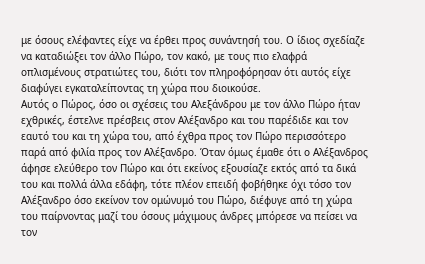με όσους ελέφαντες είχε να έρθει προς συνάντησή του. Ο ίδιος σχεδίαζε να καταδιώξει τον άλλο Πώρο, τον κακό, με τους πιο ελαφρά οπλισμένους στρατιώτες του, διότι τον πληροφόρησαν ότι αυτός είχε διαφύγει εγκαταλείποντας τη χώρα που διοικούσε.
Αυτός ο Πώρος, όσο οι σχέσεις του Αλεξάνδρου με τον άλλο Πώρο ήταν εχθρικές, έστελνε πρέσβεις στον Αλέξανδρο και του παρέδιδε και τον εαυτό του και τη χώρα του, από έχθρα προς τον Πώρο περισσότερο παρά από φιλία προς τον Αλέξανδρο. Όταν όμως έμαθε ότι ο Αλέξανδρος άφησε ελεύθερο τον Πώρο και ότι εκείνος εξουσίαζε εκτός από τα δικά του και πολλά άλλα εδάφη, τότε πλέον επειδή φοβήθηκε όχι τόσο τον Αλέξανδρο όσο εκείνον τον ομώνυμό του Πώρο, διέφυγε από τη χώρα του παίρνοντας μαζί του όσους μάχιμους άνδρες μπόρεσε να πείσει να τον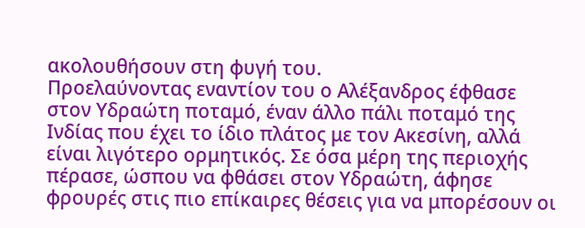ακολουθήσουν στη φυγή του.
Προελαύνοντας εναντίον του ο Αλέξανδρος έφθασε στον Υδραώτη ποταμό, έναν άλλο πάλι ποταμό της Ινδίας που έχει το ίδιο πλάτος με τον Ακεσίνη, αλλά είναι λιγότερο ορμητικός. Σε όσα μέρη της περιοχής πέρασε, ώσπου να φθάσει στον Υδραώτη, άφησε φρουρές στις πιο επίκαιρες θέσεις για να μπορέσουν οι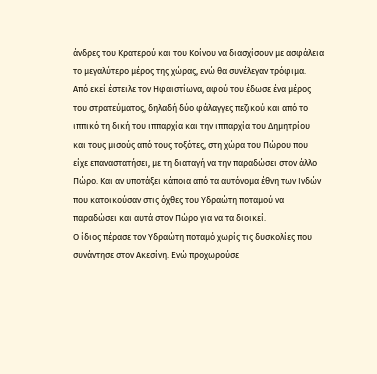άνδρες του Κρατερού και του Κοίνου να διασχίσουν με ασφάλεια το μεγαλύτερο μέρος της χώρας, ενώ θα συνέλεγαν τρόφιμα.
Από εκεί έστειλε τον Ηφαιστίωνα, αφού του έδωσε ένα μέρος του στρατεύματος, δηλαδή δύο φάλαγγες πεζικού και από το ιππικό τη δική του ιππαρχία και την ιππαρχία του Δημητρίου και τους μισούς από τους τοξότες, στη χώρα του Πώρου που είχε επαναστατήσει, με τη διαταγή να την παραδώσει στον άλλο Πώρο. Και αν υποτάξει κάποια από τα αυτόνομα έθνη των Ινδών που κατοικούσαν στις όχθες του Υδραώτη ποταμού να παραδώσει και αυτά στον Πώρο για να τα διοικεί.
Ο ίδιος πέρασε τον Υδραώτη ποταμό χωρίς τις δυσκολίες που συνάντησε στον Ακεσίνη. Ενώ προχωρούσε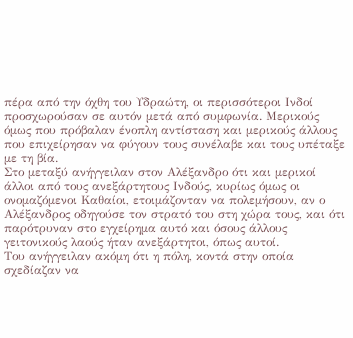πέρα από την όχθη του Υδραώτη, οι περισσότεροι Ινδοί προσχωρούσαν σε αυτόν μετά από συμφωνία. Μερικούς όμως που πρόβαλαν ένοπλη αντίσταση και μερικούς άλλους που επιχείρησαν να φύγουν τους συνέλαβε και τους υπέταξε με τη βία.
Στο μεταξύ ανήγγειλαν στον Αλέξανδρο ότι και μερικοί άλλοι από τους ανεξάρτητους Ινδούς, κυρίως όμως οι ονομαζόμενοι Καθαίοι, ετοιμάζονταν να πολεμήσουν, αν ο Αλέξανδρος οδηγούσε τον στρατό του στη χώρα τους, και ότι παρότρυναν στο εγχείρημα αυτό και όσους άλλους γειτονικούς λαούς ήταν ανεξάρτητοι, όπως αυτοί.
Του ανήγγειλαν ακόμη ότι η πόλη, κοντά στην οποία σχεδίαζαν να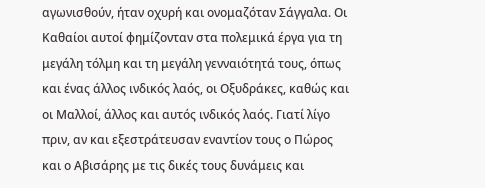αγωνισθούν, ήταν οχυρή και ονομαζόταν Σάγγαλα. Οι Καθαίοι αυτοί φημίζονταν στα πολεμικά έργα για τη μεγάλη τόλμη και τη μεγάλη γενναιότητά τους, όπως και ένας άλλος ινδικός λαός, οι Οξυδράκες, καθώς και οι Μαλλοί, άλλος και αυτός ινδικός λαός. Γιατί λίγο πριν, αν και εξεστράτευσαν εναντίον τους ο Πώρος και ο Αβισάρης με τις δικές τους δυνάμεις και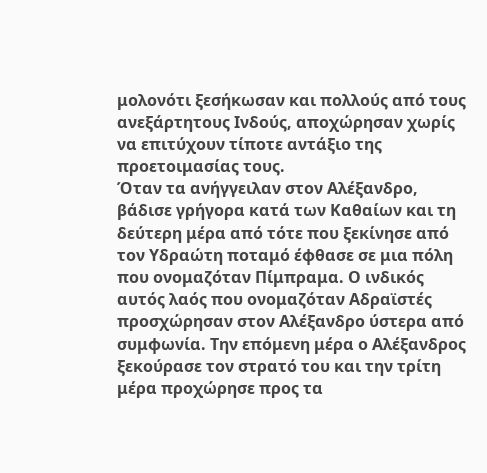μολονότι ξεσήκωσαν και πολλούς από τους ανεξάρτητους Ινδούς, αποχώρησαν χωρίς να επιτύχουν τίποτε αντάξιο της προετοιμασίας τους.
Όταν τα ανήγγειλαν στον Αλέξανδρο, βάδισε γρήγορα κατά των Καθαίων και τη δεύτερη μέρα από τότε που ξεκίνησε από τον Υδραώτη ποταμό έφθασε σε μια πόλη που ονομαζόταν Πίμπραμα. Ο ινδικός αυτός λαός που ονομαζόταν Αδραϊστές
προσχώρησαν στον Αλέξανδρο ύστερα από συμφωνία. Την επόμενη μέρα ο Αλέξανδρος ξεκούρασε τον στρατό του και την τρίτη μέρα προχώρησε προς τα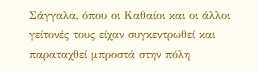Σάγγαλα, όπου οι Καθαίοι και οι άλλοι γείτονές τους είχαν συγκεντρωθεί και παραταχθεί μπροστά στην πόλη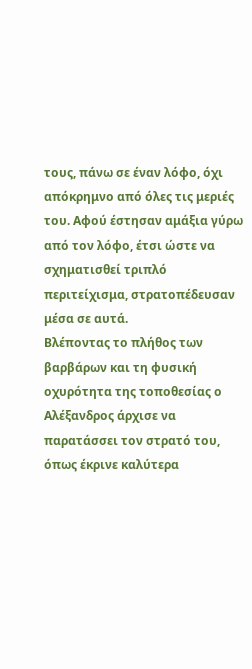τους, πάνω σε έναν λόφο, όχι απόκρημνο από όλες τις μεριές του. Αφού έστησαν αμάξια γύρω από τον λόφο, έτσι ώστε να σχηματισθεί τριπλό περιτείχισμα, στρατοπέδευσαν μέσα σε αυτά.
Βλέποντας το πλήθος των βαρβάρων και τη φυσική οχυρότητα της τοποθεσίας ο Αλέξανδρος άρχισε να παρατάσσει τον στρατό του, όπως έκρινε καλύτερα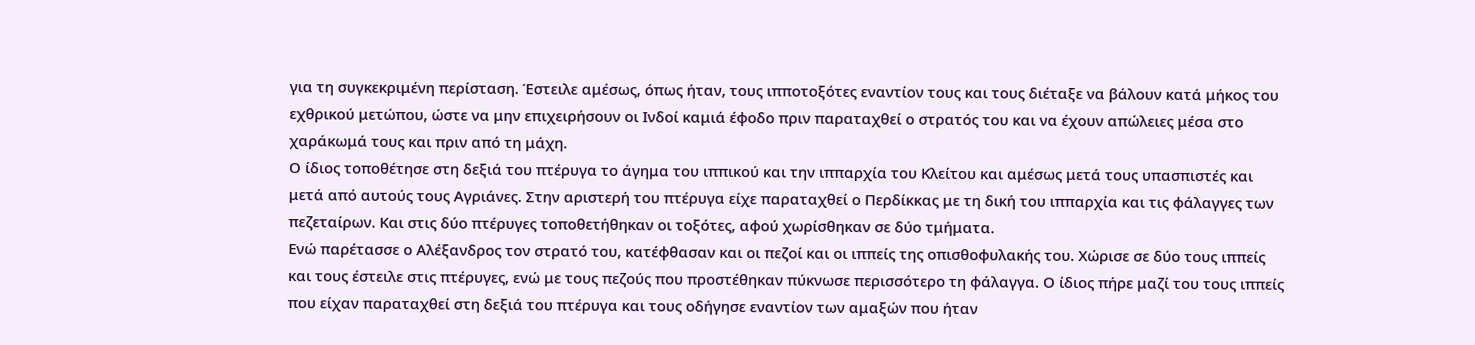για τη συγκεκριμένη περίσταση. Έστειλε αμέσως, όπως ήταν, τους ιπποτοξότες εναντίον τους και τους διέταξε να βάλουν κατά μήκος του εχθρικού μετώπου, ώστε να μην επιχειρήσουν οι Ινδοί καμιά έφοδο πριν παραταχθεί ο στρατός του και να έχουν απώλειες μέσα στο χαράκωμά τους και πριν από τη μάχη.
Ο ίδιος τοποθέτησε στη δεξιά του πτέρυγα το άγημα του ιππικού και την ιππαρχία του Κλείτου και αμέσως μετά τους υπασπιστές και μετά από αυτούς τους Αγριάνες. Στην αριστερή του πτέρυγα είχε παραταχθεί ο Περδίκκας με τη δική του ιππαρχία και τις φάλαγγες των πεζεταίρων. Και στις δύο πτέρυγες τοποθετήθηκαν οι τοξότες, αφού χωρίσθηκαν σε δύο τμήματα.
Ενώ παρέτασσε ο Αλέξανδρος τον στρατό του, κατέφθασαν και οι πεζοί και οι ιππείς της οπισθοφυλακής του. Χώρισε σε δύο τους ιππείς και τους έστειλε στις πτέρυγες, ενώ με τους πεζούς που προστέθηκαν πύκνωσε περισσότερο τη φάλαγγα. Ο ίδιος πήρε μαζί του τους ιππείς που είχαν παραταχθεί στη δεξιά του πτέρυγα και τους οδήγησε εναντίον των αμαξών που ήταν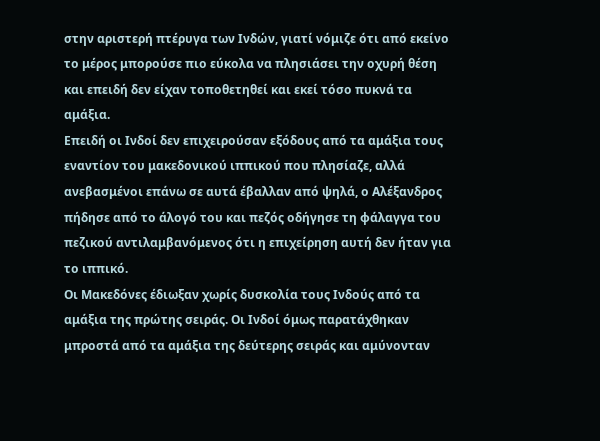στην αριστερή πτέρυγα των Ινδών, γιατί νόμιζε ότι από εκείνο το μέρος μπορούσε πιο εύκολα να πλησιάσει την οχυρή θέση και επειδή δεν είχαν τοποθετηθεί και εκεί τόσο πυκνά τα αμάξια.
Επειδή οι Ινδοί δεν επιχειρούσαν εξόδους από τα αμάξια τους εναντίον του μακεδονικού ιππικού που πλησίαζε, αλλά ανεβασμένοι επάνω σε αυτά έβαλλαν από ψηλά, ο Αλέξανδρος πήδησε από το άλογό του και πεζός οδήγησε τη φάλαγγα του πεζικού αντιλαμβανόμενος ότι η επιχείρηση αυτή δεν ήταν για το ιππικό.
Οι Μακεδόνες έδιωξαν χωρίς δυσκολία τους Ινδούς από τα αμάξια της πρώτης σειράς. Οι Ινδοί όμως παρατάχθηκαν μπροστά από τα αμάξια της δεύτερης σειράς και αμύνονταν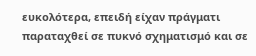ευκολότερα, επειδή είχαν πράγματι παραταχθεί σε πυκνό σχηματισμό και σε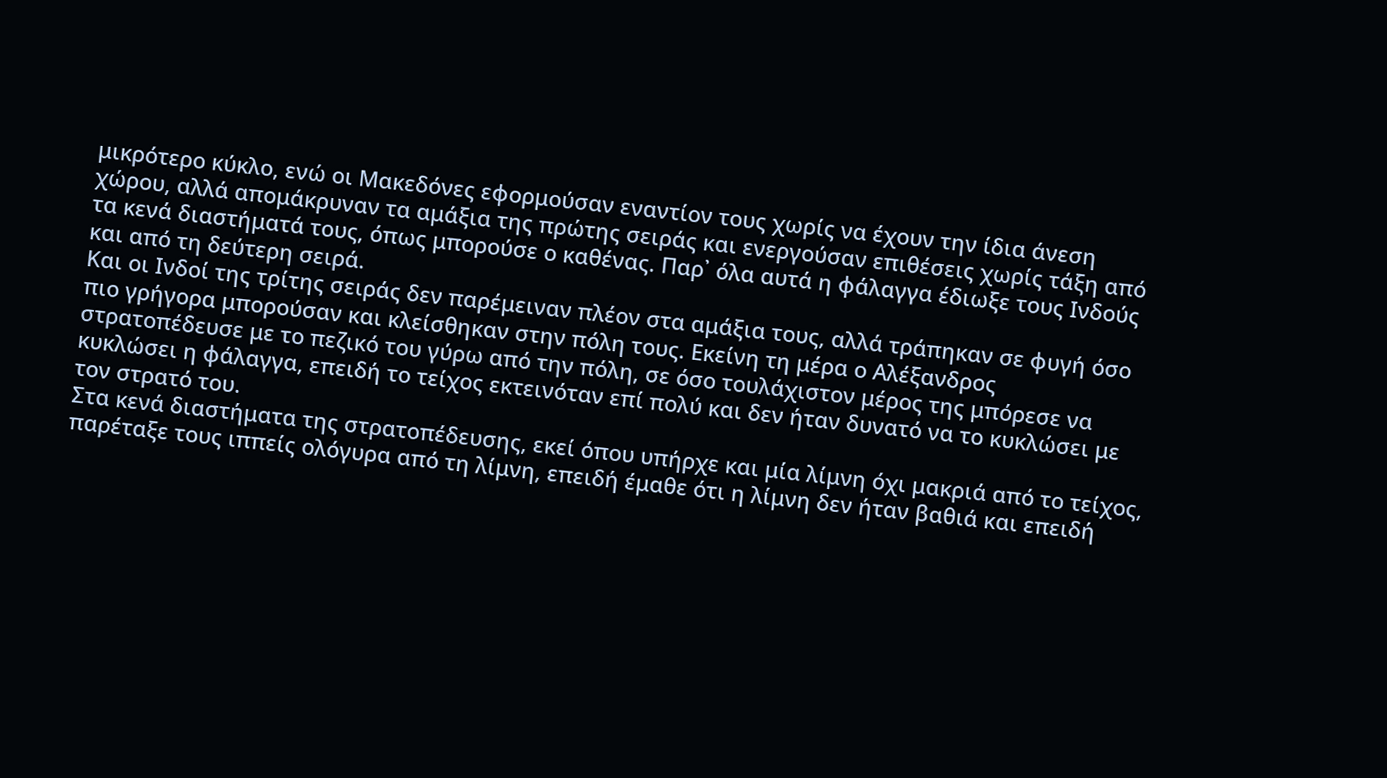μικρότερο κύκλο, ενώ οι Μακεδόνες εφορμούσαν εναντίον τους χωρίς να έχουν την ίδια άνεση χώρου, αλλά απομάκρυναν τα αμάξια της πρώτης σειράς και ενεργούσαν επιθέσεις χωρίς τάξη από τα κενά διαστήματά τους, όπως μπορούσε ο καθένας. Παρ᾽ όλα αυτά η φάλαγγα έδιωξε τους Ινδούς και από τη δεύτερη σειρά.
Και οι Ινδοί της τρίτης σειράς δεν παρέμειναν πλέον στα αμάξια τους, αλλά τράπηκαν σε φυγή όσο πιο γρήγορα μπορούσαν και κλείσθηκαν στην πόλη τους. Εκείνη τη μέρα ο Αλέξανδρος στρατοπέδευσε με το πεζικό του γύρω από την πόλη, σε όσο τουλάχιστον μέρος της μπόρεσε να κυκλώσει η φάλαγγα, επειδή το τείχος εκτεινόταν επί πολύ και δεν ήταν δυνατό να το κυκλώσει με τον στρατό του.
Στα κενά διαστήματα της στρατοπέδευσης, εκεί όπου υπήρχε και μία λίμνη όχι μακριά από το τείχος, παρέταξε τους ιππείς ολόγυρα από τη λίμνη, επειδή έμαθε ότι η λίμνη δεν ήταν βαθιά και επειδή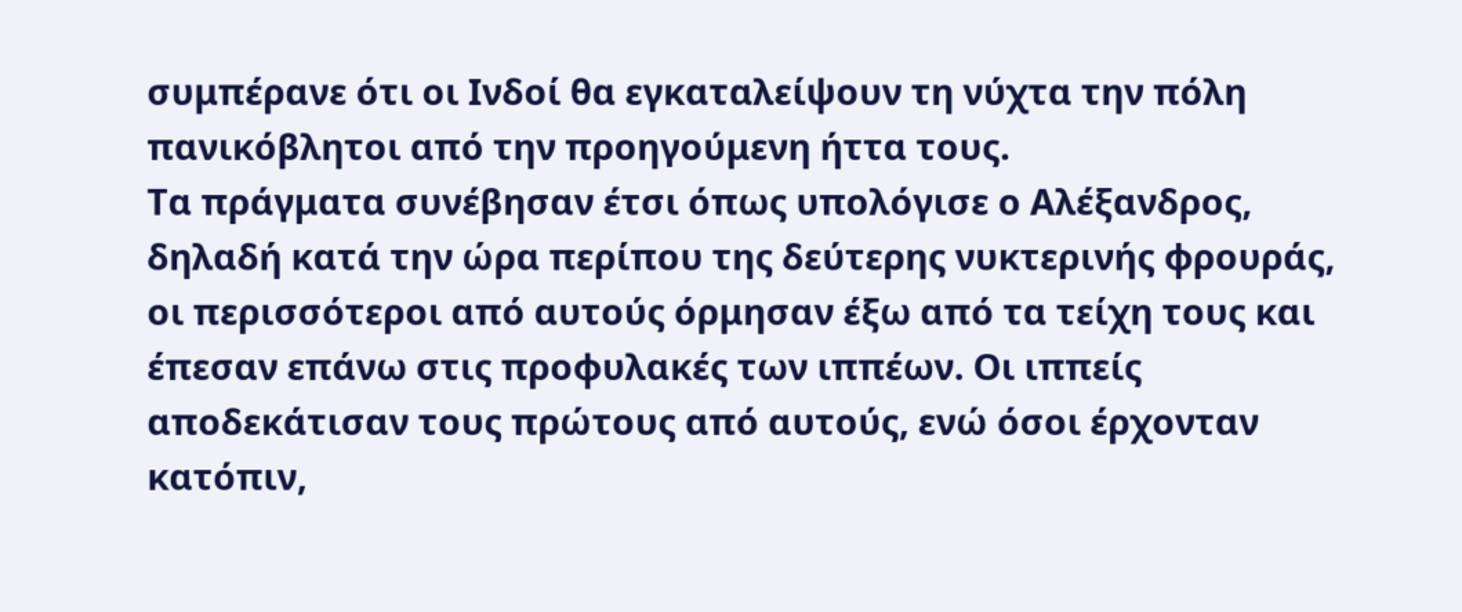συμπέρανε ότι οι Ινδοί θα εγκαταλείψουν τη νύχτα την πόλη πανικόβλητοι από την προηγούμενη ήττα τους.
Τα πράγματα συνέβησαν έτσι όπως υπολόγισε ο Αλέξανδρος, δηλαδή κατά την ώρα περίπου της δεύτερης νυκτερινής φρουράς, οι περισσότεροι από αυτούς όρμησαν έξω από τα τείχη τους και έπεσαν επάνω στις προφυλακές των ιππέων. Οι ιππείς αποδεκάτισαν τους πρώτους από αυτούς, ενώ όσοι έρχονταν κατόπιν,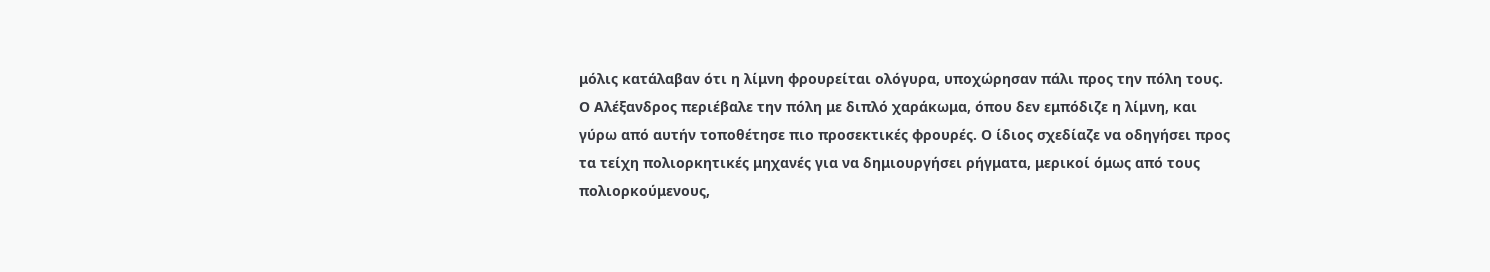μόλις κατάλαβαν ότι η λίμνη φρουρείται ολόγυρα, υποχώρησαν πάλι προς την πόλη τους.
Ο Αλέξανδρος περιέβαλε την πόλη με διπλό χαράκωμα, όπου δεν εμπόδιζε η λίμνη, και γύρω από αυτήν τοποθέτησε πιο προσεκτικές φρουρές. Ο ίδιος σχεδίαζε να οδηγήσει προς τα τείχη πολιορκητικές μηχανές για να δημιουργήσει ρήγματα, μερικοί όμως από τους πολιορκούμενους,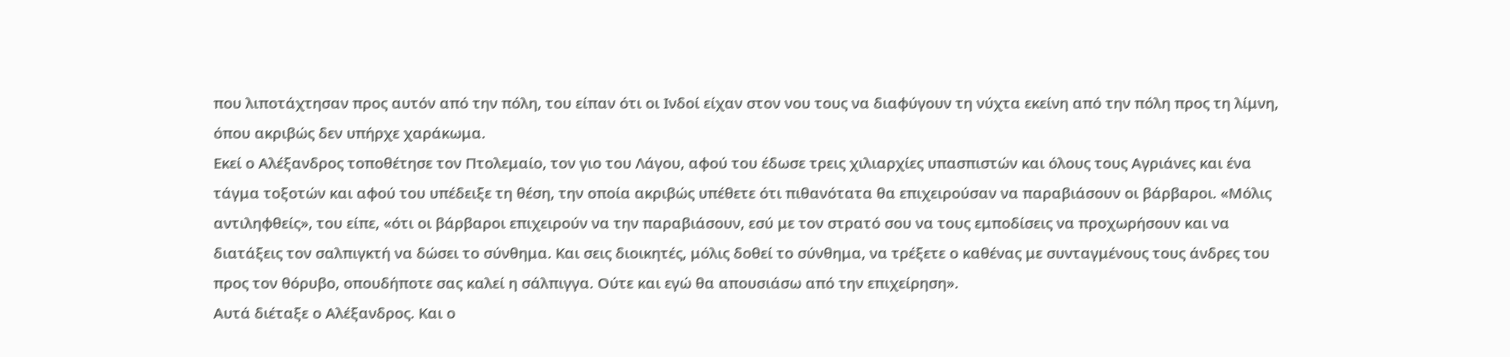που λιποτάχτησαν προς αυτόν από την πόλη, του είπαν ότι οι Ινδοί είχαν στον νου τους να διαφύγουν τη νύχτα εκείνη από την πόλη προς τη λίμνη, όπου ακριβώς δεν υπήρχε χαράκωμα.
Εκεί ο Αλέξανδρος τοποθέτησε τον Πτολεμαίο, τον γιο του Λάγου, αφού του έδωσε τρεις χιλιαρχίες υπασπιστών και όλους τους Αγριάνες και ένα τάγμα τοξοτών και αφού του υπέδειξε τη θέση, την οποία ακριβώς υπέθετε ότι πιθανότατα θα επιχειρούσαν να παραβιάσουν οι βάρβαροι. «Μόλις αντιληφθείς», του είπε, «ότι οι βάρβαροι επιχειρούν να την παραβιάσουν, εσύ με τον στρατό σου να τους εμποδίσεις να προχωρήσουν και να διατάξεις τον σαλπιγκτή να δώσει το σύνθημα. Και σεις διοικητές, μόλις δοθεί το σύνθημα, να τρέξετε ο καθένας με συνταγμένους τους άνδρες του προς τον θόρυβο, οπουδήποτε σας καλεί η σάλπιγγα. Ούτε και εγώ θα απουσιάσω από την επιχείρηση».
Αυτά διέταξε ο Αλέξανδρος. Και ο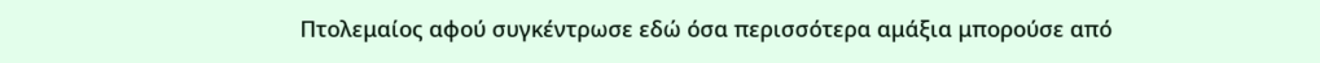Πτολεμαίος αφού συγκέντρωσε εδώ όσα περισσότερα αμάξια μπορούσε από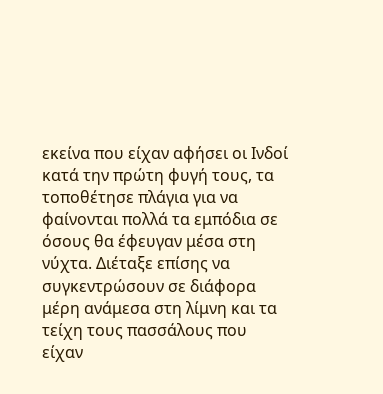εκείνα που είχαν αφήσει οι Ινδοί κατά την πρώτη φυγή τους, τα τοποθέτησε πλάγια για να φαίνονται πολλά τα εμπόδια σε όσους θα έφευγαν μέσα στη νύχτα. Διέταξε επίσης να συγκεντρώσουν σε διάφορα μέρη ανάμεσα στη λίμνη και τα τείχη τους πασσάλους που είχαν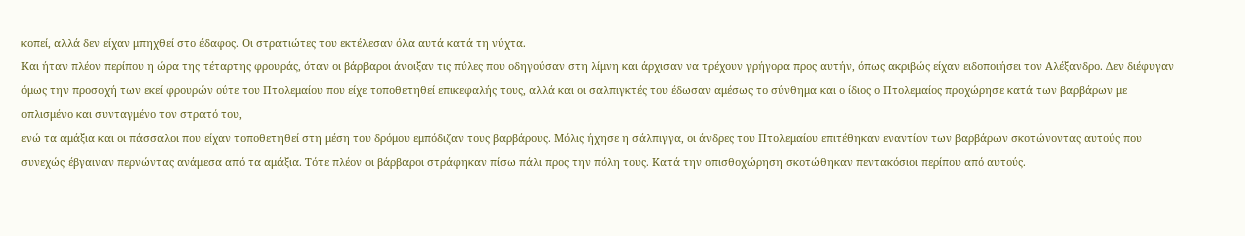κοπεί, αλλά δεν είχαν μπηχθεί στο έδαφος. Οι στρατιώτες του εκτέλεσαν όλα αυτά κατά τη νύχτα.
Και ήταν πλέον περίπου η ώρα της τέταρτης φρουράς, όταν οι βάρβαροι άνοιξαν τις πύλες που οδηγούσαν στη λίμνη και άρχισαν να τρέχουν γρήγορα προς αυτήν, όπως ακριβώς είχαν ειδοποιήσει τον Αλέξανδρο. Δεν διέφυγαν όμως την προσοχή των εκεί φρουρών ούτε του Πτολεμαίου που είχε τοποθετηθεί επικεφαλής τους, αλλά και οι σαλπιγκτές του έδωσαν αμέσως το σύνθημα και ο ίδιος ο Πτολεμαίος προχώρησε κατά των βαρβάρων με οπλισμένο και συνταγμένο τον στρατό του,
ενώ τα αμάξια και οι πάσσαλοι που είχαν τοποθετηθεί στη μέση του δρόμου εμπόδιζαν τους βαρβάρους. Μόλις ήχησε η σάλπιγγα, οι άνδρες του Πτολεμαίου επιτέθηκαν εναντίον των βαρβάρων σκοτώνοντας αυτούς που συνεχώς έβγαιναν περνώντας ανάμεσα από τα αμάξια. Τότε πλέον οι βάρβαροι στράφηκαν πίσω πάλι προς την πόλη τους. Κατά την οπισθοχώρηση σκοτώθηκαν πεντακόσιοι περίπου από αυτούς.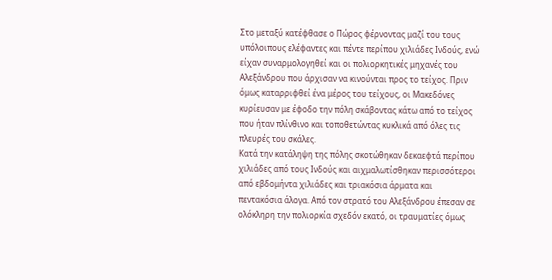Στο μεταξύ κατέφθασε ο Πώρος φέρνοντας μαζί του τους υπόλοιπους ελέφαντες και πέντε περίπου χιλιάδες Ινδούς, ενώ είχαν συναρμολογηθεί και οι πολιορκητικές μηχανές του Αλεξάνδρου που άρχισαν να κινούνται προς το τείχος. Πριν όμως καταρριφθεί ένα μέρος του τείχους, οι Μακεδόνες κυρίευσαν με έφοδο την πόλη σκάβοντας κάτω από το τείχος που ήταν πλίνθινο και τοποθετώντας κυκλικά από όλες τις πλευρές του σκάλες.
Κατά την κατάληψη της πόλης σκοτώθηκαν δεκαεφτά περίπου χιλιάδες από τους Ινδούς και αιχμαλωτίσθηκαν περισσότεροι από εβδομήντα χιλιάδες και τριακόσια άρματα και πεντακόσια άλογα. Από τον στρατό του Αλεξάνδρου έπεσαν σε ολόκληρη την πολιορκία σχεδόν εκατό, οι τραυματίες όμως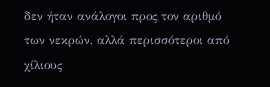δεν ήταν ανάλογοι προς τον αριθμό των νεκρών, αλλά περισσότεροι από χίλιους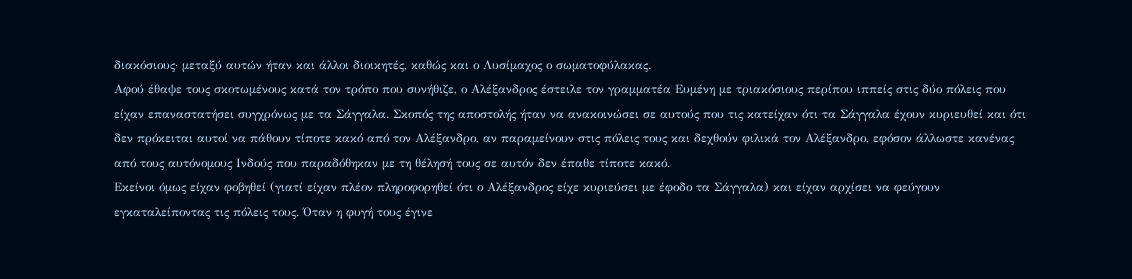διακόσιους· μεταξύ αυτών ήταν και άλλοι διοικητές, καθώς και ο Λυσίμαχος ο σωματοφύλακας.
Αφού έθαψε τους σκοτωμένους κατά τον τρόπο που συνήθιζε, ο Αλέξανδρος έστειλε τον γραμματέα Ευμένη με τριακόσιους περίπου ιππείς στις δύο πόλεις που είχαν επαναστατήσει συγχρόνως με τα Σάγγαλα. Σκοπός της αποστολής ήταν να ανακοινώσει σε αυτούς που τις κατείχαν ότι τα Σάγγαλα έχουν κυριευθεί και ότι δεν πρόκειται αυτοί να πάθουν τίποτε κακό από τον Αλέξανδρο, αν παραμείνουν στις πόλεις τους και δεχθούν φιλικά τον Αλέξανδρο, εφόσον άλλωστε κανένας από τους αυτόνομους Ινδούς που παραδόθηκαν με τη θέλησή τους σε αυτόν δεν έπαθε τίποτε κακό.
Εκείνοι όμως είχαν φοβηθεί (γιατί είχαν πλέον πληροφορηθεί ότι ο Αλέξανδρος είχε κυριεύσει με έφοδο τα Σάγγαλα) και είχαν αρχίσει να φεύγουν εγκαταλείποντας τις πόλεις τους. Όταν η φυγή τους έγινε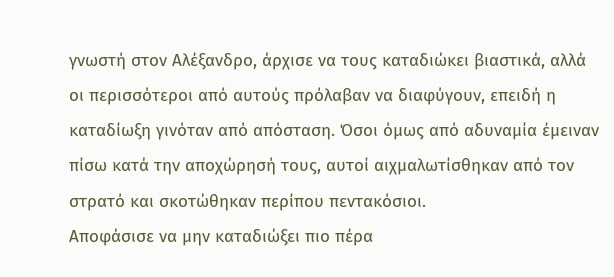γνωστή στον Αλέξανδρο, άρχισε να τους καταδιώκει βιαστικά, αλλά οι περισσότεροι από αυτούς πρόλαβαν να διαφύγουν, επειδή η καταδίωξη γινόταν από απόσταση. Όσοι όμως από αδυναμία έμειναν πίσω κατά την αποχώρησή τους, αυτοί αιχμαλωτίσθηκαν από τον στρατό και σκοτώθηκαν περίπου πεντακόσιοι.
Αποφάσισε να μην καταδιώξει πιο πέρα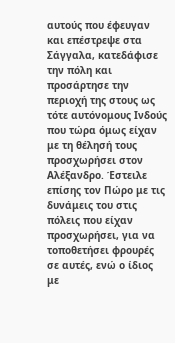αυτούς που έφευγαν και επέστρεψε στα Σάγγαλα, κατεδάφισε την πόλη και προσάρτησε την περιοχή της στους ως τότε αυτόνομους Ινδούς που τώρα όμως είχαν με τη θέλησή τους προσχωρήσει στον Αλέξανδρο. Έστειλε επίσης τον Πώρο με τις δυνάμεις του στις πόλεις που είχαν προσχωρήσει, για να τοποθετήσει φρουρές σε αυτές, ενώ ο ίδιος με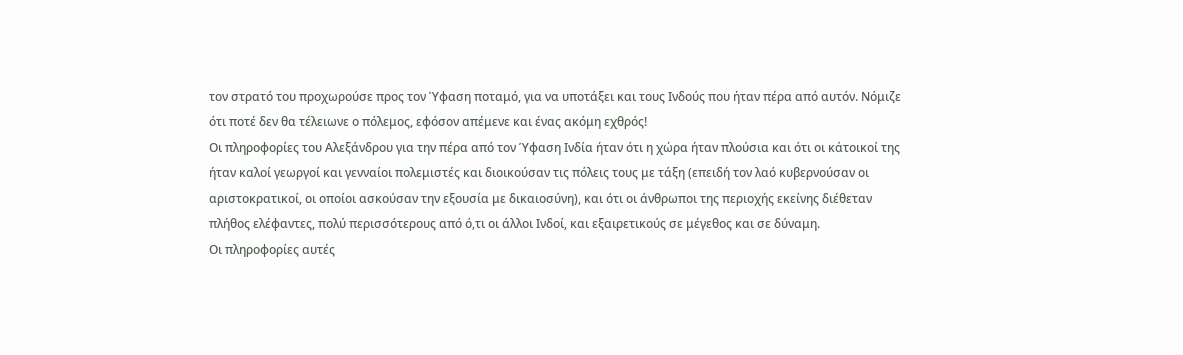τον στρατό του προχωρούσε προς τον Ύφαση ποταμό, για να υποτάξει και τους Ινδούς που ήταν πέρα από αυτόν. Νόμιζε ότι ποτέ δεν θα τέλειωνε ο πόλεμος, εφόσον απέμενε και ένας ακόμη εχθρός!
Οι πληροφορίες του Αλεξάνδρου για την πέρα από τον Ύφαση Ινδία ήταν ότι η χώρα ήταν πλούσια και ότι οι κάτοικοί της ήταν καλοί γεωργοί και γενναίοι πολεμιστές και διοικούσαν τις πόλεις τους με τάξη (επειδή τον λαό κυβερνούσαν οι αριστοκρατικοί, οι οποίοι ασκούσαν την εξουσία με δικαιοσύνη), και ότι οι άνθρωποι της περιοχής εκείνης διέθεταν πλήθος ελέφαντες, πολύ περισσότερους από ό,τι οι άλλοι Ινδοί, και εξαιρετικούς σε μέγεθος και σε δύναμη.
Οι πληροφορίες αυτές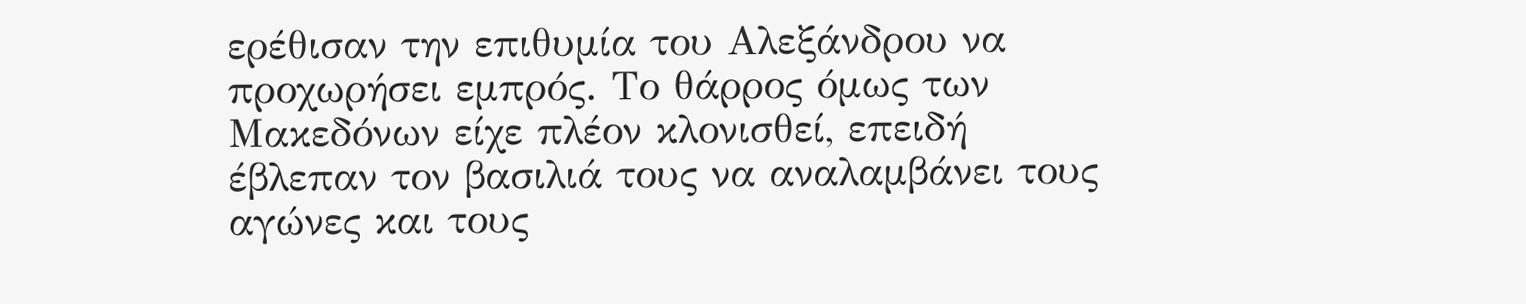ερέθισαν την επιθυμία του Αλεξάνδρου να προχωρήσει εμπρός. Το θάρρος όμως των Μακεδόνων είχε πλέον κλονισθεί, επειδή έβλεπαν τον βασιλιά τους να αναλαμβάνει τους αγώνες και τους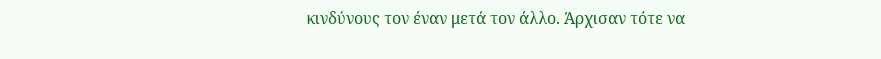κινδύνους τον έναν μετά τον άλλο. Άρχισαν τότε να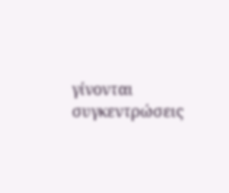γίνονται συγκεντρώσεις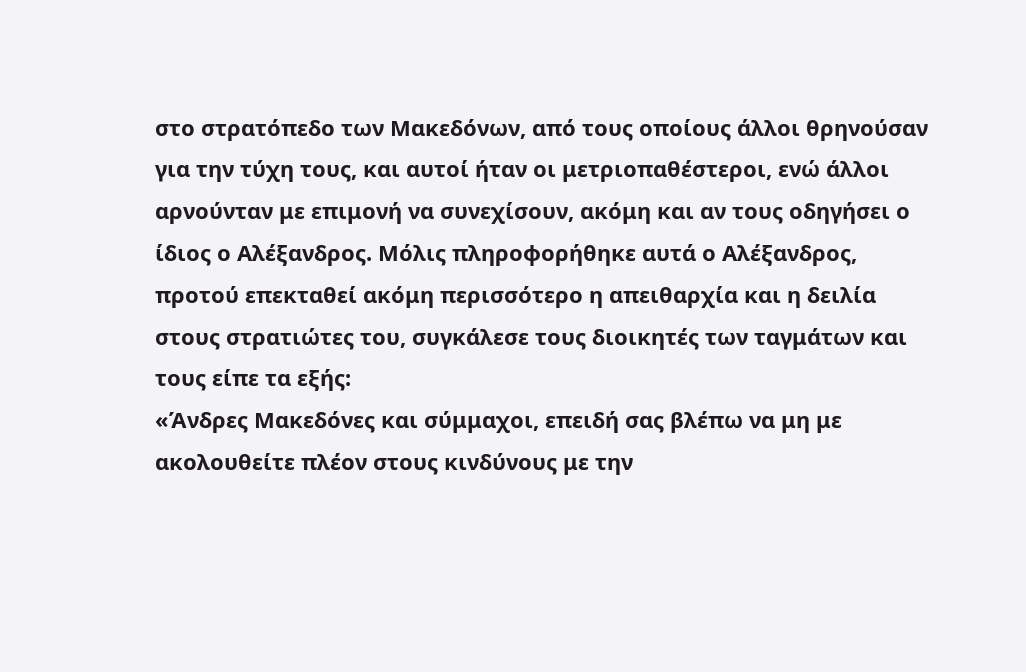στο στρατόπεδο των Μακεδόνων, από τους οποίους άλλοι θρηνούσαν για την τύχη τους, και αυτοί ήταν οι μετριοπαθέστεροι, ενώ άλλοι αρνούνταν με επιμονή να συνεχίσουν, ακόμη και αν τους οδηγήσει ο ίδιος ο Αλέξανδρος. Μόλις πληροφορήθηκε αυτά ο Αλέξανδρος, προτού επεκταθεί ακόμη περισσότερο η απειθαρχία και η δειλία στους στρατιώτες του, συγκάλεσε τους διοικητές των ταγμάτων και τους είπε τα εξής:
«Άνδρες Μακεδόνες και σύμμαχοι, επειδή σας βλέπω να μη με ακολουθείτε πλέον στους κινδύνους με την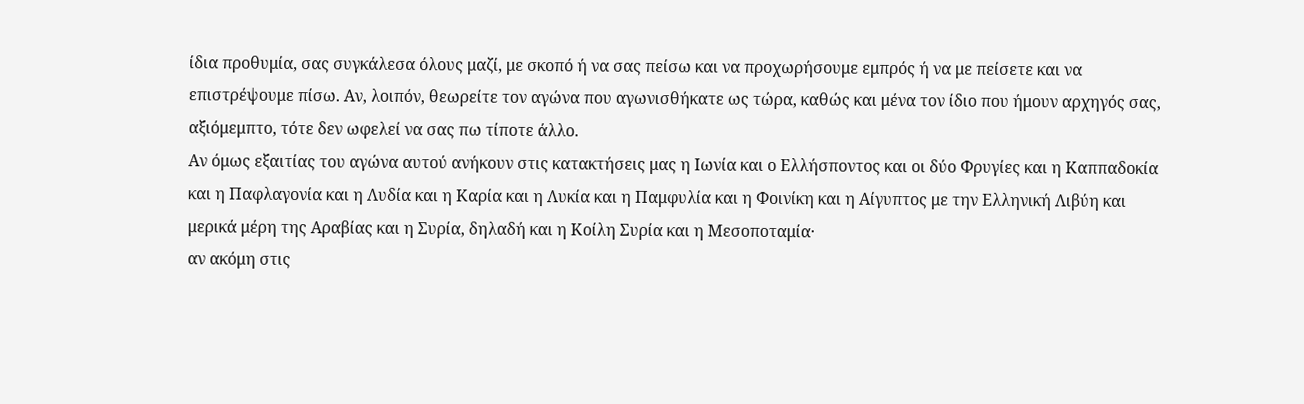ίδια προθυμία, σας συγκάλεσα όλους μαζί, με σκοπό ή να σας πείσω και να προχωρήσουμε εμπρός ή να με πείσετε και να επιστρέψουμε πίσω. Αν, λοιπόν, θεωρείτε τον αγώνα που αγωνισθήκατε ως τώρα, καθώς και μένα τον ίδιο που ήμουν αρχηγός σας, αξιόμεμπτο, τότε δεν ωφελεί να σας πω τίποτε άλλο.
Αν όμως εξαιτίας του αγώνα αυτού ανήκουν στις κατακτήσεις μας η Ιωνία και ο Ελλήσποντος και οι δύο Φρυγίες και η Καππαδοκία και η Παφλαγονία και η Λυδία και η Καρία και η Λυκία και η Παμφυλία και η Φοινίκη και η Αίγυπτος με την Ελληνική Λιβύη και μερικά μέρη της Αραβίας και η Συρία, δηλαδή και η Κοίλη Συρία και η Μεσοποταμία·
αν ακόμη στις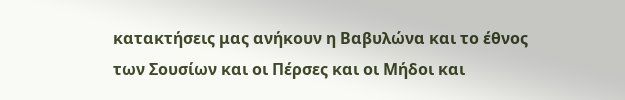κατακτήσεις μας ανήκουν η Βαβυλώνα και το έθνος των Σουσίων και οι Πέρσες και οι Μήδοι και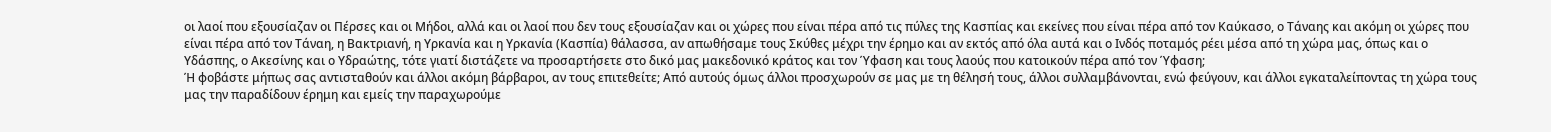οι λαοί που εξουσίαζαν οι Πέρσες και οι Μήδοι, αλλά και οι λαοί που δεν τους εξουσίαζαν και οι χώρες που είναι πέρα από τις πύλες της Κασπίας και εκείνες που είναι πέρα από τον Καύκασο, ο Τάναης και ακόμη οι χώρες που είναι πέρα από τον Τάναη, η Βακτριανή, η Υρκανία και η Υρκανία (Κασπία) θάλασσα, αν απωθήσαμε τους Σκύθες μέχρι την έρημο και αν εκτός από όλα αυτά και ο Ινδός ποταμός ρέει μέσα από τη χώρα μας, όπως και ο Υδάσπης, ο Ακεσίνης και ο Υδραώτης, τότε γιατί διστάζετε να προσαρτήσετε στο δικό μας μακεδονικό κράτος και τον Ύφαση και τους λαούς που κατοικούν πέρα από τον Ύφαση;
Ή φοβάστε μήπως σας αντισταθούν και άλλοι ακόμη βάρβαροι, αν τους επιτεθείτε; Από αυτούς όμως άλλοι προσχωρούν σε μας με τη θέλησή τους, άλλοι συλλαμβάνονται, ενώ φεύγουν, και άλλοι εγκαταλείποντας τη χώρα τους μας την παραδίδουν έρημη και εμείς την παραχωρούμε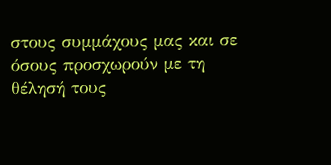στους συμμάχους μας και σε όσους προσχωρούν με τη θέλησή τους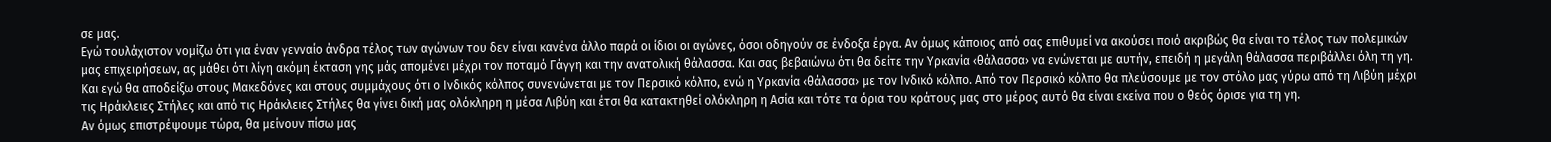σε μας.
Εγώ τουλάχιστον νομίζω ότι για έναν γενναίο άνδρα τέλος των αγώνων του δεν είναι κανένα άλλο παρά οι ίδιοι οι αγώνες, όσοι οδηγούν σε ένδοξα έργα. Αν όμως κάποιος από σας επιθυμεί να ακούσει ποιό ακριβώς θα είναι το τέλος των πολεμικών μας επιχειρήσεων, ας μάθει ότι λίγη ακόμη έκταση γης μάς απομένει μέχρι τον ποταμό Γάγγη και την ανατολική θάλασσα. Και σας βεβαιώνω ότι θα δείτε την Υρκανία ‹θάλασσα› να ενώνεται με αυτήν, επειδή η μεγάλη θάλασσα περιβάλλει όλη τη γη.
Και εγώ θα αποδείξω στους Μακεδόνες και στους συμμάχους ότι ο Ινδικός κόλπος συνενώνεται με τον Περσικό κόλπο, ενώ η Υρκανία ‹θάλασσα› με τον Ινδικό κόλπο. Από τον Περσικό κόλπο θα πλεύσουμε με τον στόλο μας γύρω από τη Λιβύη μέχρι τις Ηράκλειες Στήλες και από τις Ηράκλειες Στήλες θα γίνει δική μας ολόκληρη η μέσα Λιβύη και έτσι θα κατακτηθεί ολόκληρη η Ασία και τότε τα όρια του κράτους μας στο μέρος αυτό θα είναι εκείνα που ο θεός όρισε για τη γη.
Αν όμως επιστρέψουμε τώρα, θα μείνουν πίσω μας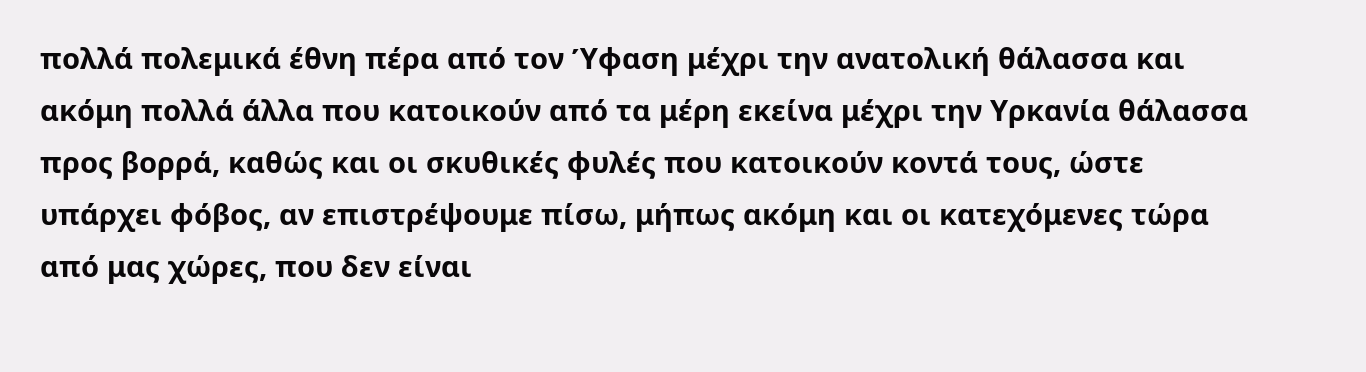πολλά πολεμικά έθνη πέρα από τον Ύφαση μέχρι την ανατολική θάλασσα και ακόμη πολλά άλλα που κατοικούν από τα μέρη εκείνα μέχρι την Υρκανία θάλασσα προς βορρά, καθώς και οι σκυθικές φυλές που κατοικούν κοντά τους, ώστε υπάρχει φόβος, αν επιστρέψουμε πίσω, μήπως ακόμη και οι κατεχόμενες τώρα από μας χώρες, που δεν είναι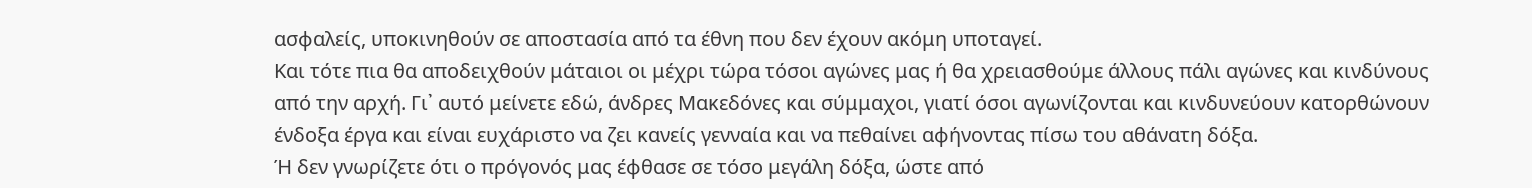ασφαλείς, υποκινηθούν σε αποστασία από τα έθνη που δεν έχουν ακόμη υποταγεί.
Και τότε πια θα αποδειχθούν μάταιοι οι μέχρι τώρα τόσοι αγώνες μας ή θα χρειασθούμε άλλους πάλι αγώνες και κινδύνους από την αρχή. Γι᾽ αυτό μείνετε εδώ, άνδρες Μακεδόνες και σύμμαχοι, γιατί όσοι αγωνίζονται και κινδυνεύουν κατορθώνουν ένδοξα έργα και είναι ευχάριστο να ζει κανείς γενναία και να πεθαίνει αφήνοντας πίσω του αθάνατη δόξα.
Ή δεν γνωρίζετε ότι ο πρόγονός μας έφθασε σε τόσο μεγάλη δόξα, ώστε από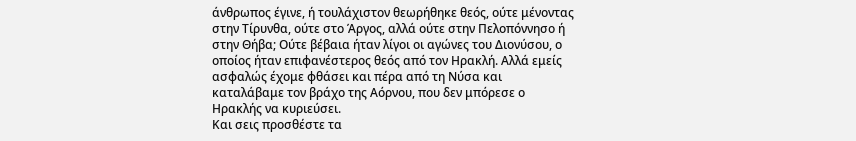άνθρωπος έγινε, ή τουλάχιστον θεωρήθηκε θεός, ούτε μένοντας στην Τίρυνθα, ούτε στο Άργος, αλλά ούτε στην Πελοπόννησο ή στην Θήβα; Ούτε βέβαια ήταν λίγοι οι αγώνες του Διονύσου, ο οποίος ήταν επιφανέστερος θεός από τον Ηρακλή. Αλλά εμείς ασφαλώς έχομε φθάσει και πέρα από τη Νύσα και καταλάβαμε τον βράχο της Αόρνου, που δεν μπόρεσε ο Ηρακλής να κυριεύσει.
Και σεις προσθέστε τα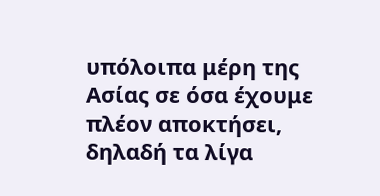υπόλοιπα μέρη της Ασίας σε όσα έχουμε πλέον αποκτήσει, δηλαδή τα λίγα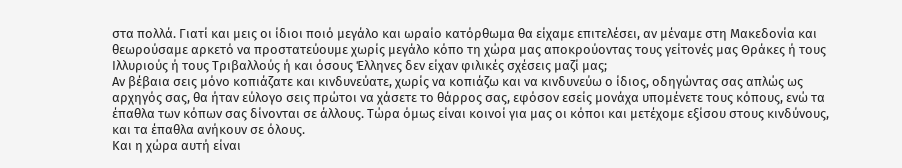στα πολλά. Γιατί και μεις οι ίδιοι ποιό μεγάλο και ωραίο κατόρθωμα θα είχαμε επιτελέσει, αν μέναμε στη Μακεδονία και θεωρούσαμε αρκετό να προστατεύουμε χωρίς μεγάλο κόπο τη χώρα μας αποκρούοντας τους γείτονές μας Θράκες ή τους Ιλλυριούς ή τους Τριβαλλούς ή και όσους Έλληνες δεν είχαν φιλικές σχέσεις μαζί μας;
Αν βέβαια σεις μόνο κοπιάζατε και κινδυνεύατε, χωρίς να κοπιάζω και να κινδυνεύω ο ίδιος, οδηγώντας σας απλώς ως αρχηγός σας, θα ήταν εύλογο σεις πρώτοι να χάσετε το θάρρος σας, εφόσον εσείς μονάχα υπομένετε τους κόπους, ενώ τα έπαθλα των κόπων σας δίνονται σε άλλους. Τώρα όμως είναι κοινοί για μας οι κόποι και μετέχομε εξίσου στους κινδύνους, και τα έπαθλα ανήκουν σε όλους.
Και η χώρα αυτή είναι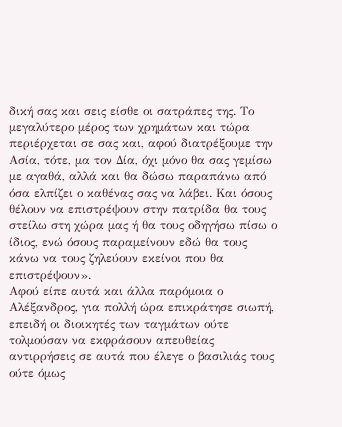δική σας και σεις είσθε οι σατράπες της. Το μεγαλύτερο μέρος των χρημάτων και τώρα περιέρχεται σε σας και, αφού διατρέξουμε την Ασία, τότε, μα τον Δία, όχι μόνο θα σας γεμίσω με αγαθά, αλλά και θα δώσω παραπάνω από όσα ελπίζει ο καθένας σας να λάβει. Και όσους θέλουν να επιστρέψουν στην πατρίδα θα τους στείλω στη χώρα μας ή θα τους οδηγήσω πίσω ο ίδιος, ενώ όσους παραμείνουν εδώ θα τους κάνω να τους ζηλεύουν εκείνοι που θα επιστρέψουν».
Αφού είπε αυτά και άλλα παρόμοια ο Αλέξανδρος, για πολλή ώρα επικράτησε σιωπή, επειδή οι διοικητές των ταγμάτων ούτε τολμούσαν να εκφράσουν απευθείας αντιρρήσεις σε αυτά που έλεγε ο βασιλιάς τους ούτε όμως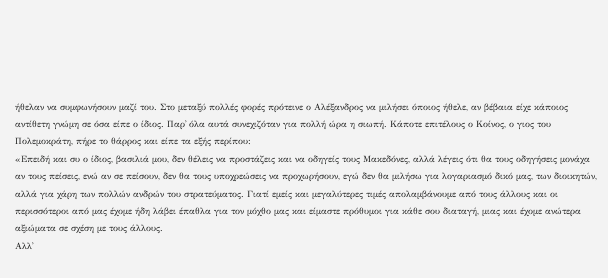ήθελαν να συμφωνήσουν μαζί του. Στο μεταξύ πολλές φορές πρότεινε ο Αλέξανδρος να μιλήσει όποιος ήθελε, αν βέβαια είχε κάποιος αντίθετη γνώμη σε όσα είπε ο ίδιος. Παρ᾽ όλα αυτά συνεχιζόταν για πολλή ώρα η σιωπή. Κάποτε επιτέλους ο Κοίνος, ο γιος του Πολεμοκράτη, πήρε το θάρρος και είπε τα εξής περίπου:
«Επειδή και συ ο ίδιος, βασιλιά μου, δεν θέλεις να προστάζεις και να οδηγείς τους Μακεδόνες, αλλά λέγεις ότι θα τους οδηγήσεις μονάχα αν τους πείσεις, ενώ αν σε πείσουν, δεν θα τους υποχρεώσεις να προχωρήσουν, εγώ δεν θα μιλήσω για λογαριασμό δικό μας, των διοικητών, αλλά για χάρη των πολλών ανδρών του στρατεύματος. Γιατί εμείς και μεγαλύτερες τιμές απολαμβάνουμε από τους άλλους και οι περισσότεροι από μας έχομε ήδη λάβει έπαθλα για τον μόχθο μας και είμαστε πρόθυμοι για κάθε σου διαταγή, μιας και έχομε ανώτερα αξιώματα σε σχέση με τους άλλους.
Αλλ᾽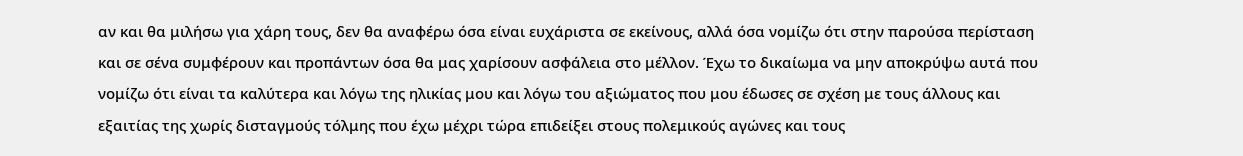αν και θα μιλήσω για χάρη τους, δεν θα αναφέρω όσα είναι ευχάριστα σε εκείνους, αλλά όσα νομίζω ότι στην παρούσα περίσταση και σε σένα συμφέρουν και προπάντων όσα θα μας χαρίσουν ασφάλεια στο μέλλον. Έχω το δικαίωμα να μην αποκρύψω αυτά που νομίζω ότι είναι τα καλύτερα και λόγω της ηλικίας μου και λόγω του αξιώματος που μου έδωσες σε σχέση με τους άλλους και εξαιτίας της χωρίς δισταγμούς τόλμης που έχω μέχρι τώρα επιδείξει στους πολεμικούς αγώνες και τους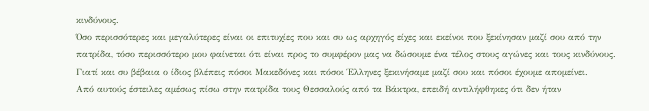κινδύνους.
Όσο περισσότερες και μεγαλύτερες είναι οι επιτυχίες που και συ ως αρχηγός είχες και εκείνοι που ξεκίνησαν μαζί σου από την πατρίδα, τόσο περισσότερο μου φαίνεται ότι είναι προς το συμφέρον μας να δώσουμε ένα τέλος στους αγώνες και τους κινδύνους. Γιατί και συ βέβαια ο ίδιος βλέπεις πόσοι Μακεδόνες και πόσοι Έλληνες ξεκινήσαμε μαζί σου και πόσοι έχουμε απομείνει.
Από αυτούς έστειλες αμέσως πίσω στην πατρίδα τους Θεσσαλούς από τα Βάκτρα, επειδή αντιλήφθηκες ότι δεν ήταν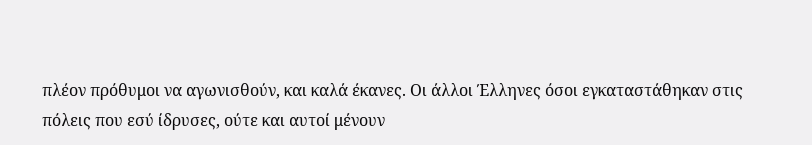πλέον πρόθυμοι να αγωνισθούν, και καλά έκανες. Οι άλλοι Έλληνες όσοι εγκαταστάθηκαν στις πόλεις που εσύ ίδρυσες, ούτε και αυτοί μένουν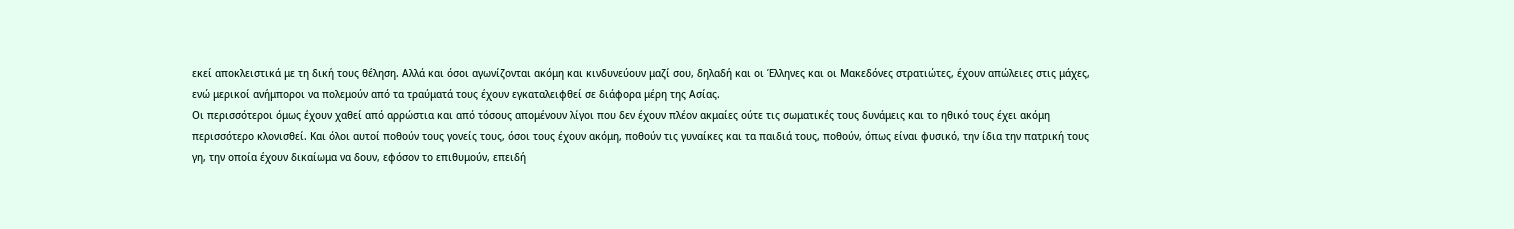εκεί αποκλειστικά με τη δική τους θέληση. Αλλά και όσοι αγωνίζονται ακόμη και κινδυνεύουν μαζί σου, δηλαδή και οι Έλληνες και οι Μακεδόνες στρατιώτες, έχουν απώλειες στις μάχες, ενώ μερικοί ανήμποροι να πολεμούν από τα τραύματά τους έχουν εγκαταλειφθεί σε διάφορα μέρη της Ασίας.
Οι περισσότεροι όμως έχουν χαθεί από αρρώστια και από τόσους απομένουν λίγοι που δεν έχουν πλέον ακμαίες ούτε τις σωματικές τους δυνάμεις και το ηθικό τους έχει ακόμη περισσότερο κλονισθεί. Και όλοι αυτοί ποθούν τους γονείς τους, όσοι τους έχουν ακόμη, ποθούν τις γυναίκες και τα παιδιά τους, ποθούν, όπως είναι φυσικό, την ίδια την πατρική τους γη, την οποία έχουν δικαίωμα να δουν, εφόσον το επιθυμούν, επειδή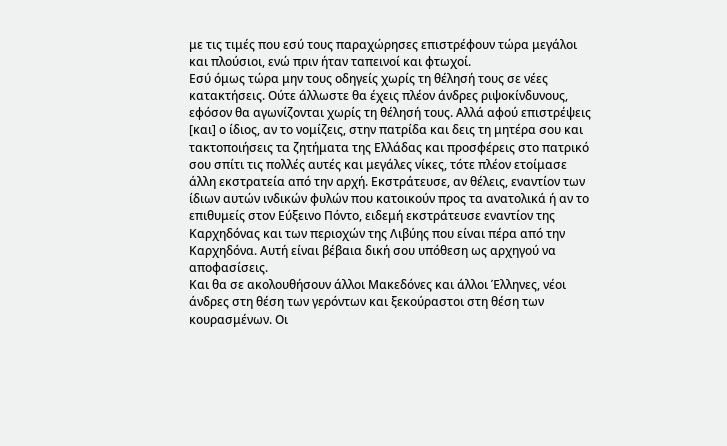με τις τιμές που εσύ τους παραχώρησες επιστρέφουν τώρα μεγάλοι και πλούσιοι, ενώ πριν ήταν ταπεινοί και φτωχοί.
Εσύ όμως τώρα μην τους οδηγείς χωρίς τη θέλησή τους σε νέες κατακτήσεις. Ούτε άλλωστε θα έχεις πλέον άνδρες ριψοκίνδυνους, εφόσον θα αγωνίζονται χωρίς τη θέλησή τους. Αλλά αφού επιστρέψεις [και] ο ίδιος, αν το νομίζεις, στην πατρίδα και δεις τη μητέρα σου και τακτοποιήσεις τα ζητήματα της Ελλάδας και προσφέρεις στο πατρικό σου σπίτι τις πολλές αυτές και μεγάλες νίκες, τότε πλέον ετοίμασε άλλη εκστρατεία από την αρχή. Εκστράτευσε, αν θέλεις, εναντίον των ίδιων αυτών ινδικών φυλών που κατοικούν προς τα ανατολικά ή αν το επιθυμείς στον Εύξεινο Πόντο, ειδεμή εκστράτευσε εναντίον της Καρχηδόνας και των περιοχών της Λιβύης που είναι πέρα από την Καρχηδόνα. Αυτή είναι βέβαια δική σου υπόθεση ως αρχηγού να αποφασίσεις.
Και θα σε ακολουθήσουν άλλοι Μακεδόνες και άλλοι Έλληνες, νέοι άνδρες στη θέση των γερόντων και ξεκούραστοι στη θέση των κουρασμένων. Οι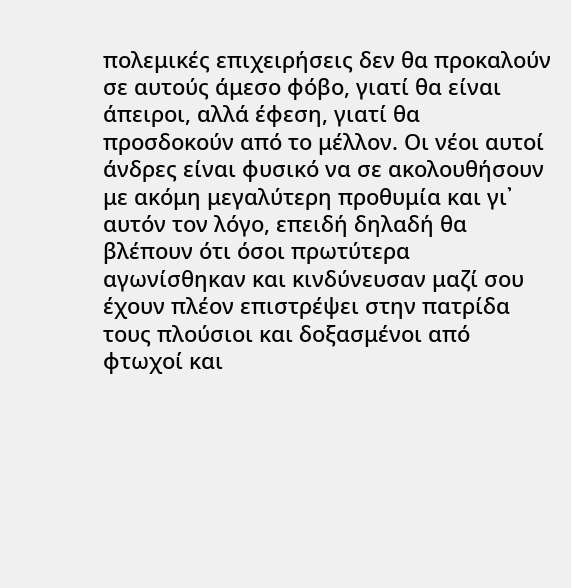πολεμικές επιχειρήσεις δεν θα προκαλούν σε αυτούς άμεσο φόβο, γιατί θα είναι άπειροι, αλλά έφεση, γιατί θα προσδοκούν από το μέλλον. Οι νέοι αυτοί άνδρες είναι φυσικό να σε ακολουθήσουν με ακόμη μεγαλύτερη προθυμία και γι᾽ αυτόν τον λόγο, επειδή δηλαδή θα βλέπουν ότι όσοι πρωτύτερα αγωνίσθηκαν και κινδύνευσαν μαζί σου έχουν πλέον επιστρέψει στην πατρίδα τους πλούσιοι και δοξασμένοι από φτωχοί και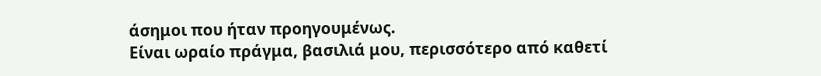άσημοι που ήταν προηγουμένως.
Είναι ωραίο πράγμα, βασιλιά μου, περισσότερο από καθετί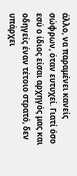άλλο, να παραμένει κανείς σώφρων, όταν ευτυχεί. Γιατί όσο εσύ ο ίδιος είσαι αρχηγός μας και οδηγείς έναν τέτοιο στρατό, δεν υπάρχει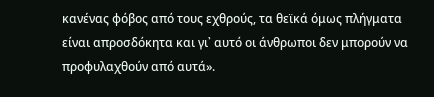κανένας φόβος από τους εχθρούς, τα θεϊκά όμως πλήγματα είναι απροσδόκητα και γι᾽ αυτό οι άνθρωποι δεν μπορούν να προφυλαχθούν από αυτά».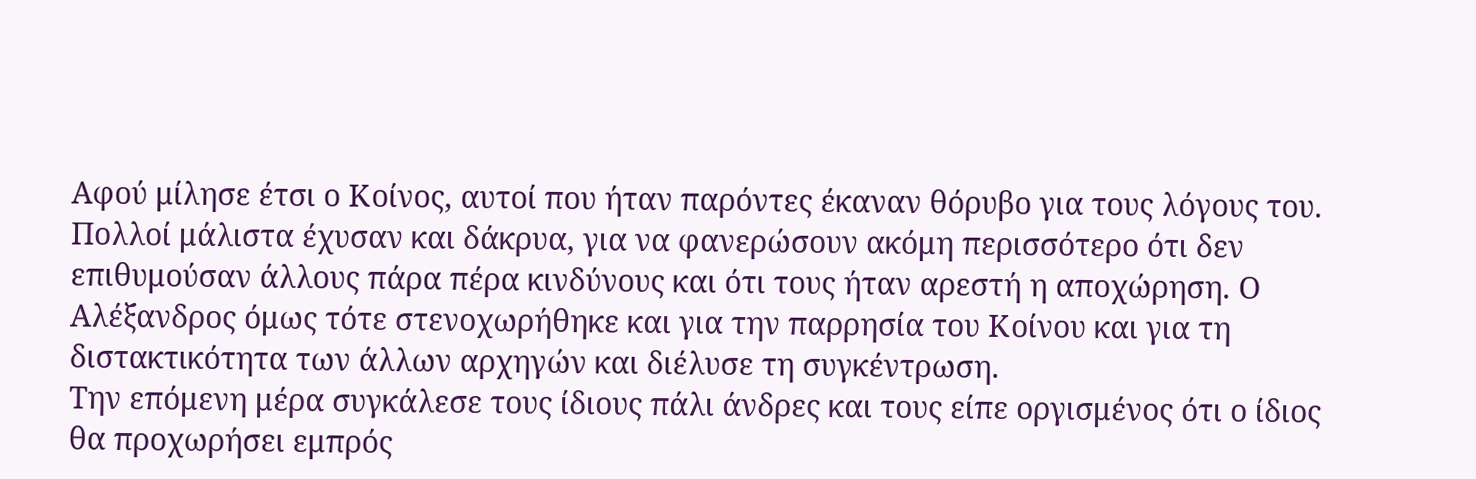Αφού μίλησε έτσι ο Κοίνος, αυτοί που ήταν παρόντες έκαναν θόρυβο για τους λόγους του. Πολλοί μάλιστα έχυσαν και δάκρυα, για να φανερώσουν ακόμη περισσότερο ότι δεν επιθυμούσαν άλλους πάρα πέρα κινδύνους και ότι τους ήταν αρεστή η αποχώρηση. Ο Αλέξανδρος όμως τότε στενοχωρήθηκε και για την παρρησία του Κοίνου και για τη διστακτικότητα των άλλων αρχηγών και διέλυσε τη συγκέντρωση.
Την επόμενη μέρα συγκάλεσε τους ίδιους πάλι άνδρες και τους είπε οργισμένος ότι ο ίδιος θα προχωρήσει εμπρός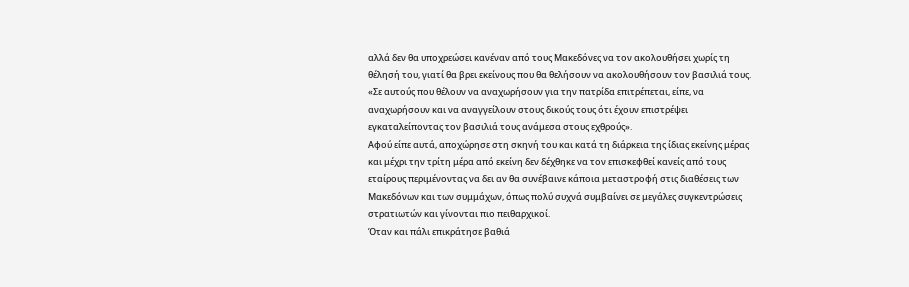αλλά δεν θα υποχρεώσει κανέναν από τους Μακεδόνες να τον ακολουθήσει χωρίς τη θέλησή του, γιατί θα βρει εκείνους που θα θελήσουν να ακολουθήσουν τον βασιλιά τους. «Σε αυτούς που θέλουν να αναχωρήσουν για την πατρίδα επιτρέπεται, είπε, να αναχωρήσουν και να αναγγείλουν στους δικούς τους ότι έχουν επιστρέψει εγκαταλείποντας τον βασιλιά τους ανάμεσα στους εχθρούς».
Αφού είπε αυτά, αποχώρησε στη σκηνή του και κατά τη διάρκεια της ίδιας εκείνης μέρας και μέχρι την τρίτη μέρα από εκείνη δεν δέχθηκε να τον επισκεφθεί κανείς από τους εταίρους περιμένοντας να δει αν θα συνέβαινε κάποια μεταστροφή στις διαθέσεις των Μακεδόνων και των συμμάχων, όπως πολύ συχνά συμβαίνει σε μεγάλες συγκεντρώσεις στρατιωτών και γίνονται πιο πειθαρχικοί.
Όταν και πάλι επικράτησε βαθιά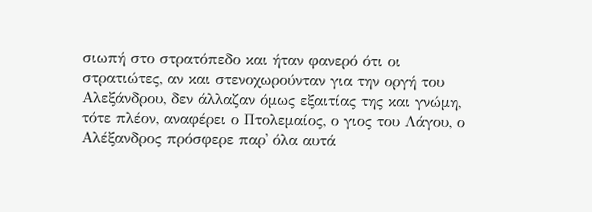σιωπή στο στρατόπεδο και ήταν φανερό ότι οι στρατιώτες, αν και στενοχωρούνταν για την οργή του Αλεξάνδρου, δεν άλλαζαν όμως εξαιτίας της και γνώμη, τότε πλέον, αναφέρει ο Πτολεμαίος, ο γιος του Λάγου, ο Αλέξανδρος πρόσφερε παρ᾽ όλα αυτά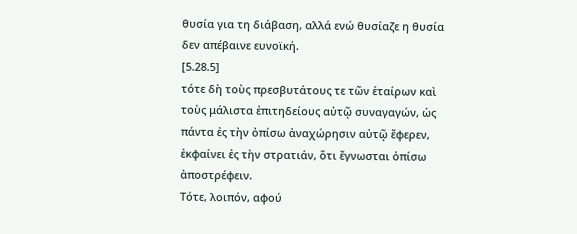θυσία για τη διάβαση, αλλά ενώ θυσίαζε η θυσία δεν απέβαινε ευνοϊκή.
[5.28.5]
τότε δὴ τοὺς πρεσβυτάτους τε τῶν ἑταίρων καὶ τοὺς μάλιστα ἐπιτηδείους αὐτῷ συναγαγών, ὡς πάντα ἐς τὴν ὀπίσω ἀναχώρησιν αὐτῷ ἔφερεν, ἐκφαίνει ἐς τὴν στρατιάν, ὅτι ἔγνωσται ὀπίσω ἀποστρέφειν.
Τότε, λοιπόν, αφού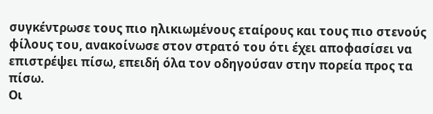συγκέντρωσε τους πιο ηλικιωμένους εταίρους και τους πιο στενούς φίλους του, ανακοίνωσε στον στρατό του ότι έχει αποφασίσει να επιστρέψει πίσω, επειδή όλα τον οδηγούσαν στην πορεία προς τα πίσω.
Οι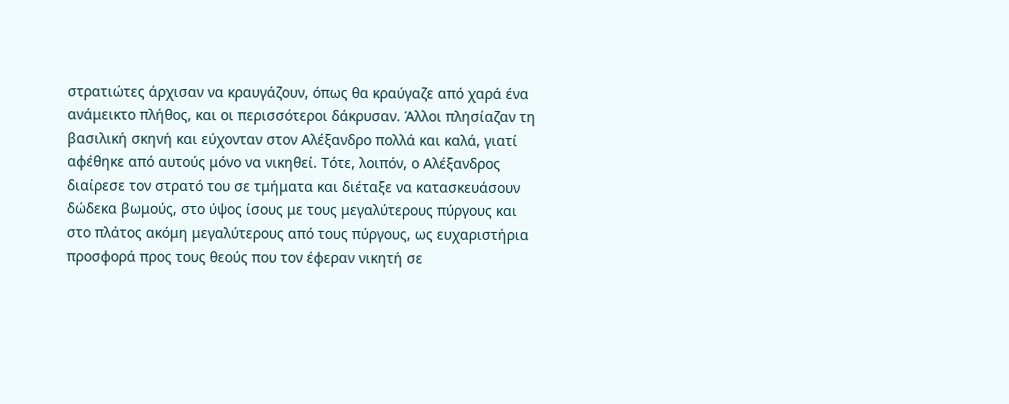στρατιώτες άρχισαν να κραυγάζουν, όπως θα κραύγαζε από χαρά ένα ανάμεικτο πλήθος, και οι περισσότεροι δάκρυσαν. Άλλοι πλησίαζαν τη βασιλική σκηνή και εύχονταν στον Αλέξανδρο πολλά και καλά, γιατί αφέθηκε από αυτούς μόνο να νικηθεί. Τότε, λοιπόν, ο Αλέξανδρος διαίρεσε τον στρατό του σε τμήματα και διέταξε να κατασκευάσουν δώδεκα βωμούς, στο ύψος ίσους με τους μεγαλύτερους πύργους και στο πλάτος ακόμη μεγαλύτερους από τους πύργους, ως ευχαριστήρια προσφορά προς τους θεούς που τον έφεραν νικητή σε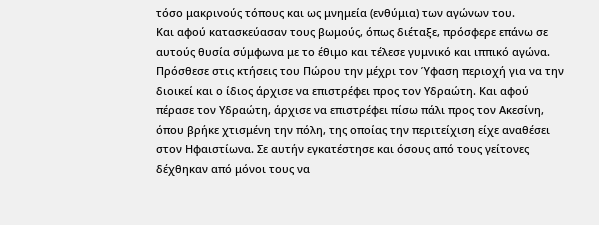τόσο μακρινούς τόπους και ως μνημεία (ενθύμια) των αγώνων του.
Και αφού κατασκεύασαν τους βωμούς, όπως διέταξε, πρόσφερε επάνω σε αυτούς θυσία σύμφωνα με το έθιμο και τέλεσε γυμνικό και ιππικό αγώνα. Πρόσθεσε στις κτήσεις του Πώρου την μέχρι τον Ύφαση περιοχή για να την διοικεί και ο ίδιος άρχισε να επιστρέφει προς τον Υδραώτη. Και αφού πέρασε τον Υδραώτη, άρχισε να επιστρέφει πίσω πάλι προς τον Ακεσίνη,
όπου βρήκε χτισμένη την πόλη, της οποίας την περιτείχιση είχε αναθέσει στον Ηφαιστίωνα. Σε αυτήν εγκατέστησε και όσους από τους γείτονες δέχθηκαν από μόνοι τους να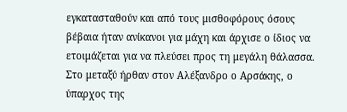εγκατασταθούν και από τους μισθοφόρους όσους βέβαια ήταν ανίκανοι για μάχη και άρχισε ο ίδιος να ετοιμάζεται για να πλεύσει προς τη μεγάλη θάλασσα.
Στο μεταξύ ήρθαν στον Αλέξανδρο ο Αρσάκης, ο ύπαρχος της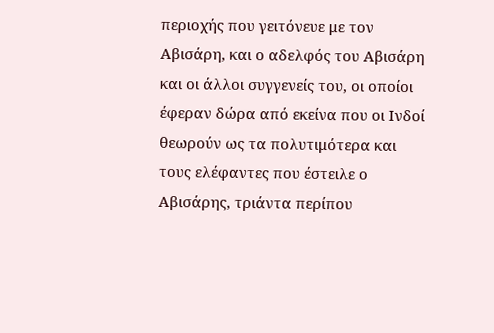περιοχής που γειτόνευε με τον Αβισάρη, και ο αδελφός του Αβισάρη και οι άλλοι συγγενείς του, οι οποίοι έφεραν δώρα από εκείνα που οι Ινδοί θεωρούν ως τα πολυτιμότερα και τους ελέφαντες που έστειλε ο Αβισάρης, τριάντα περίπου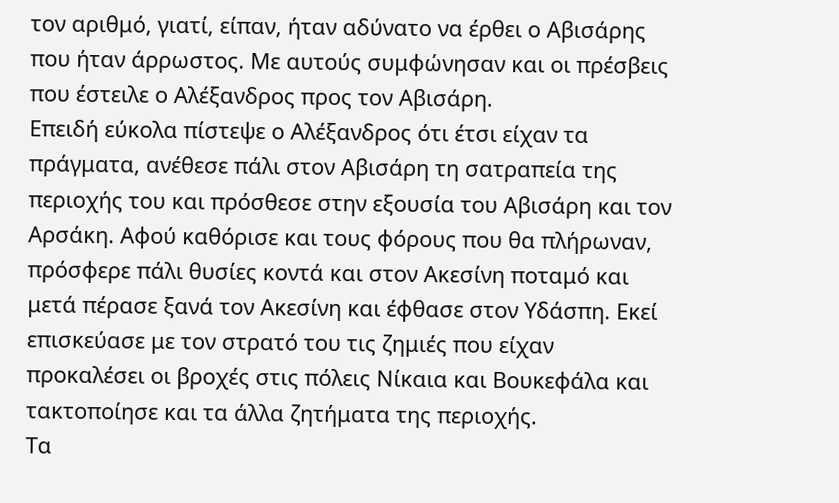τον αριθμό, γιατί, είπαν, ήταν αδύνατο να έρθει ο Αβισάρης που ήταν άρρωστος. Με αυτούς συμφώνησαν και οι πρέσβεις που έστειλε ο Αλέξανδρος προς τον Αβισάρη.
Επειδή εύκολα πίστεψε ο Αλέξανδρος ότι έτσι είχαν τα πράγματα, ανέθεσε πάλι στον Αβισάρη τη σατραπεία της περιοχής του και πρόσθεσε στην εξουσία του Αβισάρη και τον Αρσάκη. Αφού καθόρισε και τους φόρους που θα πλήρωναν, πρόσφερε πάλι θυσίες κοντά και στον Ακεσίνη ποταμό και μετά πέρασε ξανά τον Ακεσίνη και έφθασε στον Υδάσπη. Εκεί επισκεύασε με τον στρατό του τις ζημιές που είχαν προκαλέσει οι βροχές στις πόλεις Νίκαια και Βουκεφάλα και τακτοποίησε και τα άλλα ζητήματα της περιοχής.
Τα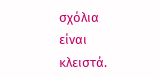σχόλια είναι κλειστά.